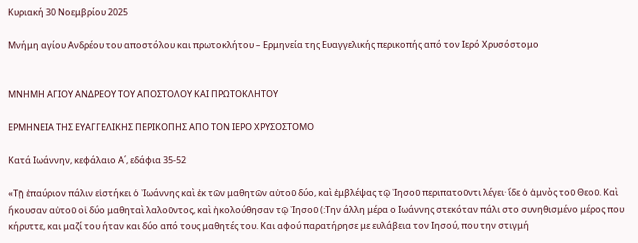Κυριακή 30 Νοεμβρίου 2025

Μνήμη αγίου Ανδρέου του αποστόλου και πρωτοκλήτου – Ερμηνεία της Ευαγγελικής περικοπής από τον Ιερό Χρυσόστομο


ΜΝΗΜΗ ΑΓΙΟΥ ΑΝΔΡΕΟΥ ΤΟΥ ΑΠΟΣΤΟΛΟΥ ΚΑΙ ΠΡΩΤΟΚΛΗΤΟΥ

ΕΡΜΗΝΕΙΑ ΤΗΣ ΕΥΑΓΓΕΛΙΚΗΣ ΠΕΡΙΚΟΠΗΣ ΑΠΟ ΤΟΝ ΙΕΡΟ ΧΡΥΣΟΣΤΟΜΟ

Κατά Ιωάννην, κεφάλαιο Α΄, εδάφια 35-52

«Τῇ ἐπαύριον πάλιν εἱστήκει ὁ ᾿Ιωάννης καὶ ἐκ τῶν μαθητῶν αὐτοῦ δύο, καὶ ἐμβλέψας τῷ ᾿Ιησοῦ περιπατοῦντι λέγει· ἴδε ὁ ἀμνὸς τοῦ Θεοῦ. Καὶ ἤκουσαν αὐτοῦ οἱ δύο μαθηταὶ λαλοῦντος, καὶ ἠκολούθησαν τῷ ᾿Ιησοῦ (:Την άλλη μέρα ο Ιωάννης στεκόταν πάλι στο συνηθισμένο μέρος που κήρυττε, και μαζί του ήταν και δύο από τους μαθητές του. Και αφού παρατήρησε με ευλάβεια τον Ιησού, που την στιγμή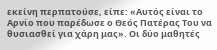εκείνη περπατούσε, είπε: «Αυτός είναι το Αρνίο που παρέδωσε ο Θεός Πατέρας Του να θυσιασθεί για χάρη μας». Οι δύο μαθητές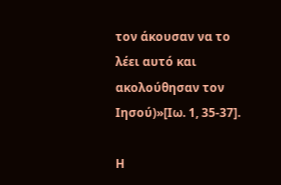τον άκουσαν να το λέει αυτό και ακολούθησαν τον Ιησού)»[Ιω. 1, 35-37].

Η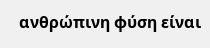ανθρώπινη φύση είναι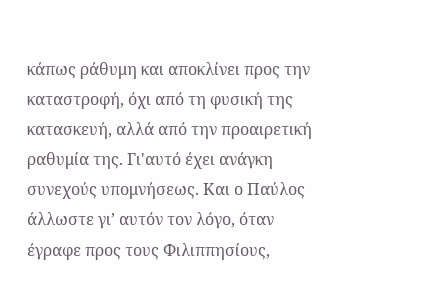κάπως ράθυμη και αποκλίνει προς την καταστροφή, όχι από τη φυσική της κατασκευή, αλλά από την προαιρετική ραθυμία της. Γι'αυτό έχει ανάγκη συνεχούς υπομνήσεως. Και ο Παύλος άλλωστε γι’ αυτόν τον λόγο, όταν έγραφε προς τους Φιλιππησίους,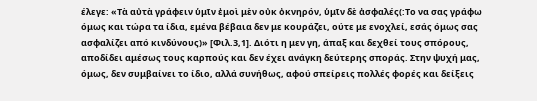έλεγε: «Τὰ αὐτὰ γράφειν ὑμῖν ἐμοὶ μὲν οὐκ ὀκνηρόν, ὑμῖν δὲ ἀσφαλές(:Το να σας γράφω όμως και τώρα τα ίδια, εμένα βέβαια δεν με κουράζει, ούτε με ενοχλεί, εσάς όμως σας ασφαλίζει από κινδύνους)» [Φιλ.3,1]. Διότι η μεν γη, άπαξ και δεχθεί τους σπόρους, αποδίδει αμέσως τους καρπούς και δεν έχει ανάγκη δεύτερης σποράς. Στην ψυχή μας, όμως, δεν συμβαίνει το ίδιο, αλλά συνήθως, αφού σπείρεις πολλές φορές και δείξεις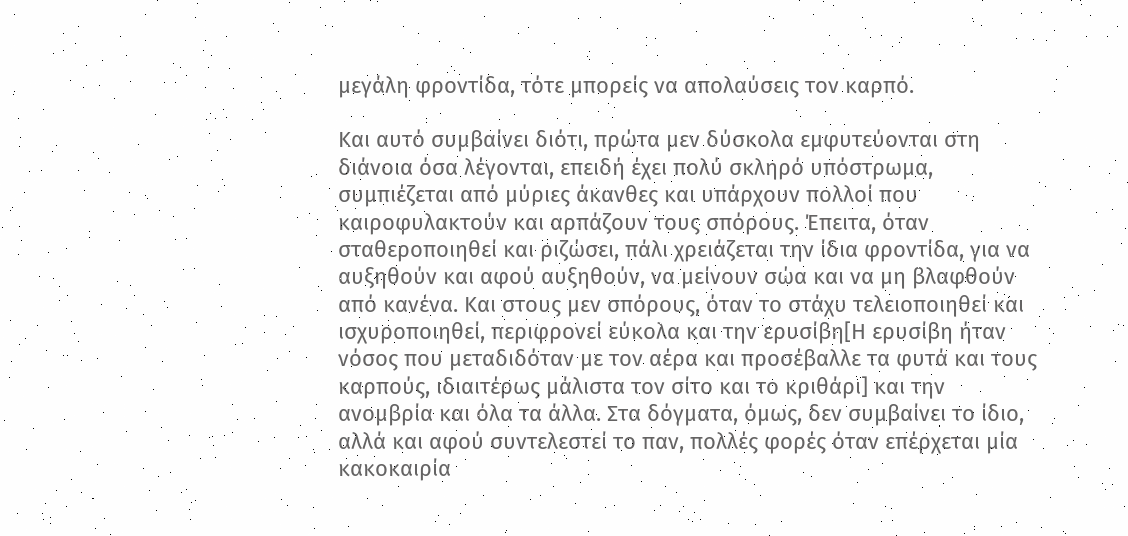μεγάλη φροντίδα, τότε μπορείς να απολαύσεις τον καρπό.

Και αυτό συμβαίνει διότι, πρώτα μεν δύσκολα εμφυτεύονται στη διάνοια όσα λέγονται, επειδή έχει πολύ σκληρό υπόστρωμα, συμπιέζεται από μύριες άκανθες και υπάρχουν πολλοί που καιροφυλακτούν και αρπάζουν τους σπόρους. Έπειτα, όταν σταθεροποιηθεί και ριζώσει, πάλι χρειάζεται την ίδια φροντίδα, για να αυξηθούν και αφού αυξηθούν, να μείνουν σώα και να μη βλαφθούν από κανένα. Και στους μεν σπόρους, όταν το στάχυ τελειοποιηθεί και ισχυροποιηθεί, περιφρονεί εύκολα και την ερυσίβη[Η ερυσίβη ήταν νόσος που μεταδιδόταν με τον αέρα και προσέβαλλε τα φυτά και τους καρπούς, ιδιαιτέρως μάλιστα τον σίτο και το κριθάρι] και την ανομβρία και όλα τα άλλα. Στα δόγματα, όμως, δεν συμβαίνει το ίδιο, αλλά και αφού συντελεστεί το παν, πολλές φορές όταν επέρχεται μία κακοκαιρία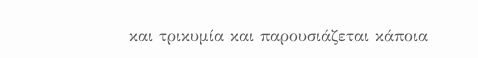και τρικυμία και παρουσιάζεται κάποια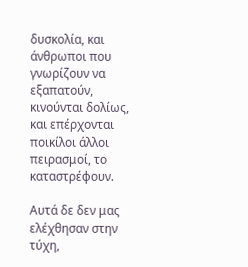δυσκολία, και άνθρωποι που γνωρίζουν να εξαπατούν, κινούνται δολίως, και επέρχονται ποικίλοι άλλοι πειρασμοί, το καταστρέφουν.

Αυτά δε δεν μας ελέχθησαν στην τύχη,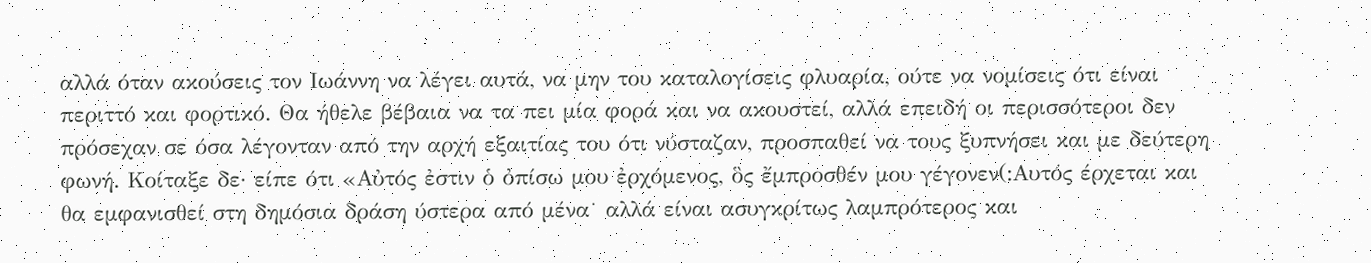αλλά όταν ακούσεις τον Ιωάννη να λέγει αυτά, να μην του καταλογίσεις φλυαρία, ούτε να νομίσεις ότι είναι περιττό και φορτικό. Θα ήθελε βέβαια να τα πει μία φορά και να ακουστεί, αλλά επειδή οι περισσότεροι δεν πρόσεχαν σε όσα λέγονταν από την αρχή εξαιτίας του ότι νύσταζαν, προσπαθεί να τους ξυπνήσει και με δεύτερη φωνή. Κοίταξε δε· είπε ότι «Αὐτός ἐστιν ὁ ὀπίσω μου ἐρχόμενος, ὃς ἔμπροσθέν μου γέγονεν(:Αυτός έρχεται και θα εμφανισθεί στη δημόσια δράση ύστερα από μένα˙ αλλά είναι ασυγκρίτως λαμπρότερος και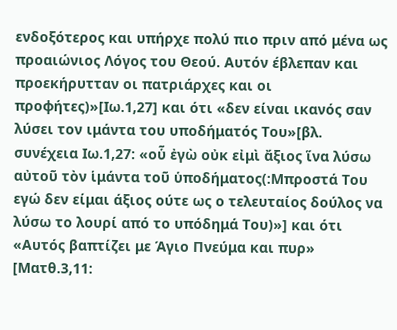ενδοξότερος και υπήρχε πολύ πιο πριν από μένα ως προαιώνιος Λόγος του Θεού. Αυτόν έβλεπαν και προεκήρυτταν οι πατριάρχες και οι προφήτες)»[Ιω.1,27] και ότι «δεν είναι ικανός σαν λύσει τον ιμάντα του υποδήματός Του»[βλ. συνέχεια Ιω.1,27: «οὗ ἐγὼ οὐκ εἰμὶ ἄξιος ἵνα λύσω αὐτοῦ τὸν ἱμάντα τοῦ ὑποδήματος(:Μπροστά Του εγώ δεν είμαι άξιος ούτε ως ο τελευταίος δούλος να λύσω το λουρί από το υπόδημά Του)»] και ότι «Αυτός βαπτίζει με Άγιο Πνεύμα και πυρ» [Ματθ.3,11: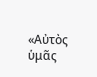«Αὐτὸς ὑμᾶς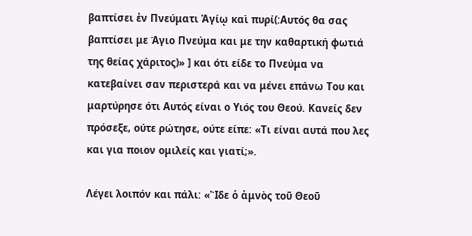βαπτίσει ἐν Πνεύματι Ἁγίῳ καὶ πυρί(:Αυτός θα σας βαπτίσει με Άγιο Πνεύμα και με την καθαρτική φωτιά της θείας χάριτος)» ] και ότι είδε το Πνεύμα να κατεβαίνει σαν περιστερά και να μένει επάνω Του και μαρτύρησε ότι Αυτός είναι ο Υιός του Θεού. Κανείς δεν πρόσεξε, ούτε ρώτησε, ούτε είπε: «Τι είναι αυτά που λες και για ποιον ομιλείς και γιατί;».

Λέγει λοιπόν και πάλι: «Ἲδε ὁ ἀμνὸς τοῦ Θεοῦ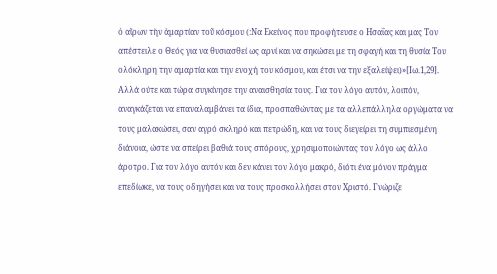ὁ αἴρων τὴν ἁμαρτίαν τοῦ κόσμου (:Να Eκείνος που προφήτευσε ο Ησαΐας και μας Τον απέστειλε ο Θεός για να θυσιασθεί ως αρνί και να σηκώσει με τη σφαγή και τη θυσία Tου ολόκληρη την αμαρτία και την ενοχή του κόσμου, και έτσι να την εξαλείψει)»[Ιω.1,29]. Αλλά ούτε και τώρα συγκίνησε την αναισθησία τους. Για τον λόγο αυτόν, λοιπόν, αναγκάζεται να επαναλαμβάνει τα ίδια, προσπαθώντας με τα αλλεπάλληλα οργώματα να τους μαλακώσει, σαν αγρό σκληρό και πετρώδη, και να τους διεγείρει τη συμπιεσμένη διάνοια, ώστε να σπείρει βαθιά τους σπόρους, χρησιμοποιώντας τον λόγο ως άλλο άροτρο. Για τον λόγο αυτόν και δεν κάνει τον λόγο μακρό, διότι ένα μόνον πράγμα επεδίωκε, να τους οδηγήσει και να τους προσκολλήσει στον Χριστό. Γνώριζε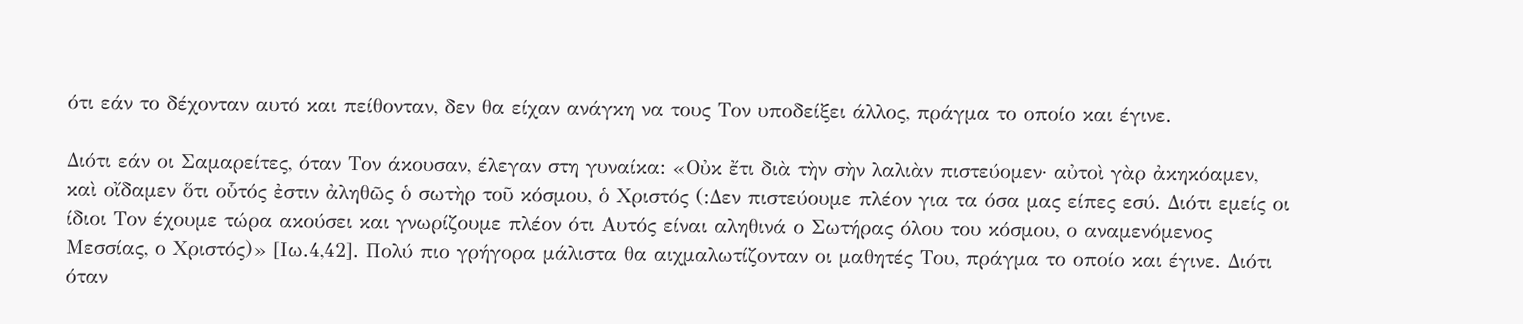ότι εάν το δέχονταν αυτό και πείθονταν, δεν θα είχαν ανάγκη να τους Τον υποδείξει άλλος, πράγμα το οποίο και έγινε.

Διότι εάν οι Σαμαρείτες, όταν Τον άκουσαν, έλεγαν στη γυναίκα: «Οὐκ ἔτι διὰ τὴν σὴν λαλιὰν πιστεύομεν· αὐτοὶ γὰρ ἀκηκόαμεν, καὶ οἴδαμεν ὅτι οὗτός ἐστιν ἀληθῶς ὁ σωτὴρ τοῦ κόσμου, ὁ Χριστός (:Δεν πιστεύουμε πλέον για τα όσα μας είπες εσύ. Διότι εμείς οι ίδιοι Τον έχουμε τώρα ακούσει και γνωρίζουμε πλέον ότι Αυτός είναι αληθινά ο Σωτήρας όλου του κόσμου, ο αναμενόμενος Μεσσίας, ο Χριστός)» [Ιω.4,42]. Πολύ πιο γρήγορα μάλιστα θα αιχμαλωτίζονταν οι μαθητές Του, πράγμα το οποίο και έγινε. Διότι όταν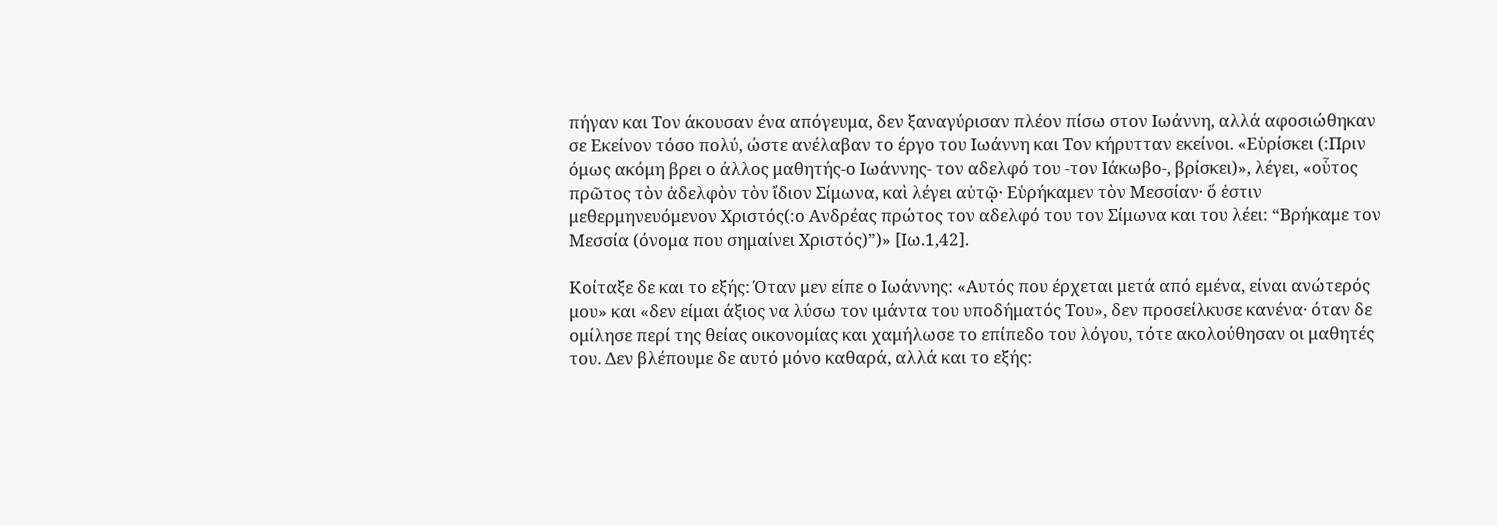πήγαν και Τον άκουσαν ένα απόγευμα, δεν ξαναγύρισαν πλέον πίσω στον Ιωάννη, αλλά αφοσιώθηκαν σε Εκείνον τόσο πολύ, ώστε ανέλαβαν το έργο του Ιωάννη και Τον κήρυτταν εκείνοι. «Εὑρίσκει (:Πριν όμως ακόμη βρει ο άλλος μαθητής-ο Ιωάννης- τον αδελφό του -τον Ιάκωβο-, βρίσκει)», λέγει, «οὗτος πρῶτος τὸν ἀδελφὸν τὸν ἴδιον Σίμωνα, καὶ λέγει αὐτῷ· Εὑρήκαμεν τὸν Μεσσίαν· ὅ ἐστιν μεθερμηνευόμενον Χριστός(:ο Ανδρέας πρώτος τον αδελφό του τον Σίμωνα και του λέει: “Βρήκαμε τον Μεσσία (όνομα που σημαίνει Χριστός)”)» [Ιω.1,42].

Κοίταξε δε και το εξής: Όταν μεν είπε ο Ιωάννης: «Αυτός που έρχεται μετά από εμένα, είναι ανώτερός μου» και «δεν είμαι άξιος να λύσω τον ιμάντα του υποδήματός Του», δεν προσείλκυσε κανένα· όταν δε ομίλησε περί της θείας οικονομίας και χαμήλωσε το επίπεδο του λόγου, τότε ακολούθησαν οι μαθητές του. Δεν βλέπουμε δε αυτό μόνο καθαρά, αλλά και το εξής: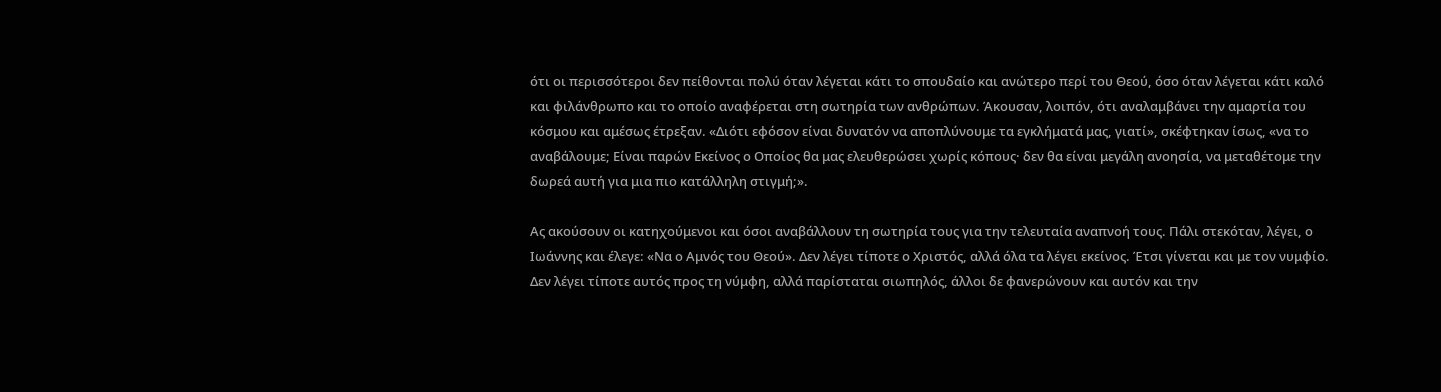ότι οι περισσότεροι δεν πείθονται πολύ όταν λέγεται κάτι το σπουδαίο και ανώτερο περί του Θεού, όσο όταν λέγεται κάτι καλό και φιλάνθρωπο και το οποίο αναφέρεται στη σωτηρία των ανθρώπων. Άκουσαν, λοιπόν, ότι αναλαμβάνει την αμαρτία του κόσμου και αμέσως έτρεξαν. «Διότι εφόσον είναι δυνατόν να αποπλύνουμε τα εγκλήματά μας, γιατί», σκέφτηκαν ίσως, «να το αναβάλουμε; Είναι παρών Εκείνος ο Οποίος θα μας ελευθερώσει χωρίς κόπους· δεν θα είναι μεγάλη ανοησία, να μεταθέτομε την δωρεά αυτή για μια πιο κατάλληλη στιγμή;».

Ας ακούσουν οι κατηχούμενοι και όσοι αναβάλλουν τη σωτηρία τους για την τελευταία αναπνοή τους. Πάλι στεκόταν, λέγει, ο Ιωάννης και έλεγε: «Να ο Αμνός του Θεού». Δεν λέγει τίποτε ο Χριστός, αλλά όλα τα λέγει εκείνος. Έτσι γίνεται και με τον νυμφίο. Δεν λέγει τίποτε αυτός προς τη νύμφη, αλλά παρίσταται σιωπηλός, άλλοι δε φανερώνουν και αυτόν και την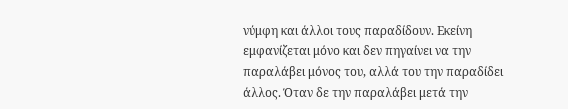νύμφη και άλλοι τους παραδίδουν. Εκείνη εμφανίζεται μόνο και δεν πηγαίνει να την παραλάβει μόνος του, αλλά του την παραδίδει άλλος. Όταν δε την παραλάβει μετά την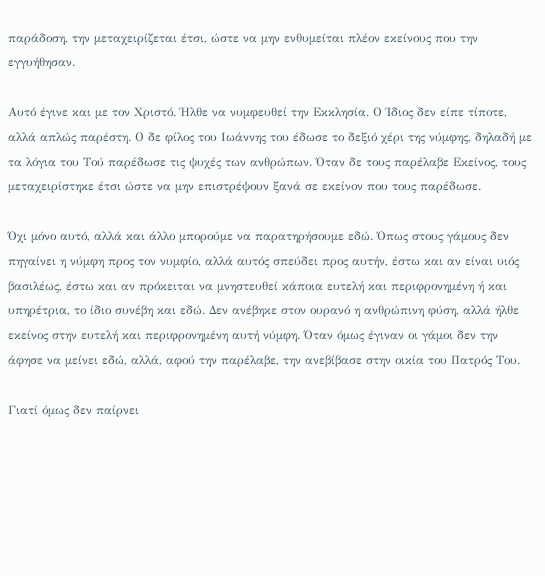παράδοση, την μεταχειρίζεται έτσι, ώστε να μην ενθυμείται πλέον εκείνους που την εγγυήθησαν.

Αυτό έγινε και με τον Χριστό. Ήλθε να νυμφευθεί την Εκκλησία. Ο Ίδιος δεν είπε τίποτε, αλλά απλώς παρέστη. Ο δε φίλος του Ιωάννης του έδωσε το δεξιό χέρι της νύμφης, δηλαδή με τα λόγια του Τού παρέδωσε τις ψυχές των ανθρώπων. Όταν δε τους παρέλαβε Εκείνος, τους μεταχειρίστηκε έτσι ώστε να μην επιστρέψουν ξανά σε εκείνον που τους παρέδωσε.

Όχι μόνο αυτό, αλλά και άλλο μπορούμε να παρατηρήσουμε εδώ. Όπως στους γάμους δεν πηγαίνει η νύμφη προς τον νυμφίο, αλλά αυτός σπεύδει προς αυτήν, έστω και αν είναι υιός βασιλέως, έστω και αν πρόκειται να μνηστευθεί κάποια ευτελή και περιφρονημένη ή και υπηρέτρια, το ίδιο συνέβη και εδώ. Δεν ανέβηκε στον ουρανό η ανθρώπινη φύση, αλλά ήλθε εκείνος στην ευτελή και περιφρονημένη αυτή νύμφη. Όταν όμως έγιναν οι γάμοι δεν την άφησε να μείνει εδώ, αλλά, αφού την παρέλαβε, την ανεβίβασε στην οικία του Πατρός Του.

Γιατί όμως δεν παίρνει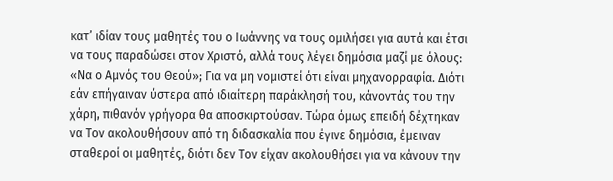κατ’ ιδίαν τους μαθητές του ο Ιωάννης να τους ομιλήσει για αυτά και έτσι να τους παραδώσει στον Χριστό, αλλά τους λέγει δημόσια μαζί με όλους: «Να ο Αμνός του Θεού»; Για να μη νομιστεί ότι είναι μηχανορραφία. Διότι εάν επήγαιναν ύστερα από ιδιαίτερη παράκλησή του, κάνοντάς του την χάρη, πιθανόν γρήγορα θα αποσκιρτούσαν. Τώρα όμως επειδή δέχτηκαν να Τον ακολουθήσουν από τη διδασκαλία που έγινε δημόσια, έμειναν σταθεροί οι μαθητές, διότι δεν Τον είχαν ακολουθήσει για να κάνουν την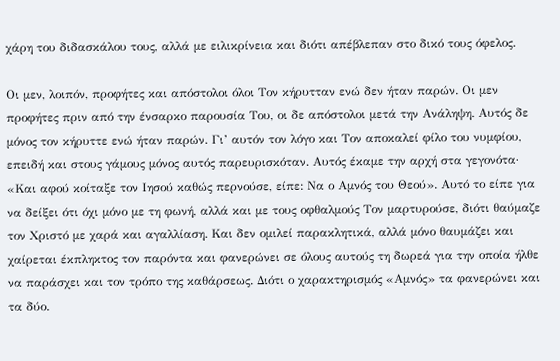χάρη του διδασκάλου τους, αλλά με ειλικρίνεια και διότι απέβλεπαν στο δικό τους όφελος.

Οι μεν, λοιπόν, προφήτες και απόστολοι όλοι Τον κήρυτταν ενώ δεν ήταν παρών. Οι μεν προφήτες πριν από την ένσαρκο παρουσία Του, οι δε απόστολοι μετά την Ανάληψη. Αυτός δε μόνος τον κήρυττε ενώ ήταν παρών. Γι’ αυτόν τον λόγο και Τον αποκαλεί φίλο του νυμφίου, επειδή και στους γάμους μόνος αυτός παρευρισκόταν. Αυτός έκαμε την αρχή στα γεγονότα· «Και αφού κοίταξε τον Ιησού καθώς περνούσε, είπε: Να ο Αμνός του Θεού». Αυτό το είπε για να δείξει ότι όχι μόνο με τη φωνή, αλλά και με τους οφθαλμούς Τον μαρτυρούσε, διότι θαύμαζε τον Χριστό με χαρά και αγαλλίαση. Και δεν ομιλεί παρακλητικά, αλλά μόνο θαυμάζει και χαίρεται έκπληκτος τον παρόντα και φανερώνει σε όλους αυτούς τη δωρεά για την οποία ήλθε να παράσχει και τον τρόπο της καθάρσεως. Διότι ο χαρακτηρισμός «Αμνός» τα φανερώνει και τα δύο.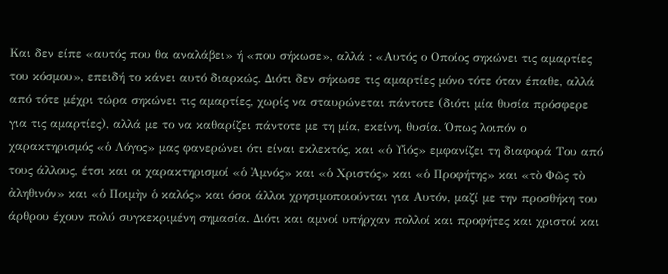Και δεν είπε «αυτός που θα αναλάβει» ή «που σήκωσε», αλλά : «Αυτός ο Οποίος σηκώνει τις αμαρτίες του κόσμου», επειδή το κάνει αυτό διαρκώς. Διότι δεν σήκωσε τις αμαρτίες μόνο τότε όταν έπαθε, αλλά από τότε μέχρι τώρα σηκώνει τις αμαρτίες, χωρίς να σταυρώνεται πάντοτε (διότι μία θυσία πρόσφερε για τις αμαρτίες), αλλά με το να καθαρίζει πάντοτε με τη μία, εκείνη, θυσία. Όπως λοιπόν ο χαρακτηρισμός «ὁ Λόγος» μας φανερώνει ότι είναι εκλεκτός, και «ὁ Υἱός» εμφανίζει τη διαφορά Του από τους άλλους, έτσι και οι χαρακτηρισμοί «ὁ Ἀμνός» και «ὁ Χριστός» και «ὁ Προφήτης» και «τὸ Φῶς τὸ ἀληθινόν» και «ὁ Ποιμὴν ὁ καλός» και όσοι άλλοι χρησιμοποιούνται για Αυτόν, μαζί με την προσθήκη του άρθρου έχουν πολύ συγκεκριμένη σημασία. Διότι και αμνοί υπήρχαν πολλοί και προφήτες και χριστοί και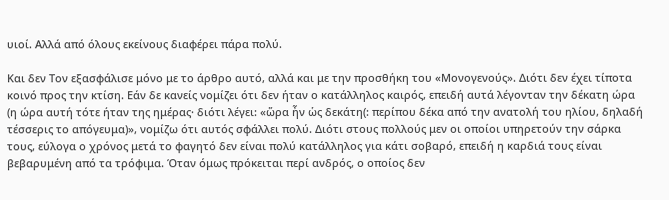υιοί. Αλλά από όλους εκείνους διαφέρει πάρα πολύ.

Και δεν Τον εξασφάλισε μόνο με το άρθρο αυτό, αλλά και με την προσθήκη του «Μονογενούς». Διότι δεν έχει τίποτα κοινό προς την κτίση. Εάν δε κανείς νομίζει ότι δεν ήταν ο κατάλληλος καιρός, επειδή αυτά λέγονταν την δέκατη ώρα (η ώρα αυτή τότε ήταν της ημέρας· διότι λέγει: «ὥρα ἦν ὡς δεκάτη(: περίπου δέκα από την ανατολή του ηλίου, δηλαδή τέσσερις το απόγευμα)», νομίζω ότι αυτός σφάλλει πολύ. Διότι στους πολλούς μεν οι οποίοι υπηρετούν την σάρκα τους, εύλογα ο χρόνος μετά το φαγητό δεν είναι πολύ κατάλληλος για κάτι σοβαρό, επειδή η καρδιά τους είναι βεβαρυμένη από τα τρόφιμα. Όταν όμως πρόκειται περί ανδρός, ο οποίος δεν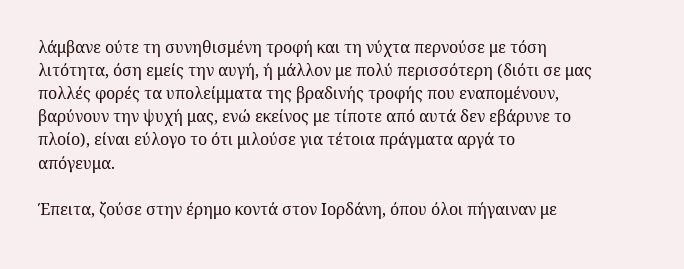λάμβανε ούτε τη συνηθισμένη τροφή και τη νύχτα περνούσε με τόση λιτότητα, όση εμείς την αυγή, ή μάλλον με πολύ περισσότερη (διότι σε μας πολλές φορές τα υπολείμματα της βραδινής τροφής που εναπομένουν, βαρύνουν την ψυχή μας, ενώ εκείνος με τίποτε από αυτά δεν εβάρυνε το πλοίο), είναι εύλογο το ότι μιλούσε για τέτοια πράγματα αργά το απόγευμα.

Έπειτα, ζούσε στην έρημο κοντά στον Ιορδάνη, όπου όλοι πήγαιναν με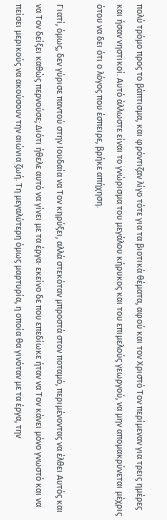πολύ τρόμο προς το βάπτισμα, και φρόντιζαν λίγο τότε για τα βιοτικά θέματα, αφού και τον Χριστό Τον περίμεναν για τρεις ημέρες και ήσαν νηστικοί. Αυτό άλλωστε είναι το γνώρισμα του μεγάλου κήρυκος και του επιμελούς γεωργού, να μην απομακρύνεται μέχρις ότου να δει ότι ο λόγος που έσπειρε, βρήκε απήχηση.

Γιατί, όμως, δεν γύρισε παντού στην Ιουδαία να Τον κηρύξει, αλλά στεκόταν μπροστά στον ποταμό, περιμένοντας να έλθει Αυτός και να Τον δείξει καθώς περνούσε; Διότι ήθελε αυτό να γίνει με τα έργα· εκείνο δε που επεδίωκε ήταν να Τον κάνει μόνο γνωστό και να πείσει μερικούς να ακούσουν την αιώνια ζωή. Τη μεγαλύτερη όμως μαρτυρία, η οποία θα γινόταν με τα έργα, την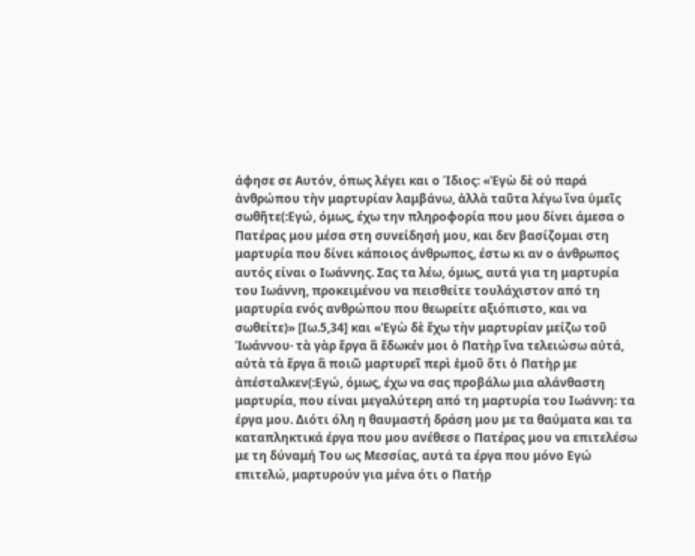άφησε σε Αυτόν, όπως λέγει και ο Ίδιος: «Ἐγὼ δὲ οὐ παρά ἀνθρώπου τὴν μαρτυρίαν λαμβάνω, ἀλλὰ ταῦτα λέγω ἵνα ὑμεῖς σωθῆτε(:Εγώ, όμως, έχω την πληροφορία που μου δίνει άμεσα ο Πατέρας μου μέσα στη συνείδησή μου, και δεν βασίζομαι στη μαρτυρία που δίνει κάποιος άνθρωπος, έστω κι αν ο άνθρωπος αυτός είναι ο Ιωάννης. Σας τα λέω, όμως, αυτά για τη μαρτυρία του Ιωάννη, προκειμένου να πεισθείτε τουλάχιστον από τη μαρτυρία ενός ανθρώπου που θεωρείτε αξιόπιστο, και να σωθείτε)» [Ιω.5,34] και «Ἐγὼ δὲ ἔχω τὴν μαρτυρίαν μείζω τοῦ Ἰωάννου· τὰ γὰρ ἔργα ἃ ἔδωκέν μοι ὁ Πατὴρ ἵνα τελειώσω αὐτά, αὐτὰ τὰ ἔργα ἃ ποιῶ μαρτυρεῖ περὶ ἐμοῦ ὅτι ὁ Πατὴρ με ἀπέσταλκεν(:Εγώ, όμως, έχω να σας προβάλω μια αλάνθαστη μαρτυρία, που είναι μεγαλύτερη από τη μαρτυρία του Ιωάννη: τα έργα μου. Διότι όλη η θαυμαστή δράση μου με τα θαύματα και τα καταπληκτικά έργα που μου ανέθεσε ο Πατέρας μου να επιτελέσω με τη δύναμή Του ως Μεσσίας, αυτά τα έργα που μόνο Εγώ επιτελώ, μαρτυρούν για μένα ότι ο Πατήρ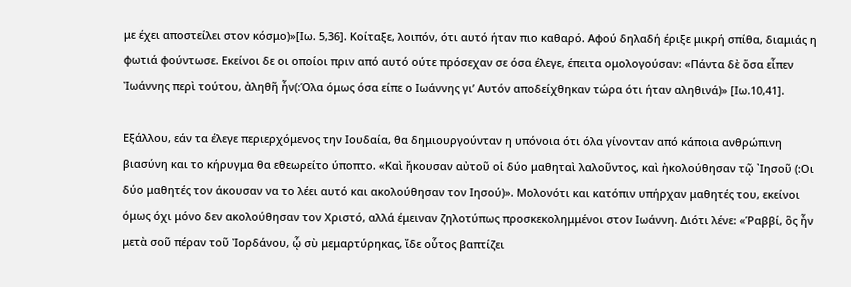με έχει αποστείλει στον κόσμο)»[Ιω. 5,36]. Κοίταξε, λοιπόν, ότι αυτό ήταν πιο καθαρό. Αφού δηλαδή έριξε μικρή σπίθα, διαμιάς η φωτιά φούντωσε. Εκείνοι δε οι οποίοι πριν από αυτό ούτε πρόσεχαν σε όσα έλεγε, έπειτα ομολογούσαν: «Πάντα δὲ ὅσα εἶπεν Ἰωάννης περὶ τούτου, ἀληθῆ ἦν(:Όλα όμως όσα είπε ο Ιωάννης γι’ Αυτόν αποδείχθηκαν τώρα ότι ήταν αληθινά)» [Ιω.10,41].

Εξάλλου, εάν τα έλεγε περιερχόμενος την Ιουδαία, θα δημιουργούνταν η υπόνοια ότι όλα γίνονταν από κάποια ανθρώπινη βιασύνη και το κήρυγμα θα εθεωρείτο ύποπτο. «Καὶ ἤκουσαν αὐτοῦ οἱ δύο μαθηταὶ λαλοῦντος, καὶ ἠκολούθησαν τῷ ᾿Ιησοῦ (:Οι δύο μαθητές τον άκουσαν να το λέει αυτό και ακολούθησαν τον Ιησού)». Μολονότι και κατόπιν υπήρχαν μαθητές του, εκείνοι όμως όχι μόνο δεν ακολούθησαν τον Χριστό, αλλά έμειναν ζηλοτύπως προσκεκολημμένοι στον Ιωάννη. Διότι λένε: «Ῥαββί, ὃς ἦν μετὰ σοῦ πέραν τοῦ Ἰορδάνου, ᾧ σὺ μεμαρτύρηκας, ἴδε οὗτος βαπτίζει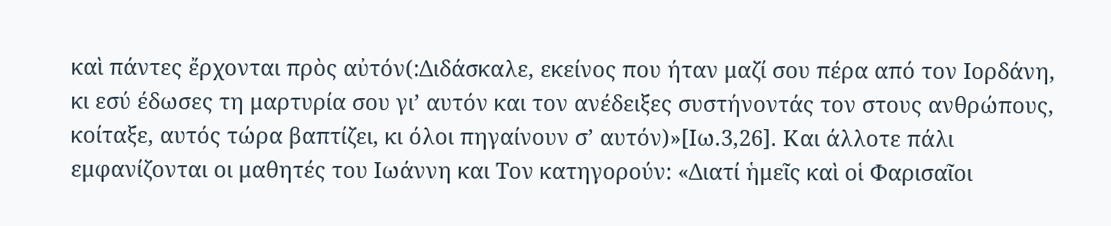καὶ πάντες ἔρχονται πρὸς αὐτόν(:Διδάσκαλε, εκείνος που ήταν μαζί σου πέρα από τον Ιορδάνη, κι εσύ έδωσες τη μαρτυρία σου γι’ αυτόν και τον ανέδειξες συστήνοντάς τον στους ανθρώπους, κοίταξε, αυτός τώρα βαπτίζει, κι όλοι πηγαίνουν σ’ αυτόν)»[Ιω.3,26]. Και άλλοτε πάλι εμφανίζονται οι μαθητές του Ιωάννη και Τον κατηγορούν: «Διατί ἡμεῖς καὶ οἱ Φαρισαῖοι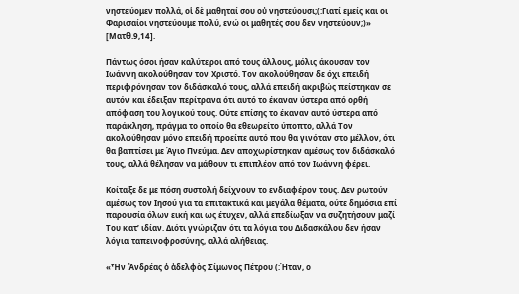νηστεύομεν πολλά, οἱ δὲ μαθηταί σου οὐ νηστεύουσι;(:Γιατί εμείς και οι Φαρισαίοι νηστεύουμε πολύ, ενώ οι μαθητές σου δεν νηστεύουν;)» [Ματθ.9,14].

Πάντως όσοι ήσαν καλύτεροι από τους άλλους, μόλις άκουσαν τον Ιωάννη ακολούθησαν τον Χριστό. Τον ακολούθησαν δε όχι επειδή περιφρόνησαν τον διδάσκαλό τους, αλλά επειδή ακριβώς πείστηκαν σε αυτόν και έδειξαν περίτρανα ότι αυτό το έκαναν ύστερα από ορθή απόφαση του λογικού τους. Ούτε επίσης το έκαναν αυτό ύστερα από παράκληση, πράγμα το οποίο θα εθεωρείτο ύποπτο, αλλά Τον ακολούθησαν μόνο επειδή προείπε αυτό που θα γινόταν στο μέλλον, ότι θα βαπτίσει με Άγιο Πνεύμα. Δεν αποχωρίστηκαν αμέσως τον διδάσκαλό τους, αλλά θέλησαν να μάθουν τι επιπλέον από τον Ιωάννη φέρει.

Κοίταξε δε με πόση συστολή δείχνουν το ενδιαφέρον τους. Δεν ρωτούν αμέσως τον Ιησού για τα επιτακτικά και μεγάλα θέματα, ούτε δημόσια επί παρουσία όλων εική και ως έτυχεν, αλλά επεδίωξαν να συζητήσουν μαζί Του κατ’ ιδίαν. Διότι γνώριζαν ότι τα λόγια του Διδασκάλου δεν ήσαν λόγια ταπεινοφροσύνης, αλλά αλήθειας.

«Ἦν Ἀνδρέας ὁ ἀδελφὸς Σίμωνος Πέτρου (:Ήταν, ο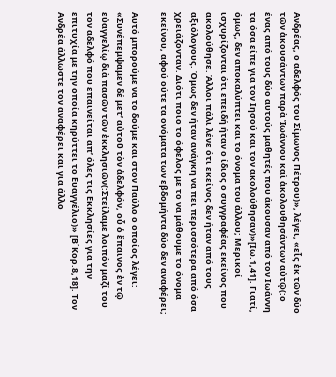Ανδρέας, ο αδελφός του Σίμωνος Πέτρου)», λέγει, «εἷς ἐκ τῶν δύο τῶν ἀκουσάντων παρὰ Ἰωάννου καὶ ἀκολουθησάντων αὐτῷ(:ο ένας από τους δύο αυτούς μαθητές που άκουσαν από τον Ιωάννη τα όσα είπε για τον Ιησού και τον ακολούθησαν)»[Ιω.1,41]. Γιατί, όμως, δεν αποκαλύπτει και το όνομα του άλλου; Μερικοί ισχυρίζονται ότι επειδή ήταν ο ίδιος ο συγγραφέας εκείνος που ακολούθησε. Άλλοι πάλι λένε ότι εκείνος δεν ήταν από τους αξιόλογους. Όμως δεν ήταν ανάγκη να πει περισσότερα από όσα χρειάζονταν. Διότι ποιο το όφελος με το να μάθουμε το όνομα εκείνου, αφού ούτε τα ονόματα των εβδομήντα δύο δεν αναφέρει;

Αυτό μπορούμε να το δούμε και στον Παύλο ο οποίος λέγει: «Συνέπεμψαμεν δέ μετ’ αὐτοῦ τὸν ἀδελφόν, οὗ ὁ ἔπαινος ἐν τῷ εὐαγγελίῳ διὰ πασῶν τῶν ἐκκλησιῶν(:Στείλαμε λοιπόν μαζί του τον αδελφό που επαινείται απ’ όλες τις Εκκλησίες για την επιτυχία με την οποία κηρύττει το Ευαγγέλιο)» [Β΄Κορ.8,18]. Τον Ανδρέα άλλωστε τον αναφέρει και για άλλο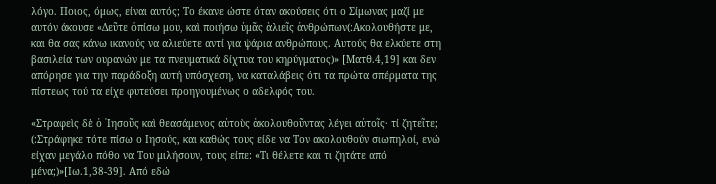λόγο. Ποιος, όμως, είναι αυτός; Το έκανε ώστε όταν ακούσεις ότι ο Σίμωνας μαζί με αυτόν άκουσε «Δεῦτε ὀπίσω μου, καὶ ποιήσω ὑμᾶς ἁλιεῖς ἀνθρώπων(:Ακολουθήστε με, και θα σας κάνω ικανούς να αλιεύετε αντί για ψάρια ανθρώπους. Αυτούς θα ελκύετε στη βασιλεία των ουρανών με τα πνευματικά δίχτυα του κηρύγματος)» [Ματθ.4,19] και δεν απόρησε για την παράδοξη αυτή υπόσχεση, να καταλάβεις ότι τα πρώτα σπέρματα της πίστεως τού τα είχε φυτεύσει προηγουμένως ο αδελφός του.

«Στραφεὶς δὲ ὁ ᾿Ιησοῦς καὶ θεασάμενος αὐτοὺς ἀκολουθοῦντας λέγει αὐτοῖς· τί ζητεῖτε; (:Στράφηκε τότε πίσω ο Ιησούς, και καθώς τους είδε να Τον ακολουθούν σιωπηλοί, ενώ είχαν μεγάλο πόθο να Του μιλήσουν, τους είπε: «Τι θέλετε και τι ζητάτε από μένα;)»[Ιω.1,38-39]. Από εδώ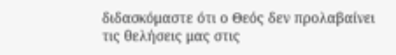διδασκόμαστε ότι ο Θεός δεν προλαβαίνει τις θελήσεις μας στις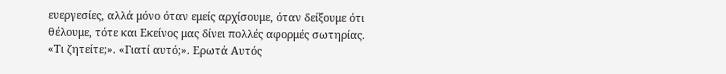ευεργεσίες, αλλά μόνο όταν εμείς αρχίσουμε, όταν δείξουμε ότι θέλουμε, τότε και Εκείνος μας δίνει πολλές αφορμές σωτηρίας. «Τι ζητείτε;». «Γιατί αυτό;». Ερωτά Αυτός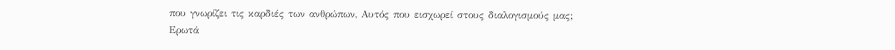που γνωρίζει τις καρδιές των ανθρώπων, Αυτός που εισχωρεί στους διαλογισμούς μας; Ερωτά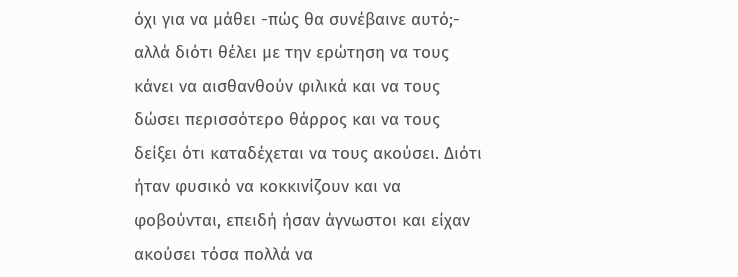όχι για να μάθει -πώς θα συνέβαινε αυτό;- αλλά διότι θέλει με την ερώτηση να τους κάνει να αισθανθούν φιλικά και να τους δώσει περισσότερο θάρρος και να τους δείξει ότι καταδέχεται να τους ακούσει. Διότι ήταν φυσικό να κοκκινίζουν και να φοβούνται, επειδή ήσαν άγνωστοι και είχαν ακούσει τόσα πολλά να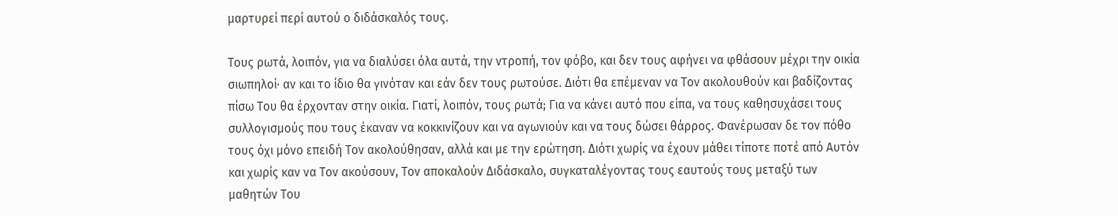μαρτυρεί περί αυτού ο διδάσκαλός τους.

Τους ρωτά, λοιπόν, για να διαλύσει όλα αυτά, την ντροπή, τον φόβο, και δεν τους αφήνει να φθάσουν μέχρι την οικία σιωπηλοί· αν και το ίδιο θα γινόταν και εάν δεν τους ρωτούσε. Διότι θα επέμεναν να Τον ακολουθούν και βαδίζοντας πίσω Του θα έρχονταν στην οικία. Γιατί, λοιπόν, τους ρωτά; Για να κάνει αυτό που είπα, να τους καθησυχάσει τους συλλογισμούς που τους έκαναν να κοκκινίζουν και να αγωνιούν και να τους δώσει θάρρος. Φανέρωσαν δε τον πόθο τους όχι μόνο επειδή Τον ακολούθησαν, αλλά και με την ερώτηση. Διότι χωρίς να έχουν μάθει τίποτε ποτέ από Αυτόν και χωρίς καν να Τον ακούσουν, Τον αποκαλούν Διδάσκαλο, συγκαταλέγοντας τους εαυτούς τους μεταξύ των μαθητών Του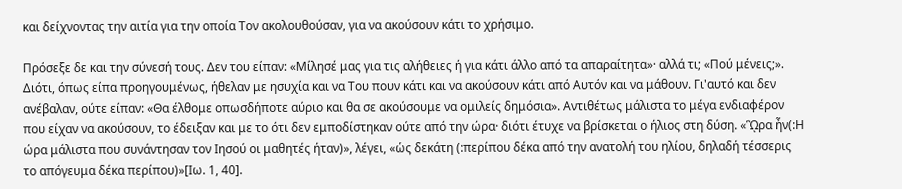και δείχνοντας την αιτία για την οποία Τον ακολουθούσαν, για να ακούσουν κάτι το χρήσιμο.

Πρόσεξε δε και την σύνεσή τους. Δεν του είπαν: «Μίλησέ μας για τις αλήθειες ή για κάτι άλλο από τα απαραίτητα»· αλλά τι; «Πού μένεις;». Διότι, όπως είπα προηγουμένως, ήθελαν με ησυχία και να Του πουν κάτι και να ακούσουν κάτι από Αυτόν και να μάθουν. Γι'αυτό και δεν ανέβαλαν, ούτε είπαν: «Θα έλθομε οπωσδήποτε αύριο και θα σε ακούσουμε να ομιλείς δημόσια». Αντιθέτως μάλιστα το μέγα ενδιαφέρον που είχαν να ακούσουν, το έδειξαν και με το ότι δεν εμποδίστηκαν ούτε από την ώρα· διότι έτυχε να βρίσκεται ο ήλιος στη δύση. «ᾫρα ἦν(:Η ώρα μάλιστα που συνάντησαν τον Ιησού οι μαθητές ήταν)», λέγει, «ὡς δεκάτη (:περίπου δέκα από την ανατολή του ηλίου, δηλαδή τέσσερις το απόγευμα δέκα περίπου)»[Ιω. 1, 40].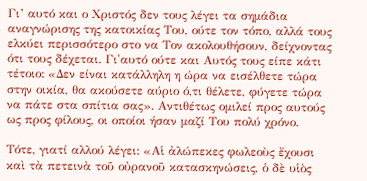Γι’ αυτό και ο Χριστός δεν τους λέγει τα σημάδια αναγνώρισης της κατοικίας Του, ούτε τον τόπο, αλλά τους ελκύει περισσότερο στο να Τον ακολουθήσουν, δείχνοντας ότι τους δέχεται. Γι'αυτό ούτε και Αυτός τους είπε κάτι τέτοιο: «Δεν είναι κατάλληλη η ώρα να εισέλθετε τώρα στην οικία, θα ακούσετε αύριο ό,τι θέλετε, φύγετε τώρα να πάτε στα σπίτια σας». Αντιθέτως ομιλεί προς αυτούς ως προς φίλους, οι οποίοι ήσαν μαζί Του πολύ χρόνο.

Τότε, γιατί αλλού λέγει: «Αἱ ἀλώπεκες φωλεοὺς ἔχουσι καὶ τὰ πετεινὰ τοῦ οὐρανοῦ κατασκηνώσεις, ὁ δὲ υἱὸς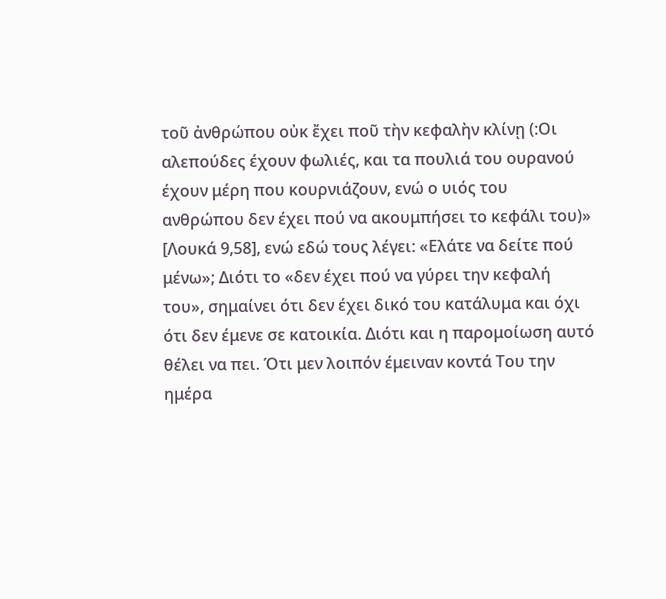τοῦ ἀνθρώπου οὐκ ἔχει ποῦ τὴν κεφαλὴν κλίνῃ (:Οι αλεπούδες έχουν φωλιές, και τα πουλιά του ουρανού έχουν μέρη που κουρνιάζουν, ενώ ο υιός του ανθρώπου δεν έχει πού να ακουμπήσει το κεφάλι του)» [Λουκά 9,58], ενώ εδώ τους λέγει: «Ελάτε να δείτε πού μένω»; Διότι το «δεν έχει πού να γύρει την κεφαλή του», σημαίνει ότι δεν έχει δικό του κατάλυμα και όχι ότι δεν έμενε σε κατοικία. Διότι και η παρομοίωση αυτό θέλει να πει. Ότι μεν λοιπόν έμειναν κοντά Του την ημέρα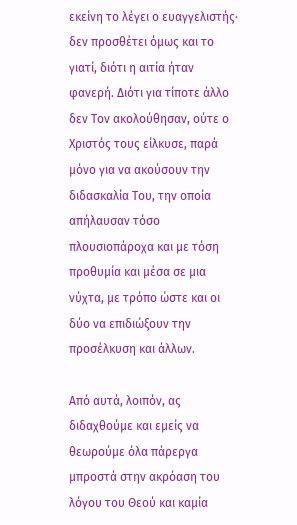εκείνη το λέγει ο ευαγγελιστής· δεν προσθέτει όμως και το γιατί, διότι η αιτία ήταν φανερή. Διότι για τίποτε άλλο δεν Τον ακολούθησαν, ούτε ο Χριστός τους είλκυσε, παρά μόνο για να ακούσουν την διδασκαλία Του, την οποία απήλαυσαν τόσο πλουσιοπάροχα και με τόση προθυμία και μέσα σε μια νύχτα, με τρόπο ώστε και οι δύο να επιδιώξουν την προσέλκυση και άλλων.

Από αυτά, λοιπόν, ας διδαχθούμε και εμείς να θεωρούμε όλα πάρεργα μπροστά στην ακρόαση του λόγου του Θεού και καμία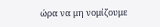ώρα να μη νομίζουμε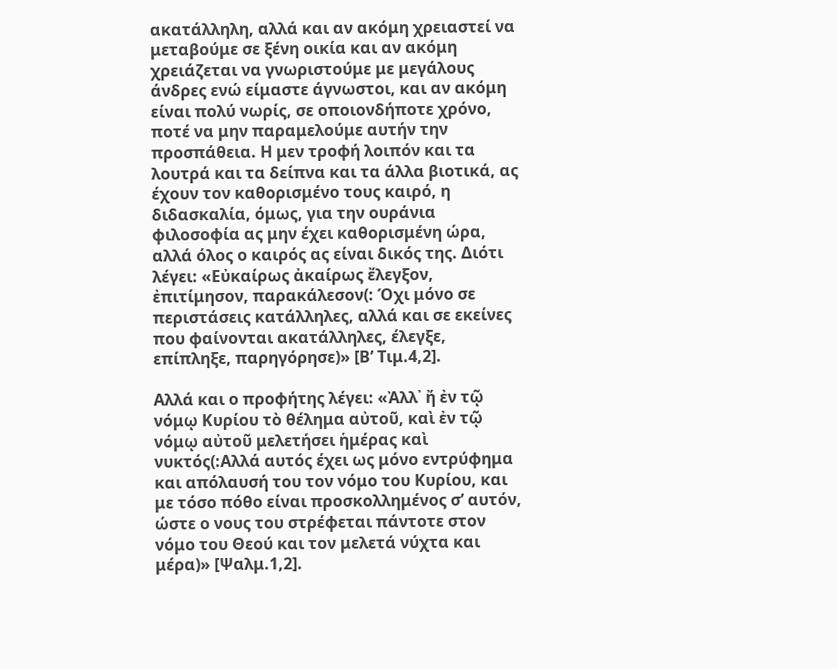ακατάλληλη, αλλά και αν ακόμη χρειαστεί να μεταβούμε σε ξένη οικία και αν ακόμη χρειάζεται να γνωριστούμε με μεγάλους άνδρες ενώ είμαστε άγνωστοι, και αν ακόμη είναι πολύ νωρίς, σε οποιονδήποτε χρόνο, ποτέ να μην παραμελούμε αυτήν την προσπάθεια. Η μεν τροφή λοιπόν και τα λουτρά και τα δείπνα και τα άλλα βιοτικά, ας έχουν τον καθορισμένο τους καιρό, η διδασκαλία, όμως, για την ουράνια φιλοσοφία ας μην έχει καθορισμένη ώρα, αλλά όλος ο καιρός ας είναι δικός της. Διότι λέγει: «Εὐκαίρως ἀκαίρως ἔλεγξον, ἐπιτίμησον, παρακάλεσον(: Όχι μόνο σε περιστάσεις κατάλληλες, αλλά και σε εκείνες που φαίνονται ακατάλληλες, έλεγξε, επίπληξε, παρηγόρησε)» [Β’ Τιμ.4,2].

Αλλά και ο προφήτης λέγει: «Ἀλλ᾿ ἤ ἐν τῷ νόμῳ Κυρίου τὸ θέλημα αὐτοῦ, καὶ ἐν τῷ νόμῳ αὐτοῦ μελετήσει ἡμέρας καὶ νυκτός(:Αλλά αυτός έχει ως μόνο εντρύφημα και απόλαυσή του τον νόμο του Κυρίου, και με τόσο πόθο είναι προσκολλημένος σ’ αυτόν, ώστε ο νους του στρέφεται πάντοτε στον νόμο του Θεού και τον μελετά νύχτα και μέρα)» [Ψαλμ.1,2].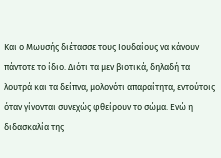Και ο Μωυσής διέτασσε τους Ιουδαίους να κάνουν πάντοτε το ίδιο. Διότι τα μεν βιοτικά, δηλαδή τα λουτρά και τα δείπνα, μολονότι απαραίτητα, εντούτοις όταν γίνονται συνεχώς φθείρουν το σώμα. Ενώ η διδασκαλία της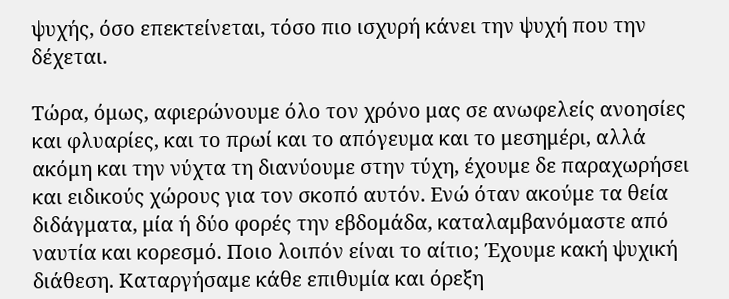ψυχής, όσο επεκτείνεται, τόσο πιο ισχυρή κάνει την ψυχή που την δέχεται.

Τώρα, όμως, αφιερώνουμε όλο τον χρόνο μας σε ανωφελείς ανοησίες και φλυαρίες, και το πρωί και το απόγευμα και το μεσημέρι, αλλά ακόμη και την νύχτα τη διανύουμε στην τύχη, έχουμε δε παραχωρήσει και ειδικούς χώρους για τον σκοπό αυτόν. Ενώ όταν ακούμε τα θεία διδάγματα, μία ή δύο φορές την εβδομάδα, καταλαμβανόμαστε από ναυτία και κορεσμό. Ποιο λοιπόν είναι το αίτιο; Έχουμε κακή ψυχική διάθεση. Καταργήσαμε κάθε επιθυμία και όρεξη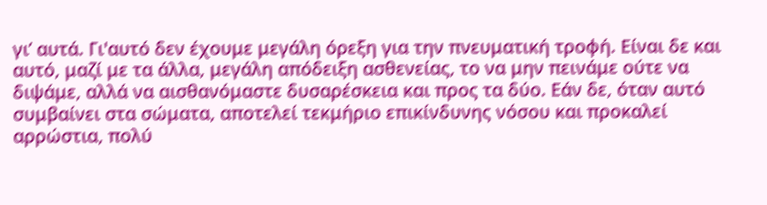γι’ αυτά. Γι'αυτό δεν έχουμε μεγάλη όρεξη για την πνευματική τροφή. Είναι δε και αυτό, μαζί με τα άλλα, μεγάλη απόδειξη ασθενείας, το να μην πεινάμε ούτε να διψάμε, αλλά να αισθανόμαστε δυσαρέσκεια και προς τα δύο. Εάν δε, όταν αυτό συμβαίνει στα σώματα, αποτελεί τεκμήριο επικίνδυνης νόσου και προκαλεί αρρώστια, πολύ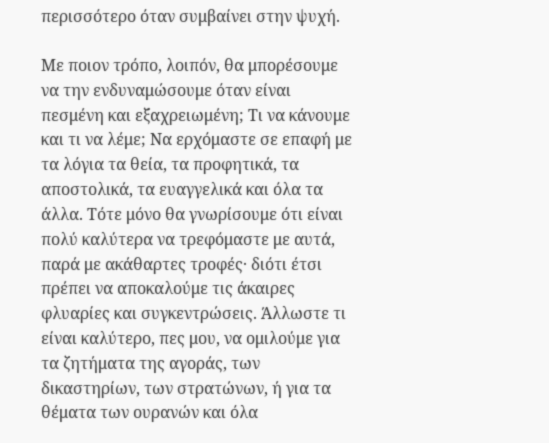περισσότερο όταν συμβαίνει στην ψυχή.

Με ποιον τρόπο, λοιπόν, θα μπορέσουμε να την ενδυναμώσουμε όταν είναι πεσμένη και εξαχρειωμένη; Τι να κάνουμε και τι να λέμε; Να ερχόμαστε σε επαφή με τα λόγια τα θεία, τα προφητικά, τα αποστολικά, τα ευαγγελικά και όλα τα άλλα. Τότε μόνο θα γνωρίσουμε ότι είναι πολύ καλύτερα να τρεφόμαστε με αυτά, παρά με ακάθαρτες τροφές· διότι έτσι πρέπει να αποκαλούμε τις άκαιρες φλυαρίες και συγκεντρώσεις. Άλλωστε τι είναι καλύτερο, πες μου, να ομιλούμε για τα ζητήματα της αγοράς, των δικαστηρίων, των στρατώνων, ή για τα θέματα των ουρανών και όλα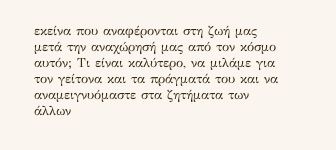εκείνα που αναφέρονται στη ζωή μας μετά την αναχώρησή μας από τον κόσμο αυτόν; Τι είναι καλύτερο, να μιλάμε για τον γείτονα και τα πράγματά του και να αναμειγνυόμαστε στα ζητήματα των άλλων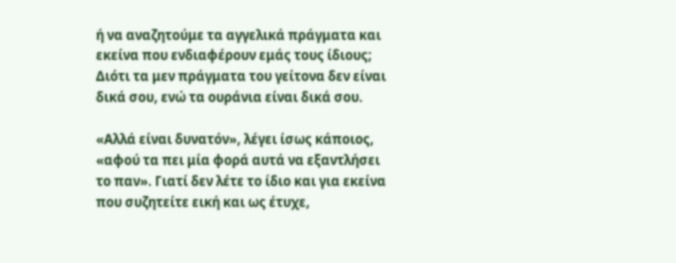ή να αναζητούμε τα αγγελικά πράγματα και εκείνα που ενδιαφέρουν εμάς τους ίδιους; Διότι τα μεν πράγματα του γείτονα δεν είναι δικά σου, ενώ τα ουράνια είναι δικά σου.

«Αλλά είναι δυνατόν», λέγει ίσως κάποιος, «αφού τα πει μία φορά αυτά να εξαντλήσει το παν». Γιατί δεν λέτε το ίδιο και για εκείνα που συζητείτε εική και ως έτυχε,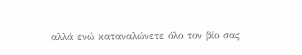αλλά ενώ καταναλώνετε όλο τον βίο σας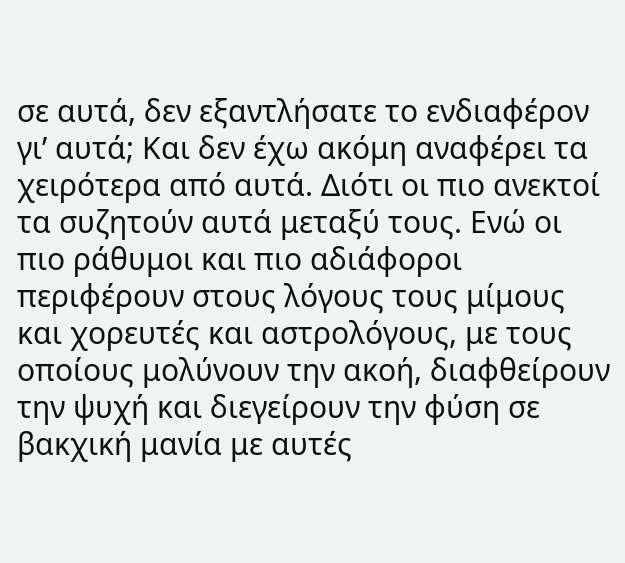σε αυτά, δεν εξαντλήσατε το ενδιαφέρον γι’ αυτά; Και δεν έχω ακόμη αναφέρει τα χειρότερα από αυτά. Διότι οι πιο ανεκτοί τα συζητούν αυτά μεταξύ τους. Ενώ οι πιο ράθυμοι και πιο αδιάφοροι περιφέρουν στους λόγους τους μίμους και χορευτές και αστρολόγους, με τους οποίους μολύνουν την ακοή, διαφθείρουν την ψυχή και διεγείρουν την φύση σε βακχική μανία με αυτές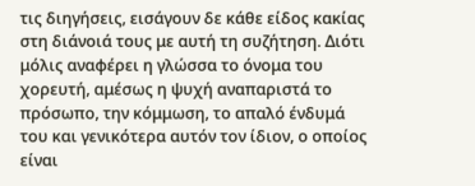τις διηγήσεις, εισάγουν δε κάθε είδος κακίας στη διάνοιά τους με αυτή τη συζήτηση. Διότι μόλις αναφέρει η γλώσσα το όνομα του χορευτή, αμέσως η ψυχή αναπαριστά το πρόσωπο, την κόμμωση, το απαλό ένδυμά του και γενικότερα αυτόν τον ίδιον, ο οποίος είναι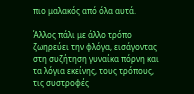πιο μαλακός από όλα αυτά.

Άλλος πάλι με άλλο τρόπο ζωηρεύει την φλόγα, εισάγοντας στη συζήτηση γυναίκα πόρνη και τα λόγια εκείνης, τους τρόπους, τις συστροφές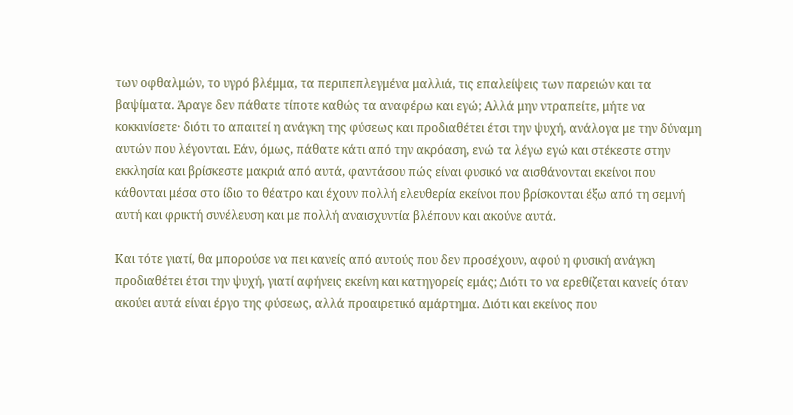των οφθαλμών, το υγρό βλέμμα, τα περιπεπλεγμένα μαλλιά, τις επαλείψεις των παρειών και τα βαψίματα. Άραγε δεν πάθατε τίποτε καθώς τα αναφέρω και εγώ; Αλλά μην ντραπείτε, μήτε να κοκκινίσετε· διότι το απαιτεί η ανάγκη της φύσεως και προδιαθέτει έτσι την ψυχή, ανάλογα με την δύναμη αυτών που λέγονται. Εάν, όμως, πάθατε κάτι από την ακρόαση, ενώ τα λέγω εγώ και στέκεστε στην εκκλησία και βρίσκεστε μακριά από αυτά, φαντάσου πώς είναι φυσικό να αισθάνονται εκείνοι που κάθονται μέσα στο ίδιο το θέατρο και έχουν πολλή ελευθερία εκείνοι που βρίσκονται έξω από τη σεμνή αυτή και φρικτή συνέλευση και με πολλή αναισχυντία βλέπουν και ακούνε αυτά.

Και τότε γιατί, θα μπορούσε να πει κανείς από αυτούς που δεν προσέχουν, αφού η φυσική ανάγκη προδιαθέτει έτσι την ψυχή, γιατί αφήνεις εκείνη και κατηγορείς εμάς; Διότι το να ερεθίζεται κανείς όταν ακούει αυτά είναι έργο της φύσεως, αλλά προαιρετικό αμάρτημα. Διότι και εκείνος που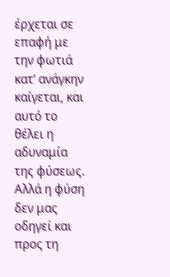έρχεται σε επαφή με την φωτιά κατ’ ανάγκην καίγεται, και αυτό το θέλει η αδυναμία της φύσεως. Αλλά η φύση δεν μας οδηγεί και προς τη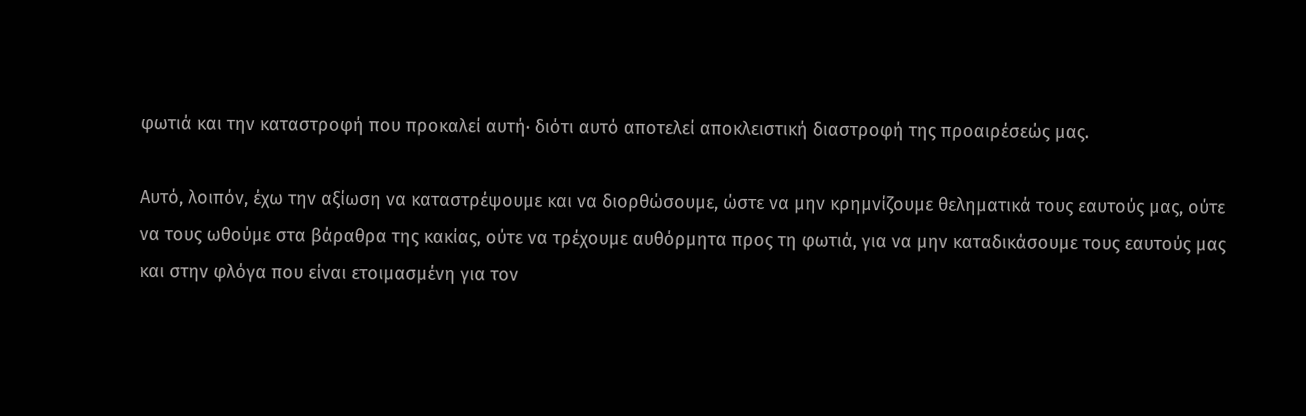φωτιά και την καταστροφή που προκαλεί αυτή· διότι αυτό αποτελεί αποκλειστική διαστροφή της προαιρέσεώς μας.

Αυτό, λοιπόν, έχω την αξίωση να καταστρέψουμε και να διορθώσουμε, ώστε να μην κρημνίζουμε θεληματικά τους εαυτούς μας, ούτε να τους ωθούμε στα βάραθρα της κακίας, ούτε να τρέχουμε αυθόρμητα προς τη φωτιά, για να μην καταδικάσουμε τους εαυτούς μας και στην φλόγα που είναι ετοιμασμένη για τον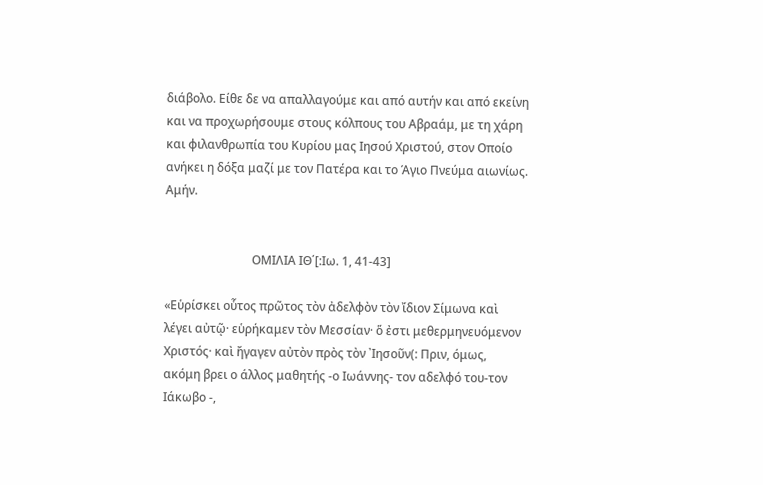διάβολο. Είθε δε να απαλλαγούμε και από αυτήν και από εκείνη και να προχωρήσουμε στους κόλπους του Αβραάμ, με τη χάρη και φιλανθρωπία του Κυρίου μας Ιησού Χριστού, στον Οποίο ανήκει η δόξα μαζί με τον Πατέρα και το Άγιο Πνεύμα αιωνίως. Αμήν.


                             ΟΜΙΛΙΑ ΙΘ΄[:Ιω. 1, 41-43]

«Εὑρίσκει οὗτος πρῶτος τὸν ἀδελφὸν τὸν ἴδιον Σίμωνα καὶ λέγει αὐτῷ· εὑρήκαμεν τὸν Μεσσίαν· ὅ ἐστι μεθερμηνευόμενον Χριστός· καὶ ἤγαγεν αὐτὸν πρὸς τὸν ᾿Ιησοῦν(: Πριν, όμως, ακόμη βρει ο άλλος μαθητής -ο Ιωάννης- τον αδελφό του-τον Ιάκωβο -,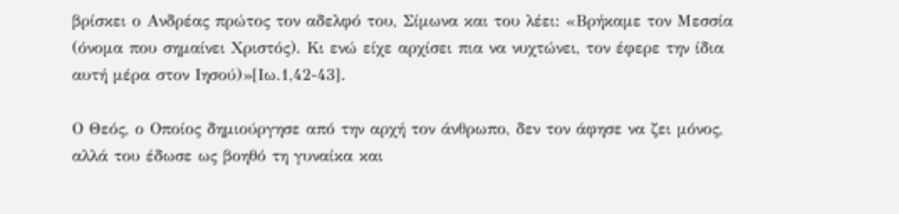βρίσκει ο Ανδρέας πρώτος τον αδελφό του, Σίμωνα και του λέει: «Βρήκαμε τον Μεσσία (όνομα που σημαίνει Χριστός). Κι ενώ είχε αρχίσει πια να νυχτώνει, τον έφερε την ίδια αυτή μέρα στον Ιησού)»[Ιω.1,42-43].

Ο Θεός, ο Οποίος δημιούργησε από την αρχή τον άνθρωπο, δεν τον άφησε να ζει μόνος, αλλά του έδωσε ως βοηθό τη γυναίκα και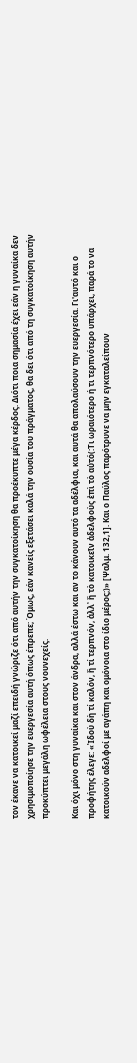τον έκανε να κατοικεί μαζί επειδή γνώριζε ότι από αυτήν την συγκατοίκηση θα προέκυπτε μέγα κέρδος. Διότι ποια σημασία έχει εάν η γυναίκα δεν χρησιμοποίησε την ευεργεσία αυτή όπως έπρεπε; Όμως, εάν κανείς εξετάσει καλά την ουσία του πράγματος, θα δει ότι από τη συγκατοίκηση αυτήν προκύπτει μεγάλη ωφέλεια στους νουνεχείς.

Και όχι μόνο στη γυναίκα και στον άνδρα, αλλά έστω και αν το κάνουν αυτό τα αδέλφια, και αυτά θα απολαύσουν την ευεργεσία. Γι'αυτό και ο προφήτης έλεγε: «Ἰδοὺ δὴ τί καλόν, ἢ τί τερπνόν, ἀλλ᾽ ἢ τὸ κατοικεῖν ἀδελφοὺς ἐπὶ τὸ αὐτό(:Τι ωραιότερο ή τι τερπνότερο υπάρχει, παρά το να κατοικούν αδελφοί με αγάπη και ομόνοια στο ίδιο μέρος;)» [Ψαλμ. 132,1]. Και ο Παύλος παρότρυνε να μην εγκαταλείπουν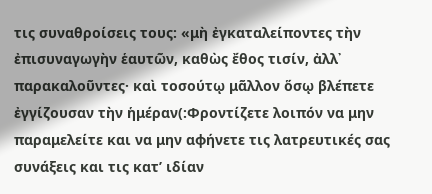τις συναθροίσεις τους: «μὴ ἐγκαταλείποντες τὴν ἐπισυναγωγὴν ἑαυτῶν, καθὼς ἔθος τισίν, ἀλλ᾽ παρακαλοῦντες· καὶ τοσούτῳ μᾶλλον ὅσῳ βλέπετε ἐγγίζουσαν τὴν ἡμέραν(:Φροντίζετε λοιπόν να μην παραμελείτε και να μην αφήνετε τις λατρευτικές σας συνάξεις και τις κατ’ ιδίαν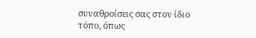συναθροίσεις σας στον ίδιο τόπο, όπως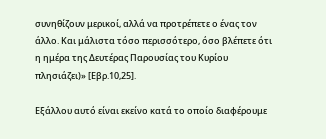συνηθίζουν μερικοί, αλλά να προτρέπετε ο ένας τον άλλο. Και μάλιστα τόσο περισσότερο, όσο βλέπετε ότι η ημέρα της Δευτέρας Παρουσίας του Κυρίου πλησιάζει)» [Εβρ.10,25].

Εξάλλου αυτό είναι εκείνο κατά το οποίο διαφέρουμε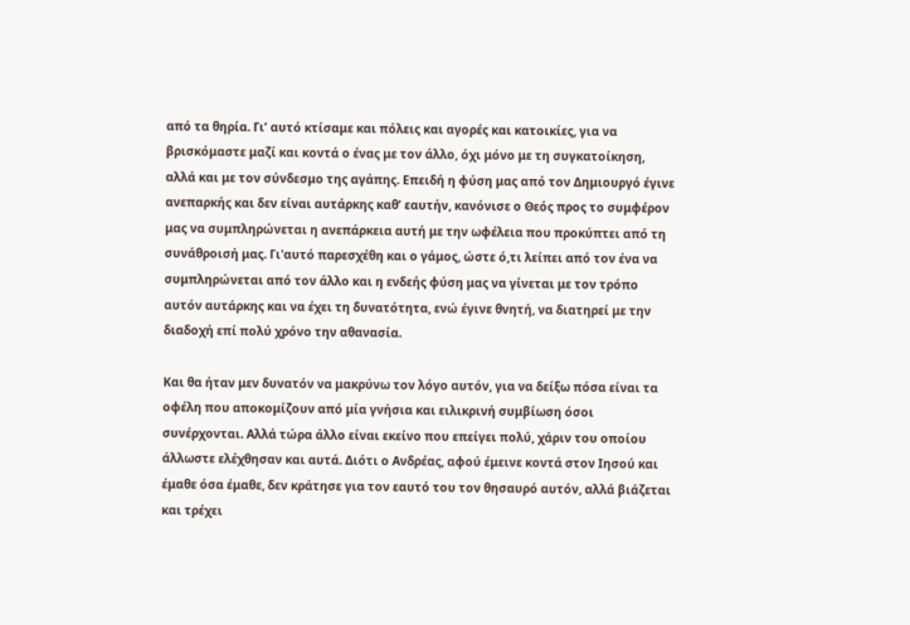από τα θηρία. Γι’ αυτό κτίσαμε και πόλεις και αγορές και κατοικίες, για να βρισκόμαστε μαζί και κοντά ο ένας με τον άλλο, όχι μόνο με τη συγκατοίκηση, αλλά και με τον σύνδεσμο της αγάπης. Επειδή η φύση μας από τον Δημιουργό έγινε ανεπαρκής και δεν είναι αυτάρκης καθ’ εαυτήν, κανόνισε ο Θεός προς το συμφέρον μας να συμπληρώνεται η ανεπάρκεια αυτή με την ωφέλεια που προκύπτει από τη συνάθροισή μας. Γι'αυτό παρεσχέθη και ο γάμος, ώστε ό,τι λείπει από τον ένα να συμπληρώνεται από τον άλλο και η ενδεής φύση μας να γίνεται με τον τρόπο αυτόν αυτάρκης και να έχει τη δυνατότητα, ενώ έγινε θνητή, να διατηρεί με την διαδοχή επί πολύ χρόνο την αθανασία.

Και θα ήταν μεν δυνατόν να μακρύνω τον λόγο αυτόν, για να δείξω πόσα είναι τα οφέλη που αποκομίζουν από μία γνήσια και ειλικρινή συμβίωση όσοι συνέρχονται. Αλλά τώρα άλλο είναι εκείνο που επείγει πολύ, χάριν του οποίου άλλωστε ελέχθησαν και αυτά. Διότι ο Ανδρέας, αφού έμεινε κοντά στον Ιησού και έμαθε όσα έμαθε, δεν κράτησε για τον εαυτό του τον θησαυρό αυτόν, αλλά βιάζεται και τρέχει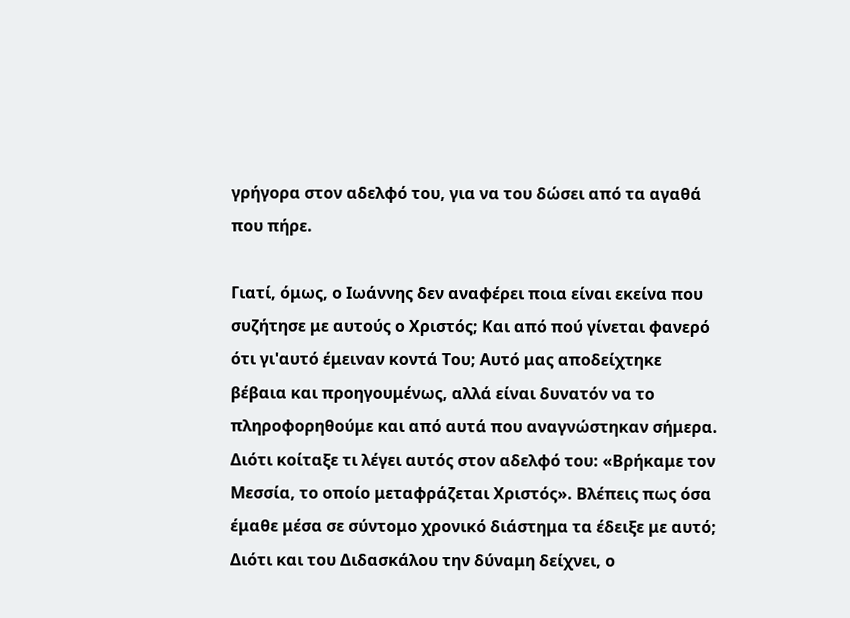γρήγορα στον αδελφό του, για να του δώσει από τα αγαθά που πήρε.

Γιατί, όμως, ο Ιωάννης δεν αναφέρει ποια είναι εκείνα που συζήτησε με αυτούς ο Χριστός; Και από πού γίνεται φανερό ότι γι'αυτό έμειναν κοντά Του; Αυτό μας αποδείχτηκε βέβαια και προηγουμένως, αλλά είναι δυνατόν να το πληροφορηθούμε και από αυτά που αναγνώστηκαν σήμερα. Διότι κοίταξε τι λέγει αυτός στον αδελφό του: «Βρήκαμε τον Μεσσία, το οποίο μεταφράζεται Χριστός». Βλέπεις πως όσα έμαθε μέσα σε σύντομο χρονικό διάστημα τα έδειξε με αυτό; Διότι και του Διδασκάλου την δύναμη δείχνει, ο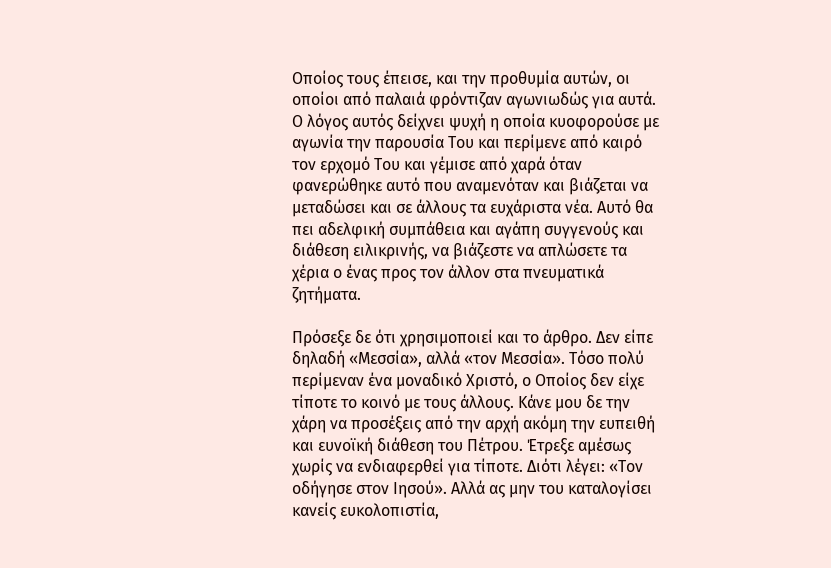Οποίος τους έπεισε, και την προθυμία αυτών, οι οποίοι από παλαιά φρόντιζαν αγωνιωδώς για αυτά. Ο λόγος αυτός δείχνει ψυχή η οποία κυοφορούσε με αγωνία την παρουσία Του και περίμενε από καιρό τον ερχομό Του και γέμισε από χαρά όταν φανερώθηκε αυτό που αναμενόταν και βιάζεται να μεταδώσει και σε άλλους τα ευχάριστα νέα. Αυτό θα πει αδελφική συμπάθεια και αγάπη συγγενούς και διάθεση ειλικρινής, να βιάζεστε να απλώσετε τα χέρια ο ένας προς τον άλλον στα πνευματικά ζητήματα.

Πρόσεξε δε ότι χρησιμοποιεί και το άρθρο. Δεν είπε δηλαδή «Μεσσία», αλλά «τον Μεσσία». Τόσο πολύ περίμεναν ένα μοναδικό Χριστό, ο Οποίος δεν είχε τίποτε το κοινό με τους άλλους. Κάνε μου δε την χάρη να προσέξεις από την αρχή ακόμη την ευπειθή και ευνοϊκή διάθεση του Πέτρου. Έτρεξε αμέσως χωρίς να ενδιαφερθεί για τίποτε. Διότι λέγει: «Τον οδήγησε στον Ιησού». Αλλά ας μην του καταλογίσει κανείς ευκολοπιστία,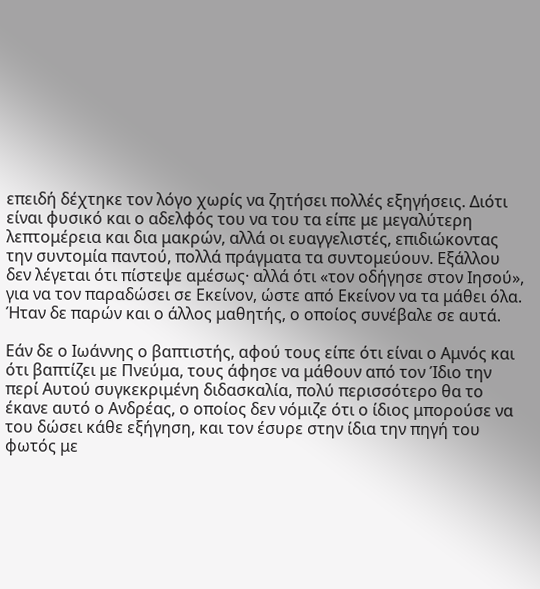επειδή δέχτηκε τον λόγο χωρίς να ζητήσει πολλές εξηγήσεις. Διότι είναι φυσικό και ο αδελφός του να του τα είπε με μεγαλύτερη λεπτομέρεια και δια μακρών, αλλά οι ευαγγελιστές, επιδιώκοντας την συντομία παντού, πολλά πράγματα τα συντομεύουν. Εξάλλου δεν λέγεται ότι πίστεψε αμέσως· αλλά ότι «τον οδήγησε στον Ιησού», για να τον παραδώσει σε Εκείνον, ώστε από Εκείνον να τα μάθει όλα. Ήταν δε παρών και ο άλλος μαθητής, ο οποίος συνέβαλε σε αυτά.

Εάν δε ο Ιωάννης ο βαπτιστής, αφού τους είπε ότι είναι ο Αμνός και ότι βαπτίζει με Πνεύμα, τους άφησε να μάθουν από τον Ίδιο την περί Αυτού συγκεκριμένη διδασκαλία, πολύ περισσότερο θα το έκανε αυτό ο Ανδρέας, ο οποίος δεν νόμιζε ότι ο ίδιος μπορούσε να του δώσει κάθε εξήγηση, και τον έσυρε στην ίδια την πηγή του φωτός με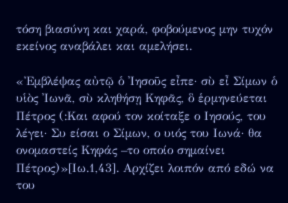τόση βιασύνη και χαρά, φοβούμενος μην τυχόν εκείνος αναβάλει και αμελήσει.

«Ἐμβλέψας αὐτῷ ὁ ᾿Ιησοῦς εἶπε· σὺ εἶ Σίμων ὁ υἱὸς ᾿Ιωνᾶ, σὺ κληθήσῃ Κηφᾶς, ὃ ἑρμηνεύεται Πέτρος (:Και αφού τον κοίταξε ο Ιησούς, του λέγει· Συ είσαι ο Σίμων, ο υιός του Ιωνά· θα ονομαστείς Κηφάς –το οποίο σημαίνει Πέτρος)»[Ιω.1,43]. Αρχίζει λοιπόν από εδώ να του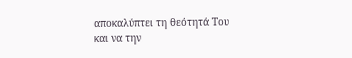αποκαλύπτει τη θεότητά Του και να την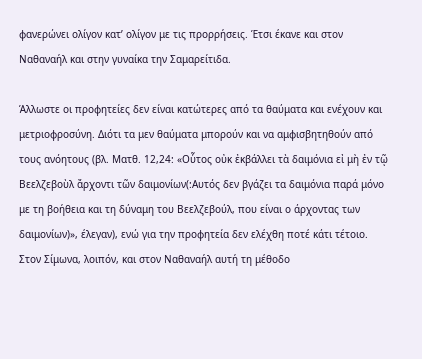φανερώνει ολίγον κατ’ ολίγον με τις προρρήσεις. Έτσι έκανε και στον Ναθαναήλ και στην γυναίκα την Σαμαρείτιδα.

Άλλωστε οι προφητείες δεν είναι κατώτερες από τα θαύματα και ενέχουν και μετριοφροσύνη. Διότι τα μεν θαύματα μπορούν και να αμφισβητηθούν από τους ανόητους (βλ. Ματθ. 12,24: «Οὗτος οὐκ ἐκβάλλει τὰ δαιμόνια εἰ μὴ ἐν τῷ Βεελζεβοὺλ ἄρχοντι τῶν δαιμονίων(:Αυτός δεν βγάζει τα δαιμόνια παρά μόνο με τη βοήθεια και τη δύναμη του Βεελζεβούλ, που είναι ο άρχοντας των δαιμονίων)», έλεγαν), ενώ για την προφητεία δεν ελέχθη ποτέ κάτι τέτοιο. Στον Σίμωνα, λοιπόν, και στον Ναθαναήλ αυτή τη μέθοδο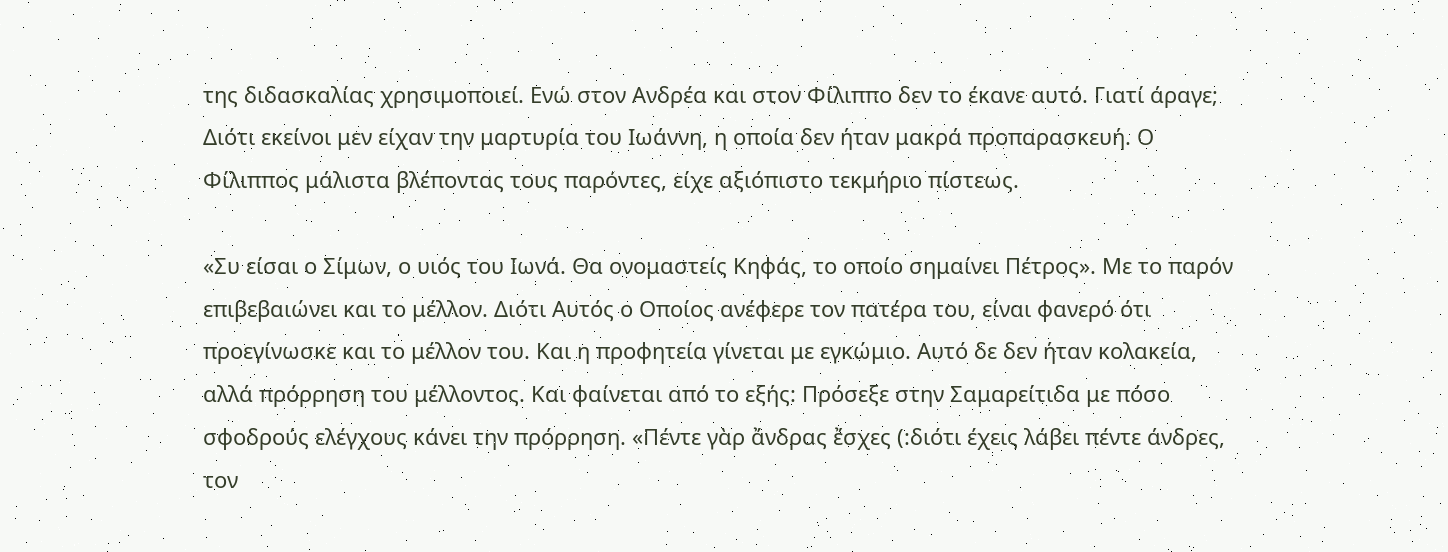της διδασκαλίας χρησιμοποιεί. Ενώ στον Ανδρέα και στον Φίλιππο δεν το έκανε αυτό. Γιατί άραγε; Διότι εκείνοι μεν είχαν την μαρτυρία του Ιωάννη, η οποία δεν ήταν μακρά προπαρασκευή. Ο Φίλιππος μάλιστα βλέποντας τους παρόντες, είχε αξιόπιστο τεκμήριο πίστεως.

«Συ είσαι ο Σίμων, ο υιός του Ιωνά. Θα ονομαστείς Κηφάς, το οποίο σημαίνει Πέτρος». Με το παρόν επιβεβαιώνει και το μέλλον. Διότι Αυτός ο Οποίος ανέφερε τον πατέρα του, είναι φανερό ότι προεγίνωσκε και το μέλλον του. Και η προφητεία γίνεται με εγκώμιο. Αυτό δε δεν ήταν κολακεία, αλλά πρόρρηση του μέλλοντος. Και φαίνεται από το εξής: Πρόσεξε στην Σαμαρείτιδα με πόσο σφοδρούς ελέγχους κάνει την πρόρρηση. «Πέντε γὰρ ἄνδρας ἔσχες (:διότι έχεις λάβει πέντε άνδρες, τον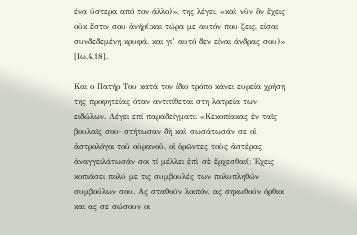ένα ύστερα από τον άλλο)», της λέγει, «καὶ νῦν ὃν ἔχεις οὐκ ἔστιν σου ἀνήρ(:και τώρα με αυτόν που ζεις, είσαι συνδεδεμένη κρυφά, και γι’ αυτό δεν είναι άνδρας σου)» [Ιω.4,18].

Και ο Πατήρ Του κατά τον ίδιο τρόπο κάνει ευρεία χρήση της προφητείας όταν αντιτίθεται στη λατρεία των ειδώλων. Λέγει επί παραδείγματι: «Κεκοπίακας ἐν ταῖς βουλαῖς σου· στήτωσαν δὴ καὶ σωσάτωσάν σε οἱ ἀστρολόγοι τοῦ οὐρανοῦ, οἱ ὁρῶντες τοὺς ἀστέρας ἀναγγειλάτωσάν σοι τί μέλλει ἐπὶ σὲ ἔρχεσθαι(: Έχεις κοπιάσει πολύ με τις συμβουλές των πολυπληθών συμβούλων σου. Ας σταθούν λοιπόν, ας σηκωθούν όρθιοι και ας σε σώσουν οι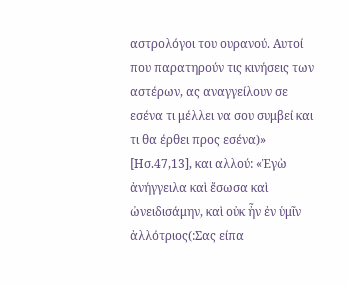αστρολόγοι του ουρανού. Αυτοί που παρατηρούν τις κινήσεις των αστέρων, ας αναγγείλουν σε εσένα τι μέλλει να σου συμβεί και τι θα έρθει προς εσένα)» [Ησ.47,13], και αλλού: «Ἐγὼ ἀνήγγειλα καὶ ἔσωσα καὶ ὠνειδισάμην, καὶ οὐκ ἦν ἐν ὑμῖν ἀλλότριος(:Σας είπα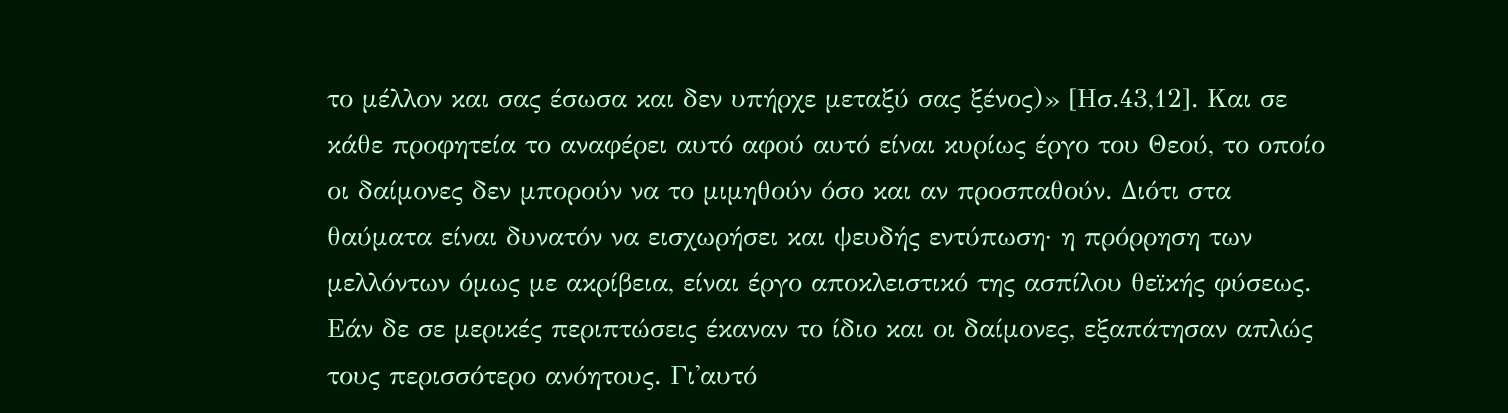το μέλλον και σας έσωσα και δεν υπήρχε μεταξύ σας ξένος)» [Ησ.43,12]. Και σε κάθε προφητεία το αναφέρει αυτό αφού αυτό είναι κυρίως έργο του Θεού, το οποίο οι δαίμονες δεν μπορούν να το μιμηθούν όσο και αν προσπαθούν. Διότι στα θαύματα είναι δυνατόν να εισχωρήσει και ψευδής εντύπωση· η πρόρρηση των μελλόντων όμως με ακρίβεια, είναι έργο αποκλειστικό της ασπίλου θεϊκής φύσεως. Εάν δε σε μερικές περιπτώσεις έκαναν το ίδιο και οι δαίμονες, εξαπάτησαν απλώς τους περισσότερο ανόητους. Γι'αυτό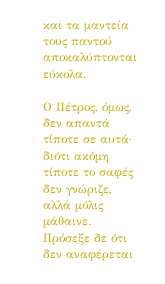και τα μαντεία τους παντού αποκαλύπτονται εύκολα.

Ο Πέτρος, όμως, δεν απαντά τίποτε σε αυτά· διότι ακόμη τίποτε το σαφές δεν γνώριζε, αλλά μόλις μάθαινε. Πρόσεξε δε ότι δεν αναφέρεται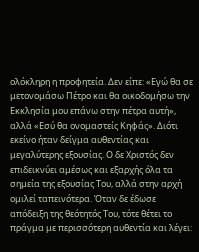ολόκληρη η προφητεία. Δεν είπε: «Εγώ θα σε μετονομάσω Πέτρο και θα οικοδομήσω την Εκκλησία μου επάνω στην πέτρα αυτή», αλλά «Εσύ θα ονομαστείς Κηφάς». Διότι εκείνο ήταν δείγμα αυθεντίας και μεγαλύτερης εξουσίας. Ο δε Χριστός δεν επιδεικνύει αμέσως και εξαρχής όλα τα σημεία της εξουσίας Του, αλλά στην αρχή ομιλεί ταπεινότερα. Όταν δε έδωσε απόδειξη της θεότητός Του, τότε θέτει το πράγμα με περισσότερη αυθεντία και λέγει: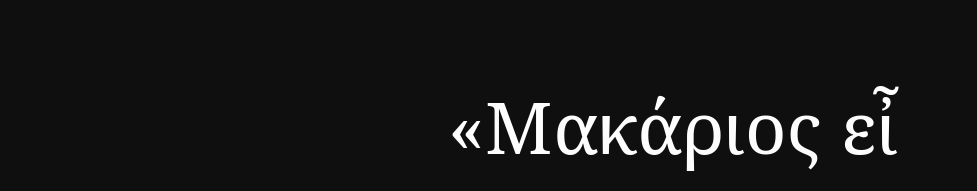«Μακάριος εἶ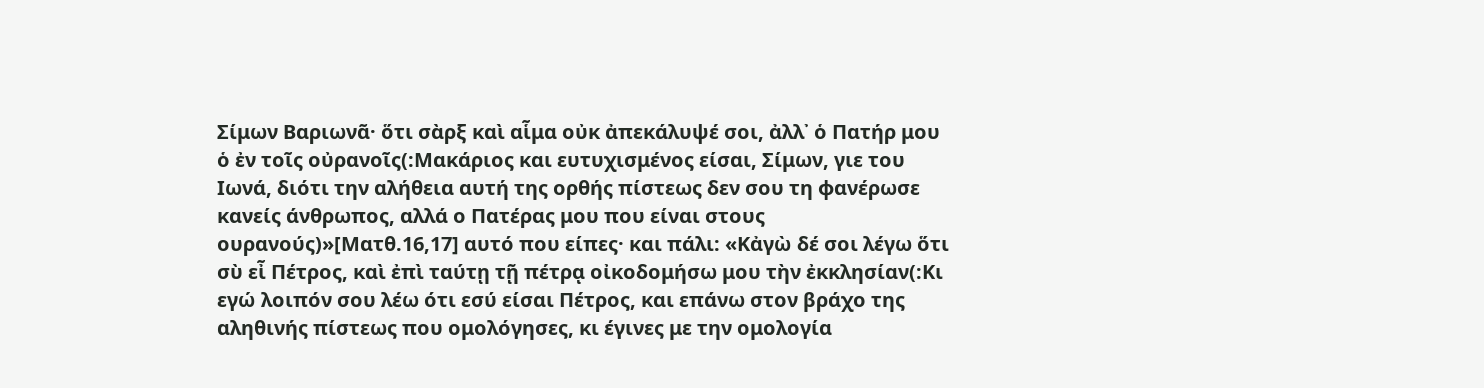Σίμων Βαριωνᾶ· ὅτι σὰρξ καὶ αἷμα οὐκ ἀπεκάλυψέ σοι, ἀλλ᾽ ὁ Πατήρ μου ὁ ἐν τοῖς οὐρανοῖς(:Μακάριος και ευτυχισμένος είσαι, Σίμων, γιε του Ιωνά, διότι την αλήθεια αυτή της ορθής πίστεως δεν σου τη φανέρωσε κανείς άνθρωπος, αλλά ο Πατέρας μου που είναι στους ουρανούς)»[Ματθ.16,17] αυτό που είπες· και πάλι: «Κἀγὼ δέ σοι λέγω ὅτι σὺ εἶ Πέτρος, καὶ ἐπὶ ταύτῃ τῇ πέτρᾳ οἰκοδομήσω μου τὴν ἐκκλησίαν(:Κι εγώ λοιπόν σου λέω ότι εσύ είσαι Πέτρος, και επάνω στον βράχο της αληθινής πίστεως που ομολόγησες, κι έγινες με την ομολογία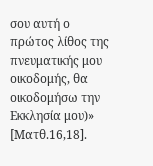σου αυτή ο πρώτος λίθος της πνευματικής μου οικοδομής, θα οικοδομήσω την Εκκλησία μου)» [Ματθ.16,18].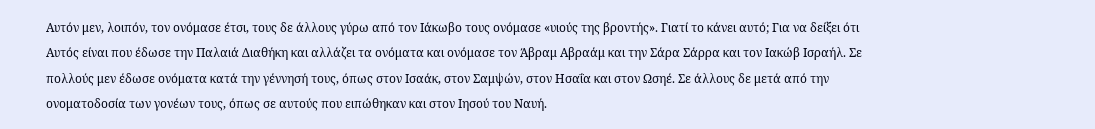Αυτόν μεν, λοιπόν, τον ονόμασε έτσι, τους δε άλλους γύρω από τον Ιάκωβο τους ονόμασε «υιούς της βροντής». Γιατί το κάνει αυτό; Για να δείξει ότι Αυτός είναι που έδωσε την Παλαιά Διαθήκη και αλλάζει τα ονόματα και ονόμασε τον Άβραμ Αβραάμ και την Σάρα Σάρρα και τον Ιακώβ Ισραήλ. Σε πολλούς μεν έδωσε ονόματα κατά την γέννησή τους, όπως στον Ισαάκ, στον Σαμψών, στον Ησαΐα και στον Ωσηέ. Σε άλλους δε μετά από την ονοματοδοσία των γονέων τους, όπως σε αυτούς που ειπώθηκαν και στον Ιησού του Ναυή.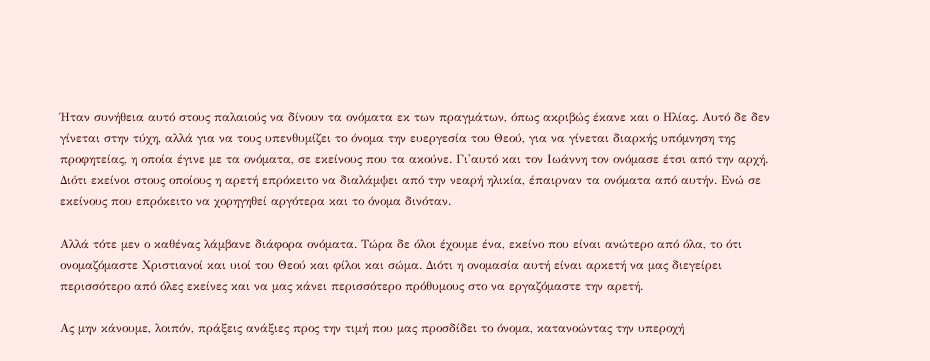Ήταν συνήθεια αυτό στους παλαιούς να δίνουν τα ονόματα εκ των πραγμάτων, όπως ακριβώς έκανε και ο Ηλίας. Αυτό δε δεν γίνεται στην τύχη, αλλά για να τους υπενθυμίζει το όνομα την ευεργεσία του Θεού, για να γίνεται διαρκής υπόμνηση της προφητείας, η οποία έγινε με τα ονόματα, σε εκείνους που τα ακούνε. Γι'αυτό και τον Ιωάννη τον ονόμασε έτσι από την αρχή. Διότι εκείνοι στους οποίους η αρετή επρόκειτο να διαλάμψει από την νεαρή ηλικία, έπαιρναν τα ονόματα από αυτήν. Ενώ σε εκείνους που επρόκειτο να χορηγηθεί αργότερα και το όνομα δινόταν.

Αλλά τότε μεν ο καθένας λάμβανε διάφορα ονόματα. Τώρα δε όλοι έχουμε ένα, εκείνο που είναι ανώτερο από όλα, το ότι ονομαζόμαστε Χριστιανοί και υιοί του Θεού και φίλοι και σώμα. Διότι η ονομασία αυτή είναι αρκετή να μας διεγείρει περισσότερο από όλες εκείνες και να μας κάνει περισσότερο πρόθυμους στο να εργαζόμαστε την αρετή.

Ας μην κάνουμε, λοιπόν, πράξεις ανάξιες προς την τιμή που μας προσδίδει το όνομα, κατανοώντας την υπεροχή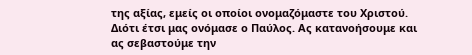της αξίας, εμείς οι οποίοι ονομαζόμαστε του Χριστού. Διότι έτσι μας ονόμασε ο Παύλος. Ας κατανοήσουμε και ας σεβαστούμε την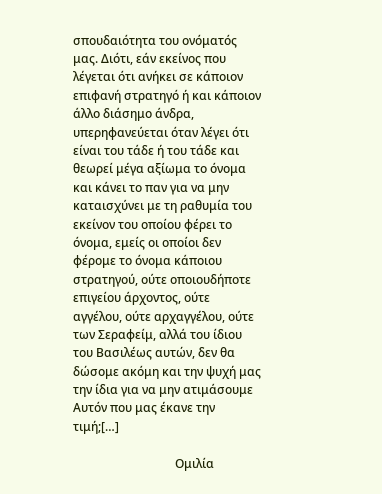σπουδαιότητα του ονόματός μας. Διότι, εάν εκείνος που λέγεται ότι ανήκει σε κάποιον επιφανή στρατηγό ή και κάποιον άλλο διάσημο άνδρα, υπερηφανεύεται όταν λέγει ότι είναι του τάδε ή του τάδε και θεωρεί μέγα αξίωμα το όνομα και κάνει το παν για να μην καταισχύνει με τη ραθυμία του εκείνον του οποίου φέρει το όνομα, εμείς οι οποίοι δεν φέρομε το όνομα κάποιου στρατηγού, ούτε οποιουδήποτε επιγείου άρχοντος, ούτε αγγέλου, ούτε αρχαγγέλου, ούτε των Σεραφείμ, αλλά του ίδιου του Βασιλέως αυτών, δεν θα δώσομε ακόμη και την ψυχή μας την ίδια για να μην ατιμάσουμε Αυτόν που μας έκανε την τιμή;[…]

                                  Ομιλία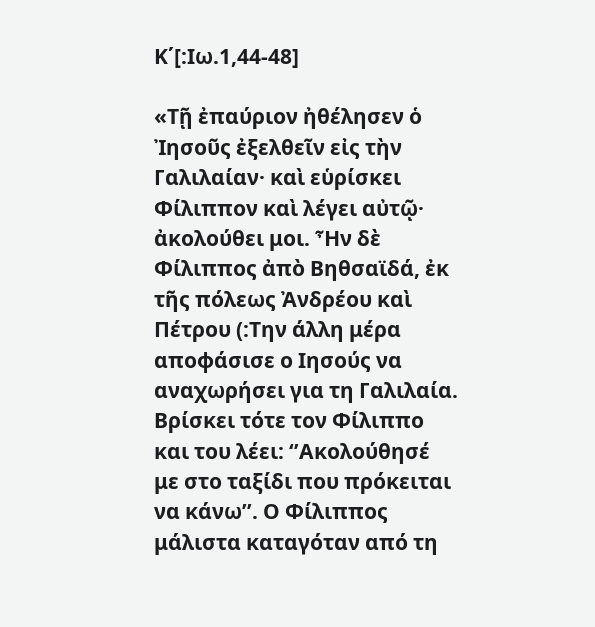Κ΄[:Ιω.1,44-48]

«Τῇ ἐπαύριον ἠθέλησεν ὁ Ἰησοῦς ἐξελθεῖν εἰς τὴν Γαλιλαίαν· καὶ εὑρίσκει Φίλιππον καὶ λέγει αὐτῷ· ἀκολούθει μοι. Ἦν δὲ Φίλιππος ἀπὸ Βηθσαϊδά, ἐκ τῆς πόλεως Ἀνδρέου καὶ Πέτρου (:Την άλλη μέρα αποφάσισε ο Ιησούς να αναχωρήσει για τη Γαλιλαία. Βρίσκει τότε τον Φίλιππο και του λέει: ‘’Ακολούθησέ με στο ταξίδι που πρόκειται να κάνω’’. Ο Φίλιππος μάλιστα καταγόταν από τη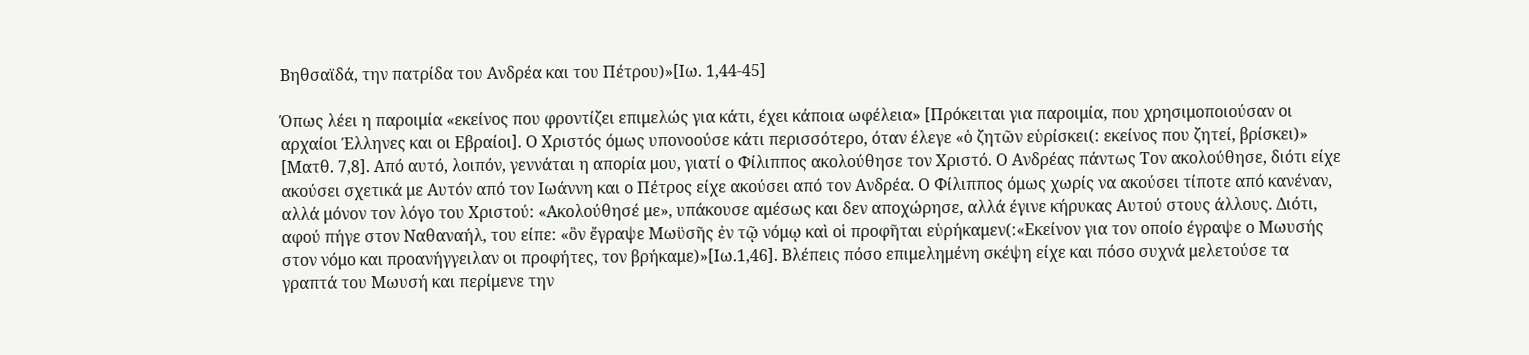Βηθσαϊδά, την πατρίδα του Ανδρέα και του Πέτρου)»[Ιω. 1,44-45]

Όπως λέει η παροιμία «εκείνος που φροντίζει επιμελώς για κάτι, έχει κάποια ωφέλεια» [Πρόκειται για παροιμία, που χρησιμοποιούσαν οι αρχαίοι Έλληνες και οι Εβραίοι]. Ο Χριστός όμως υπονοούσε κάτι περισσότερο, όταν έλεγε «ὁ ζητῶν εὑρίσκει(: εκείνος που ζητεί, βρίσκει)» [Ματθ. 7,8]. Από αυτό, λοιπόν, γεννάται η απορία μου, γιατί ο Φίλιππος ακολούθησε τον Χριστό. Ο Ανδρέας πάντως Τον ακολούθησε, διότι είχε ακούσει σχετικά με Αυτόν από τον Ιωάννη και ο Πέτρος είχε ακούσει από τον Ανδρέα. Ο Φίλιππος όμως χωρίς να ακούσει τίποτε από κανέναν, αλλά μόνον τον λόγο του Χριστού: «Ακολούθησέ με», υπάκουσε αμέσως και δεν αποχώρησε, αλλά έγινε κήρυκας Αυτού στους άλλους. Διότι, αφού πήγε στον Ναθαναήλ, του είπε: «ὃν ἔγραψε Μωϋσῆς ἐν τῷ νόμῳ καὶ οἱ προφῆται εὑρήκαμεν(:«Εκείνον για τον οποίο έγραψε ο Μωυσής στον νόμο και προανήγγειλαν οι προφήτες, τον βρήκαμε)»[Ιω.1,46]. Βλέπεις πόσο επιμελημένη σκέψη είχε και πόσο συχνά μελετούσε τα γραπτά του Μωυσή και περίμενε την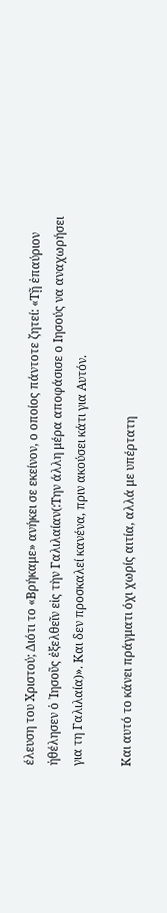έλευση του Χριστού; Διότι το «Βρήκαμε» ανήκει σε εκείνον, ο οποίος πάντοτε ζητεί: «Τῇ ἐπαύριον ἠθέλησεν ὁ ᾿Ιησοῦς ἐξελθεῖν εἰς τὴν Γαλιλαίαν(:Την άλλη μέρα αποφάσισε ο Ιησούς να αναχωρήσει για τη Γαλιλαία)». Και δεν προσκαλεί κανένα, πριν ακούσει κάτι για Αυτόν.

Και αυτό το κάνει πράγματι όχι χωρίς αιτία, αλλά με υπέρτατη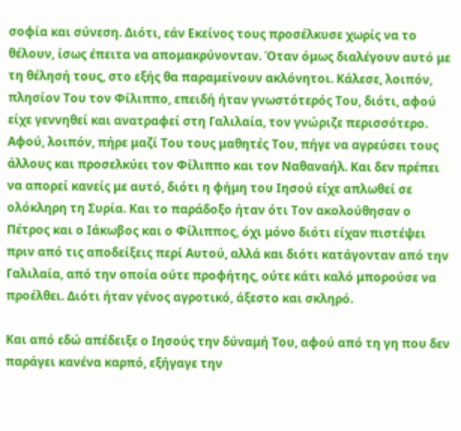σοφία και σύνεση. Διότι, εάν Εκείνος τους προσέλκυσε χωρίς να το θέλουν, ίσως έπειτα να απομακρύνονταν. Όταν όμως διαλέγουν αυτό με τη θέλησή τους, στο εξής θα παραμείνουν ακλόνητοι. Κάλεσε, λοιπόν, πλησίον Του τον Φίλιππο, επειδή ήταν γνωστότερός Του, διότι, αφού είχε γεννηθεί και ανατραφεί στη Γαλιλαία, τον γνώριζε περισσότερο. Αφού, λοιπόν, πήρε μαζί Του τους μαθητές Του, πήγε να αγρεύσει τους άλλους και προσελκύει τον Φίλιππο και τον Ναθαναήλ. Και δεν πρέπει να απορεί κανείς με αυτό, διότι η φήμη του Ιησού είχε απλωθεί σε ολόκληρη τη Συρία. Και το παράδοξο ήταν ότι Τον ακολούθησαν ο Πέτρος και ο Ιάκωβος και ο Φίλιππος, όχι μόνο διότι είχαν πιστέψει πριν από τις αποδείξεις περί Αυτού, αλλά και διότι κατάγονταν από την Γαλιλαία, από την οποία ούτε προφήτης, ούτε κάτι καλό μπορούσε να προέλθει. Διότι ήταν γένος αγροτικό, άξεστο και σκληρό.

Και από εδώ απέδειξε ο Ιησούς την δύναμή Του, αφού από τη γη που δεν παράγει κανένα καρπό, εξήγαγε την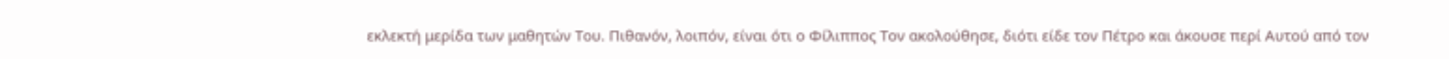εκλεκτή μερίδα των μαθητών Του. Πιθανόν, λοιπόν, είναι ότι ο Φίλιππος Τον ακολούθησε, διότι είδε τον Πέτρο και άκουσε περί Αυτού από τον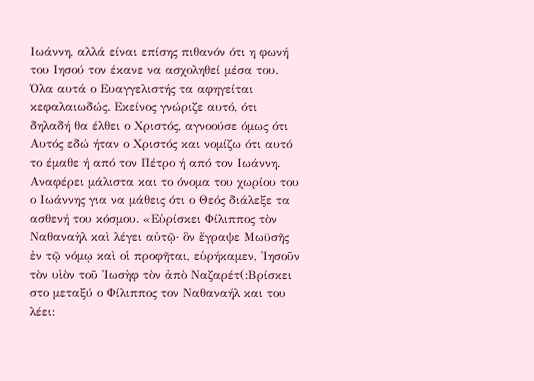Ιωάννη, αλλά είναι επίσης πιθανόν ότι η φωνή του Ιησού τον έκανε να ασχοληθεί μέσα του. Όλα αυτά ο Ευαγγελιστής τα αφηγείται κεφαλαιωδώς. Εκείνος γνώριζε αυτό, ότι δηλαδή θα έλθει ο Χριστός, αγνοούσε όμως ότι Αυτός εδώ ήταν ο Χριστός και νομίζω ότι αυτό το έμαθε ή από τον Πέτρο ή από τον Ιωάννη. Αναφέρει μάλιστα και το όνομα του χωρίου του ο Ιωάννης για να μάθεις ότι ο Θεός διάλεξε τα ασθενή του κόσμου. «Εὑρίσκει Φίλιππος τὸν Ναθαναὴλ καὶ λέγει αὐτῷ· ὃν ἔγραψε Μωϋσῆς ἐν τῷ νόμῳ καὶ οἱ προφῆται, εὑρήκαμεν, Ἰησοῦν τὸν υἱὸν τοῦ Ἰωσὴφ τὸν ἀπὸ Ναζαρέτ(:Βρίσκει στο μεταξύ ο Φίλιππος τον Ναθαναήλ και του λέει: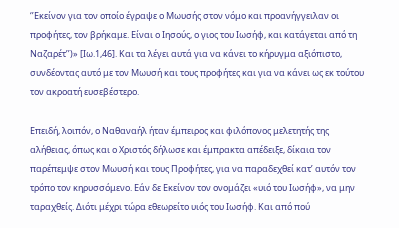‘’Εκείνον για τον οποίο έγραψε ο Μωυσής στον νόμο και προανήγγειλαν οι προφήτες, τον βρήκαμε. Είναι ο Ιησούς, ο γιος του Ιωσήφ, και κατάγεται από τη Ναζαρέτ’’)» [Ιω.1,46]. Και τα λέγει αυτά για να κάνει το κήρυγμα αξιόπιστο, συνδέοντας αυτό με τον Μωυσή και τους προφήτες και για να κάνει ως εκ τούτου τον ακροατή ευσεβέστερο.

Επειδή, λοιπόν, ο Ναθαναήλ ήταν έμπειρος και φιλόπονος μελετητής της αλήθειας, όπως και ο Χριστός δήλωσε και έμπρακτα απέδειξε, δίκαια τον παρέπεμψε στον Μωυσή και τους Προφήτες, για να παραδεχθεί κατ’ αυτόν τον τρόπο τον κηρυσσόμενο. Εάν δε Εκείνον τον ονομάζει «υιό του Ιωσήφ», να μην ταραχθείς. Διότι μέχρι τώρα εθεωρείτο υιός του Ιωσήφ. Και από πού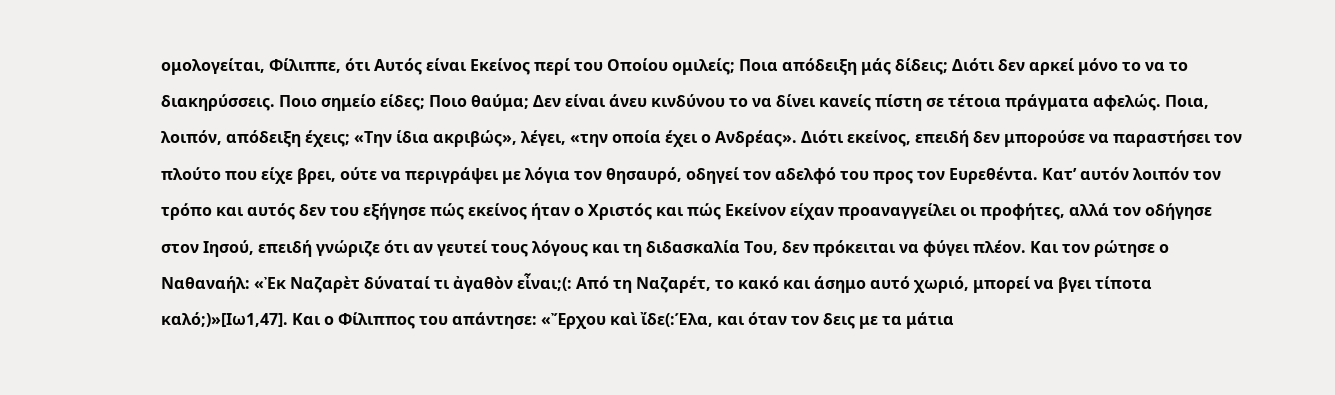ομολογείται, Φίλιππε, ότι Αυτός είναι Εκείνος περί του Οποίου ομιλείς; Ποια απόδειξη μάς δίδεις; Διότι δεν αρκεί μόνο το να το διακηρύσσεις. Ποιο σημείο είδες; Ποιο θαύμα; Δεν είναι άνευ κινδύνου το να δίνει κανείς πίστη σε τέτοια πράγματα αφελώς. Ποια, λοιπόν, απόδειξη έχεις; «Την ίδια ακριβώς», λέγει, «την οποία έχει ο Ανδρέας». Διότι εκείνος, επειδή δεν μπορούσε να παραστήσει τον πλούτο που είχε βρει, ούτε να περιγράψει με λόγια τον θησαυρό, οδηγεί τον αδελφό του προς τον Ευρεθέντα. Κατ’ αυτόν λοιπόν τον τρόπο και αυτός δεν του εξήγησε πώς εκείνος ήταν ο Χριστός και πώς Εκείνον είχαν προαναγγείλει οι προφήτες, αλλά τον οδήγησε στον Ιησού, επειδή γνώριζε ότι αν γευτεί τους λόγους και τη διδασκαλία Του, δεν πρόκειται να φύγει πλέον. Και τον ρώτησε ο Ναθαναήλ: «Ἐκ Ναζαρὲτ δύναταί τι ἀγαθὸν εἶναι;(: Από τη Ναζαρέτ, το κακό και άσημο αυτό χωριό, μπορεί να βγει τίποτα καλό;)»[Ιω1,47]. Και ο Φίλιππος του απάντησε: «Ἔρχου καὶ ἴδε(:Έλα, και όταν τον δεις με τα μάτια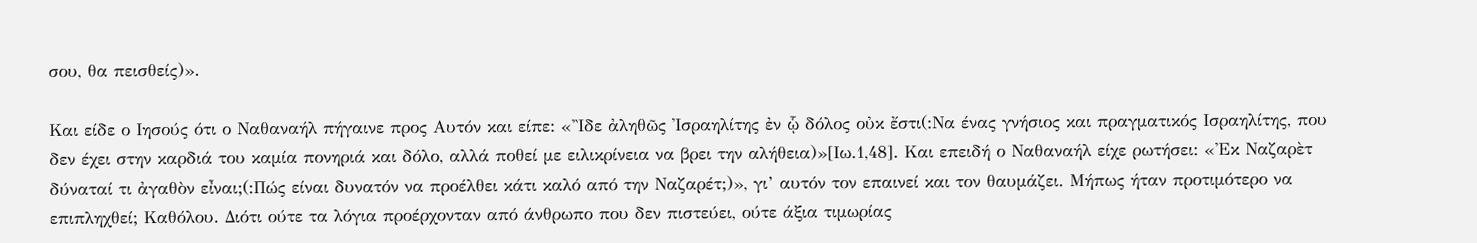σου, θα πεισθείς)».

Και είδε ο Ιησούς ότι ο Ναθαναήλ πήγαινε προς Αυτόν και είπε: «Ἲδε ἀληθῶς Ἰσραηλίτης ἐν ᾧ δόλος οὐκ ἔστι(:Να ένας γνήσιος και πραγματικός Ισραηλίτης, που δεν έχει στην καρδιά του καμία πονηριά και δόλο, αλλά ποθεί με ειλικρίνεια να βρει την αλήθεια)»[Ιω.1,48]. Και επειδή ο Ναθαναήλ είχε ρωτήσει: «Ἐκ Ναζαρὲτ δύναταί τι ἀγαθὸν εἶναι;(:Πώς είναι δυνατόν να προέλθει κάτι καλό από την Ναζαρέτ;)», γι’ αυτόν τον επαινεί και τον θαυμάζει. Μήπως ήταν προτιμότερο να επιπληχθεί; Καθόλου. Διότι ούτε τα λόγια προέρχονταν από άνθρωπο που δεν πιστεύει, ούτε άξια τιμωρίας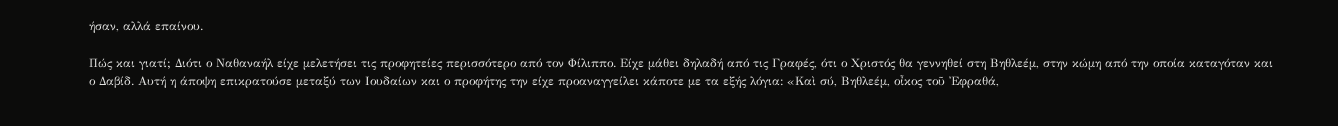ήσαν, αλλά επαίνου.

Πώς και γιατί; Διότι ο Ναθαναήλ είχε μελετήσει τις προφητείες περισσότερο από τον Φίλιππο. Είχε μάθει δηλαδή από τις Γραφές, ότι ο Χριστός θα γεννηθεί στη Βηθλεέμ, στην κώμη από την οποία καταγόταν και ο Δαβίδ. Αυτή η άποψη επικρατούσε μεταξύ των Ιουδαίων και ο προφήτης την είχε προαναγγείλει κάποτε με τα εξής λόγια: «Καὶ σύ, Βηθλεέμ, οἶκος τοῦ Ἐφραθά,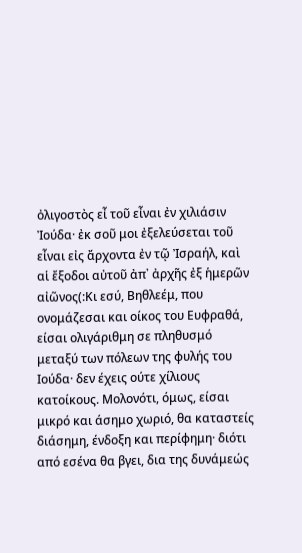ὀλιγοστὸς εἶ τοῦ εἶναι ἐν χιλιάσιν Ἰούδα· ἐκ σοῦ μοι ἐξελεύσεται τοῦ εἶναι εἰς ἄρχοντα ἐν τῷ Ἰσραήλ, καὶ αἱ ἔξοδοι αὐτοῦ ἀπ᾿ ἀρχῆς ἐξ ἡμερῶν αἰῶνος(:Κι εσύ, Βηθλεέμ, που ονομάζεσαι και οίκος του Ευφραθά, είσαι ολιγάριθμη σε πληθυσμό μεταξύ των πόλεων της φυλής του Ιούδα· δεν έχεις ούτε χίλιους κατοίκους. Μολονότι, όμως, είσαι μικρό και άσημο χωριό, θα καταστείς διάσημη, ένδοξη και περίφημη· διότι από εσένα θα βγει, δια της δυνάμεώς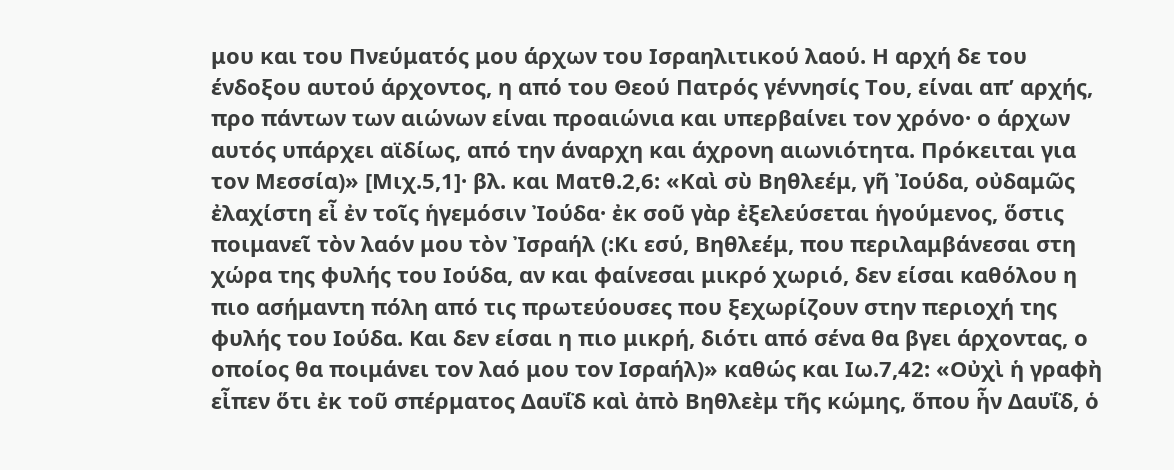μου και του Πνεύματός μου άρχων του Ισραηλιτικού λαού. Η αρχή δε του ένδοξου αυτού άρχοντος, η από του Θεού Πατρός γέννησίς Του, είναι απ’ αρχής, προ πάντων των αιώνων είναι προαιώνια και υπερβαίνει τον χρόνο· ο άρχων αυτός υπάρχει αϊδίως, από την άναρχη και άχρονη αιωνιότητα. Πρόκειται για τον Μεσσία)» [Μιχ.5,1]· βλ. και Ματθ.2,6: «Καὶ σὺ Βηθλεέμ, γῆ Ἰούδα, οὐδαμῶς ἐλαχίστη εἶ ἐν τοῖς ἡγεμόσιν Ἰούδα· ἐκ σοῦ γὰρ ἐξελεύσεται ἡγούμενος, ὅστις ποιμανεῖ τὸν λαόν μου τὸν Ἰσραήλ (:Κι εσύ, Βηθλεέμ, που περιλαμβάνεσαι στη χώρα της φυλής του Ιούδα, αν και φαίνεσαι μικρό χωριό, δεν είσαι καθόλου η πιο ασήμαντη πόλη από τις πρωτεύουσες που ξεχωρίζουν στην περιοχή της φυλής του Ιούδα. Και δεν είσαι η πιο μικρή, διότι από σένα θα βγει άρχοντας, ο οποίος θα ποιμάνει τον λαό μου τον Ισραήλ)» καθώς και Ιω.7,42: «Οὐχὶ ἡ γραφὴ εἶπεν ὅτι ἐκ τοῦ σπέρματος Δαυΐδ καὶ ἀπὸ Βηθλεὲμ τῆς κώμης, ὅπου ἦν Δαυΐδ, ὁ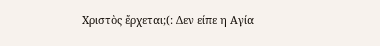Χριστὸς ἔρχεται;(: Δεν είπε η Αγία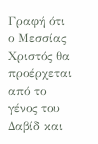Γραφή ότι ο Μεσσίας Χριστός θα προέρχεται από το γένος του Δαβίδ και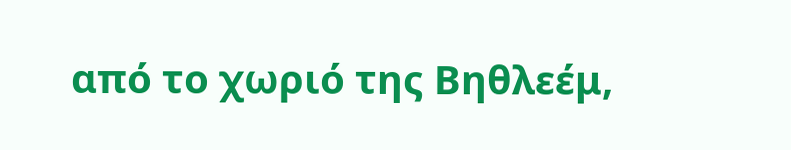από το χωριό της Βηθλεέμ,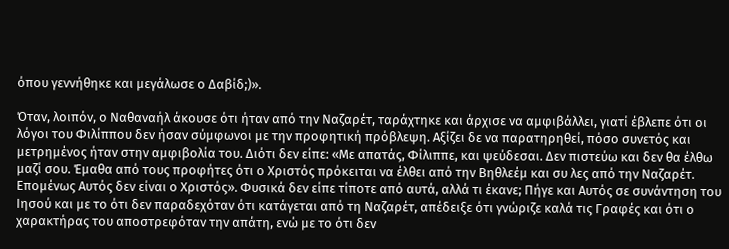όπου γεννήθηκε και μεγάλωσε ο Δαβίδ;)».

Όταν, λοιπόν, ο Ναθαναήλ άκουσε ότι ήταν από την Ναζαρέτ, ταράχτηκε και άρχισε να αμφιβάλλει, γιατί έβλεπε ότι οι λόγοι του Φιλίππου δεν ήσαν σύμφωνοι με την προφητική πρόβλεψη. Αξίζει δε να παρατηρηθεί, πόσο συνετός και μετρημένος ήταν στην αμφιβολία του. Διότι δεν είπε: «Με απατάς, Φίλιππε, και ψεύδεσαι. Δεν πιστεύω και δεν θα έλθω μαζί σου. Έμαθα από τους προφήτες ότι ο Χριστός πρόκειται να έλθει από την Βηθλεέμ και συ λες από την Ναζαρέτ. Επομένως Αυτός δεν είναι ο Χριστός». Φυσικά δεν είπε τίποτε από αυτά, αλλά τι έκανε; Πήγε και Αυτός σε συνάντηση του Ιησού και με το ότι δεν παραδεχόταν ότι κατάγεται από τη Ναζαρέτ, απέδειξε ότι γνώριζε καλά τις Γραφές και ότι ο χαρακτήρας του αποστρεφόταν την απάτη, ενώ με το ότι δεν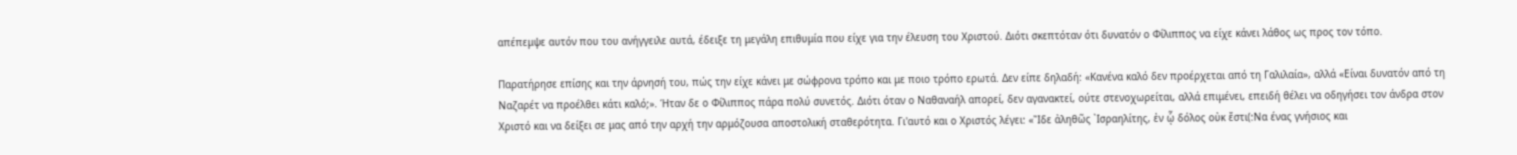απέπεμψε αυτόν που του ανήγγειλε αυτά, έδειξε τη μεγάλη επιθυμία που είχε για την έλευση του Χριστού. Διότι σκεπτόταν ότι δυνατόν ο Φίλιππος να είχε κάνει λάθος ως προς τον τόπο.

Παρατήρησε επίσης και την άρνησή του, πώς την είχε κάνει με σώφρονα τρόπο και με ποιο τρόπο ερωτά. Δεν είπε δηλαδή: «Κανένα καλό δεν προέρχεται από τη Γαλιλαία», αλλά «Είναι δυνατόν από τη Ναζαρέτ να προέλθει κάτι καλό;». Ήταν δε ο Φίλιππος πάρα πολύ συνετός. Διότι όταν ο Ναθαναήλ απορεί, δεν αγανακτεί, ούτε στενοχωρείται, αλλά επιμένει, επειδή θέλει να οδηγήσει τον άνδρα στον Χριστό και να δείξει σε μας από την αρχή την αρμόζουσα αποστολική σταθερότητα. Γι'αυτό και ο Χριστός λέγει: «Ἲδε ἀληθῶς ᾿Ισραηλίτης, ἐν ᾧ δόλος οὐκ ἔστι(:Να ένας γνήσιος και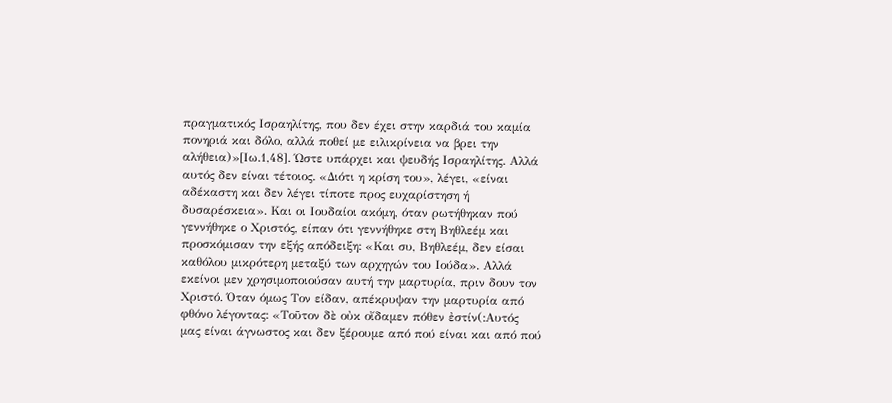πραγματικός Ισραηλίτης, που δεν έχει στην καρδιά του καμία πονηριά και δόλο, αλλά ποθεί με ειλικρίνεια να βρει την αλήθεια)»[Ιω.1,48]. Ώστε υπάρχει και ψευδής Ισραηλίτης. Αλλά αυτός δεν είναι τέτοιος. «Διότι η κρίση του», λέγει, «είναι αδέκαστη και δεν λέγει τίποτε προς ευχαρίστηση ή δυσαρέσκεια». Και οι Ιουδαίοι ακόμη, όταν ρωτήθηκαν πού γεννήθηκε ο Χριστός, είπαν ότι γεννήθηκε στη Βηθλεέμ και προσκόμισαν την εξής απόδειξη: «Και συ, Βηθλεέμ, δεν είσαι καθόλου μικρότερη μεταξύ των αρχηγών του Ιούδα». Αλλά εκείνοι μεν χρησιμοποιούσαν αυτή την μαρτυρία, πριν δουν τον Χριστό. Όταν όμως Τον είδαν, απέκρυψαν την μαρτυρία από φθόνο λέγοντας: «Τοῦτον δὲ οὐκ οἴδαμεν πόθεν ἐστίν(:Αυτός μας είναι άγνωστος και δεν ξέρουμε από πού είναι και από πού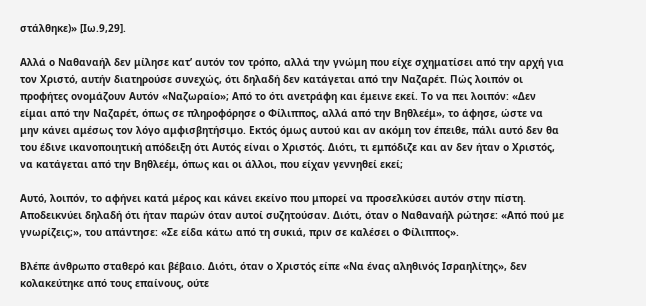στάλθηκε)» [Ιω.9,29].

Αλλά ο Ναθαναήλ δεν μίλησε κατ’ αυτόν τον τρόπο, αλλά την γνώμη που είχε σχηματίσει από την αρχή για τον Χριστό, αυτήν διατηρούσε συνεχώς, ότι δηλαδή δεν κατάγεται από την Ναζαρέτ. Πώς λοιπόν οι προφήτες ονομάζουν Αυτόν «Ναζωραίο»; Από το ότι ανετράφη και έμεινε εκεί. Το να πει λοιπόν: «Δεν είμαι από την Ναζαρέτ, όπως σε πληροφόρησε ο Φίλιππος, αλλά από την Βηθλεέμ», το άφησε, ώστε να μην κάνει αμέσως τον λόγο αμφισβητήσιμο. Εκτός όμως αυτού και αν ακόμη τον έπειθε, πάλι αυτό δεν θα του έδινε ικανοποιητική απόδειξη ότι Αυτός είναι ο Χριστός. Διότι, τι εμπόδιζε και αν δεν ήταν ο Χριστός, να κατάγεται από την Βηθλεέμ, όπως και οι άλλοι, που είχαν γεννηθεί εκεί;

Αυτό, λοιπόν, το αφήνει κατά μέρος και κάνει εκείνο που μπορεί να προσελκύσει αυτόν στην πίστη. Αποδεικνύει δηλαδή ότι ήταν παρών όταν αυτοί συζητούσαν. Διότι, όταν ο Ναθαναήλ ρώτησε: «Από πού με γνωρίζεις;», του απάντησε: «Σε είδα κάτω από τη συκιά, πριν σε καλέσει ο Φίλιππος».

Βλέπε άνθρωπο σταθερό και βέβαιο. Διότι, όταν ο Χριστός είπε «Να ένας αληθινός Ισραηλίτης», δεν κολακεύτηκε από τους επαίνους, ούτε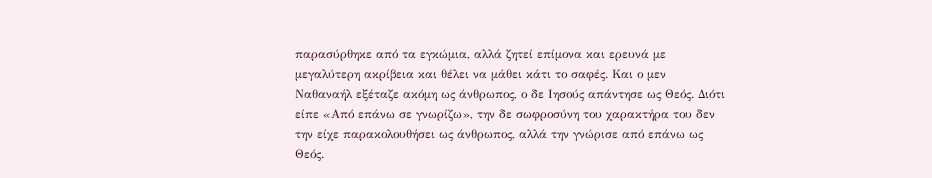παρασύρθηκε από τα εγκώμια, αλλά ζητεί επίμονα και ερευνά με μεγαλύτερη ακρίβεια και θέλει να μάθει κάτι το σαφές. Και ο μεν Ναθαναήλ εξέταζε ακόμη ως άνθρωπος, ο δε Ιησούς απάντησε ως Θεός. Διότι είπε «Από επάνω σε γνωρίζω», την δε σωφροσύνη του χαρακτήρα του δεν την είχε παρακολουθήσει ως άνθρωπος, αλλά την γνώρισε από επάνω ως Θεός.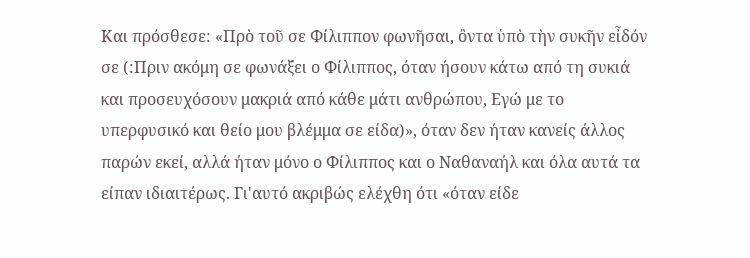Και πρόσθεσε: «Πρὸ τοῦ σε Φίλιππον φωνῆσαι, ὂντα ὑπὸ τὴν συκῆν εἶδόν σε (:Πριν ακόμη σε φωνάξει ο Φίλιππος, όταν ήσουν κάτω από τη συκιά και προσευχόσουν μακριά από κάθε μάτι ανθρώπου, Εγώ με το υπερφυσικό και θείο μου βλέμμα σε είδα)», όταν δεν ήταν κανείς άλλος παρών εκεί, αλλά ήταν μόνο ο Φίλιππος και ο Ναθαναήλ και όλα αυτά τα είπαν ιδιαιτέρως. Γι'αυτό ακριβώς ελέχθη ότι «όταν είδε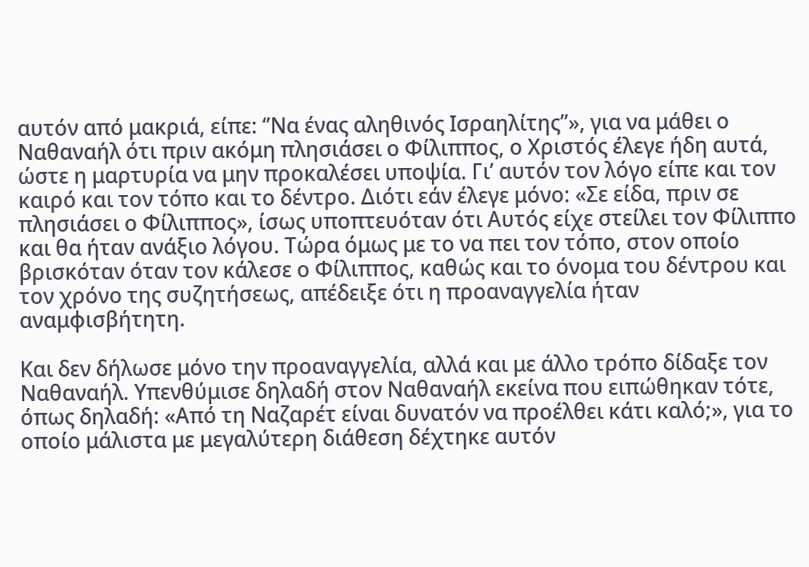αυτόν από μακριά, είπε: ‘’Να ένας αληθινός Ισραηλίτης’’», για να μάθει ο Ναθαναήλ ότι πριν ακόμη πλησιάσει ο Φίλιππος, ο Χριστός έλεγε ήδη αυτά, ώστε η μαρτυρία να μην προκαλέσει υποψία. Γι’ αυτόν τον λόγο είπε και τον καιρό και τον τόπο και το δέντρο. Διότι εάν έλεγε μόνο: «Σε είδα, πριν σε πλησιάσει ο Φίλιππος», ίσως υποπτευόταν ότι Αυτός είχε στείλει τον Φίλιππο και θα ήταν ανάξιο λόγου. Τώρα όμως με το να πει τον τόπο, στον οποίο βρισκόταν όταν τον κάλεσε ο Φίλιππος, καθώς και το όνομα του δέντρου και τον χρόνο της συζητήσεως, απέδειξε ότι η προαναγγελία ήταν αναμφισβήτητη.

Και δεν δήλωσε μόνο την προαναγγελία, αλλά και με άλλο τρόπο δίδαξε τον Ναθαναήλ. Υπενθύμισε δηλαδή στον Ναθαναήλ εκείνα που ειπώθηκαν τότε, όπως δηλαδή: «Από τη Ναζαρέτ είναι δυνατόν να προέλθει κάτι καλό;», για το οποίο μάλιστα με μεγαλύτερη διάθεση δέχτηκε αυτόν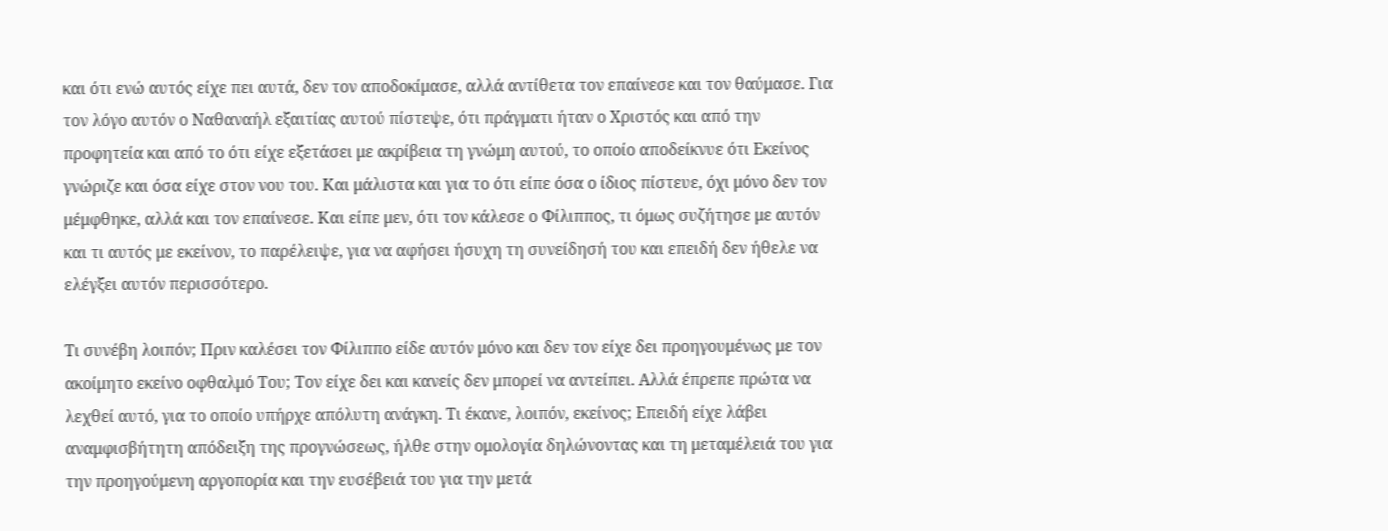και ότι ενώ αυτός είχε πει αυτά, δεν τον αποδοκίμασε, αλλά αντίθετα τον επαίνεσε και τον θαύμασε. Για τον λόγο αυτόν ο Ναθαναήλ εξαιτίας αυτού πίστεψε, ότι πράγματι ήταν ο Χριστός και από την προφητεία και από το ότι είχε εξετάσει με ακρίβεια τη γνώμη αυτού, το οποίο αποδείκνυε ότι Εκείνος γνώριζε και όσα είχε στον νου του. Και μάλιστα και για το ότι είπε όσα ο ίδιος πίστευε, όχι μόνο δεν τον μέμφθηκε, αλλά και τον επαίνεσε. Και είπε μεν, ότι τον κάλεσε ο Φίλιππος, τι όμως συζήτησε με αυτόν και τι αυτός με εκείνον, το παρέλειψε, για να αφήσει ήσυχη τη συνείδησή του και επειδή δεν ήθελε να ελέγξει αυτόν περισσότερο.

Τι συνέβη λοιπόν; Πριν καλέσει τον Φίλιππο είδε αυτόν μόνο και δεν τον είχε δει προηγουμένως με τον ακοίμητο εκείνο οφθαλμό Του; Τον είχε δει και κανείς δεν μπορεί να αντείπει. Αλλά έπρεπε πρώτα να λεχθεί αυτό, για το οποίο υπήρχε απόλυτη ανάγκη. Τι έκανε, λοιπόν, εκείνος; Επειδή είχε λάβει αναμφισβήτητη απόδειξη της προγνώσεως, ήλθε στην ομολογία δηλώνοντας και τη μεταμέλειά του για την προηγούμενη αργοπορία και την ευσέβειά του για την μετά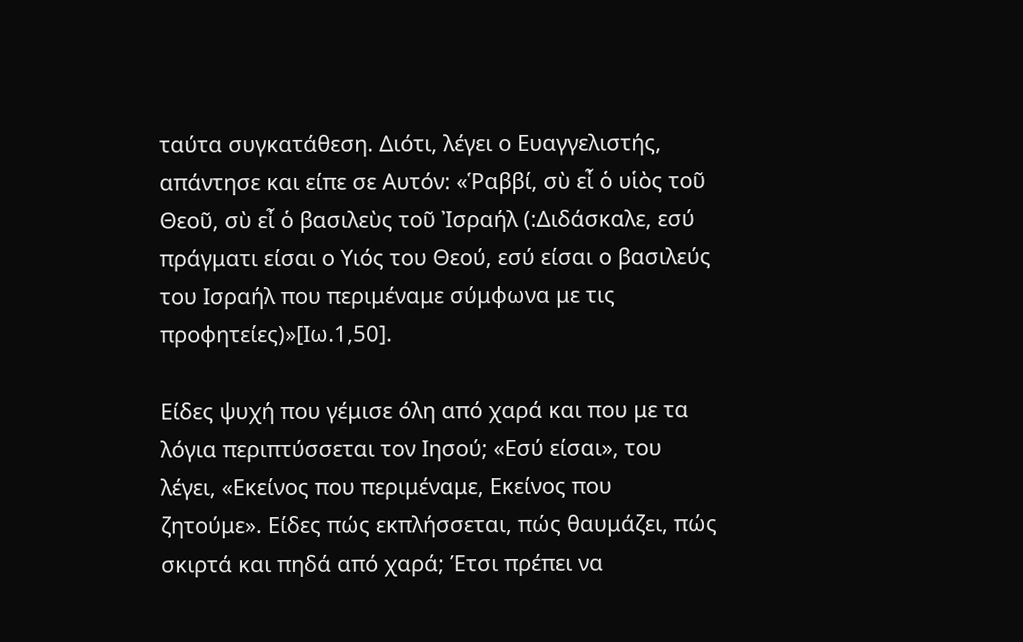ταύτα συγκατάθεση. Διότι, λέγει ο Ευαγγελιστής, απάντησε και είπε σε Αυτόν: «Ῥαββί, σὺ εἶ ὁ υἱὸς τοῦ Θεοῦ, σὺ εἶ ὁ βασιλεὺς τοῦ Ἰσραήλ (:Διδάσκαλε, εσύ πράγματι είσαι ο Υιός του Θεού, εσύ είσαι ο βασιλεύς του Ισραήλ που περιμέναμε σύμφωνα με τις προφητείες)»[Ιω.1,50].

Είδες ψυχή που γέμισε όλη από χαρά και που με τα λόγια περιπτύσσεται τον Ιησού; «Εσύ είσαι», του λέγει, «Εκείνος που περιμέναμε, Εκείνος που ζητούμε». Είδες πώς εκπλήσσεται, πώς θαυμάζει, πώς σκιρτά και πηδά από χαρά; Έτσι πρέπει να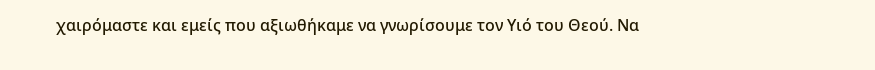χαιρόμαστε και εμείς που αξιωθήκαμε να γνωρίσουμε τον Υιό του Θεού. Να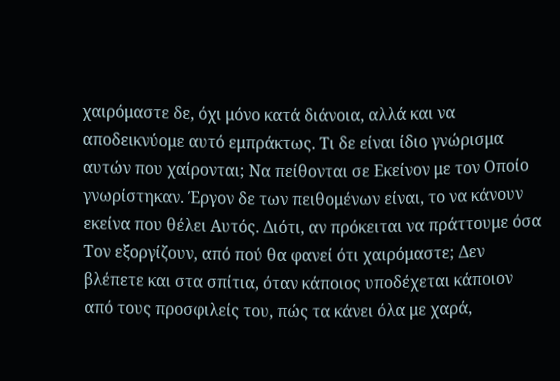χαιρόμαστε δε, όχι μόνο κατά διάνοια, αλλά και να αποδεικνύομε αυτό εμπράκτως. Τι δε είναι ίδιο γνώρισμα αυτών που χαίρονται; Να πείθονται σε Εκείνον με τον Οποίο γνωρίστηκαν. Έργον δε των πειθομένων είναι, το να κάνουν εκείνα που θέλει Αυτός. Διότι, αν πρόκειται να πράττουμε όσα Τον εξοργίζουν, από πού θα φανεί ότι χαιρόμαστε; Δεν βλέπετε και στα σπίτια, όταν κάποιος υποδέχεται κάποιον από τους προσφιλείς του, πώς τα κάνει όλα με χαρά,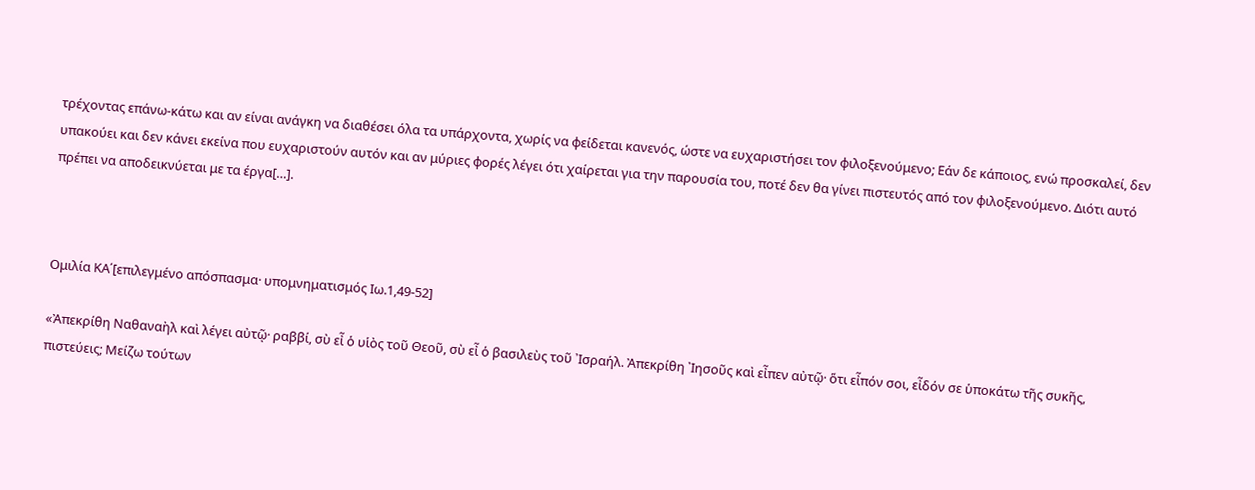τρέχοντας επάνω-κάτω και αν είναι ανάγκη να διαθέσει όλα τα υπάρχοντα, χωρίς να φείδεται κανενός, ώστε να ευχαριστήσει τον φιλοξενούμενο; Εάν δε κάποιος, ενώ προσκαλεί, δεν υπακούει και δεν κάνει εκείνα που ευχαριστούν αυτόν και αν μύριες φορές λέγει ότι χαίρεται για την παρουσία του, ποτέ δεν θα γίνει πιστευτός από τον φιλοξενούμενο. Διότι αυτό πρέπει να αποδεικνύεται με τα έργα[…].



Ομιλία ΚΑ΄[επιλεγμένο απόσπασμα· υπομνηματισμός Ιω.1,49-52]

«Ἀπεκρίθη Ναθαναὴλ καὶ λέγει αὐτῷ· ραββί, σὺ εἶ ὁ υἱὸς τοῦ Θεοῦ, σὺ εἶ ὁ βασιλεὺς τοῦ ᾿Ισραήλ. Ἀπεκρίθη ᾿Ιησοῦς καὶ εἶπεν αὐτῷ· ὅτι εἶπόν σοι, εἶδόν σε ὑποκάτω τῆς συκῆς, πιστεύεις; Μείζω τούτων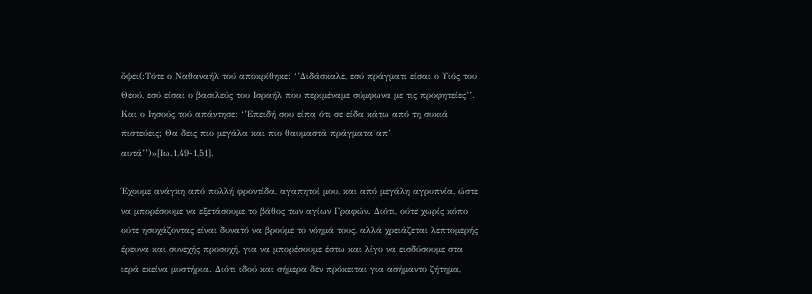ὄψει(:Τότε ο Ναθαναήλ τού αποκρίθηκε: ‘’Διδάσκαλε, εσύ πράγματι είσαι ο Υιός του Θεού, εσύ είσαι ο βασιλεύς του Ισραήλ που περιμέναμε σύμφωνα με τις προφητείες’’. Και ο Ιησούς τού απάντησε: ‘’Επειδή σου είπα ότι σε είδα κάτω από τη συκιά πιστεύεις; Θα δεις πιο μεγάλα και πιο θαυμαστά πράγματα απ’ αυτά’’)»[Ιω.1,49-1,51].

Έχουμε ανάγκη από πολλή φροντίδα, αγαπητοί μου, και από μεγάλη αγρυπνία, ώστε να μπορέσουμε να εξετάσουμε το βάθος των αγίων Γραφών. Διότι, ούτε χωρίς κόπο ούτε ησυχάζοντας είναι δυνατό να βρούμε το νόημά τους, αλλά χρειάζεται λεπτομερής έρευνα και συνεχής προσοχή, για να μπορέσουμε έστω και λίγο να εισδύσουμε στα ιερά εκείνα μυστήρια. Διότι ιδού και σήμερα δεν πρόκειται για ασήμαντο ζήτημα,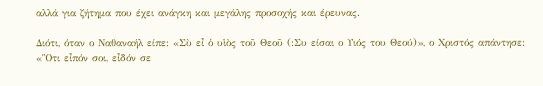αλλά για ζήτημα που έχει ανάγκη και μεγάλης προσοχής και έρευνας.

Διότι, όταν ο Ναθαναήλ είπε: «Σὺ εἶ ὁ υἱὸς τοῦ Θεοῦ (:Συ είσαι ο Υιός του Θεού)», ο Χριστός απάντησε: «Ὃτι εἶπόν σοι, εἶδόν σε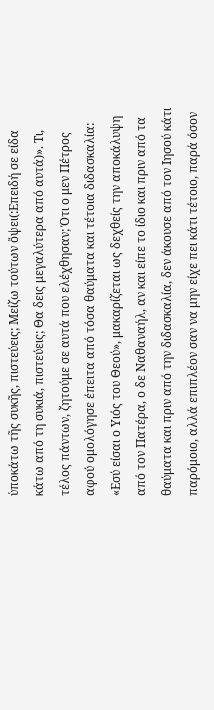ὑποκάτω τῆς συκῆς, πιστεύεις; Μείζω τούτων ὄψει(:Επειδή σε είδα κάτω από τη συκιά, πιστεύεις; Θα δεις μεγαλύτερα από αυτά)». Τι, τέλος πάντων, ζητούμε σε αυτά που ελέχθησαν; Ότι ο μεν Πέτρος αφού ομολόγησε έπειτα από τόσα θαύματα και τέτοια διδασκαλία: «Εσύ είσαι ο Υιός του Θεού», μακαρίζεται ως δεχθείς την αποκάλυψη από τον Πατέρα, ο δε Ναθαναήλ, αν και είπε το ίδιο και πριν από τα θαύματα και πριν από την διδασκαλία, δεν άκουσε από τον Ιησού κάτι παρόμοιο, αλλά επιπλέον σαν να μην είχε πει κάτι τέτοιο, παρά όσον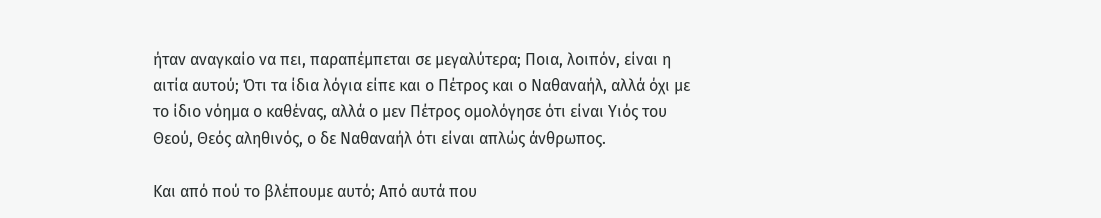ήταν αναγκαίο να πει, παραπέμπεται σε μεγαλύτερα; Ποια, λοιπόν, είναι η αιτία αυτού; Ότι τα ίδια λόγια είπε και ο Πέτρος και ο Ναθαναήλ, αλλά όχι με το ίδιο νόημα ο καθένας, αλλά ο μεν Πέτρος ομολόγησε ότι είναι Υιός του Θεού, Θεός αληθινός, ο δε Ναθαναήλ ότι είναι απλώς άνθρωπος.

Και από πού το βλέπουμε αυτό; Από αυτά που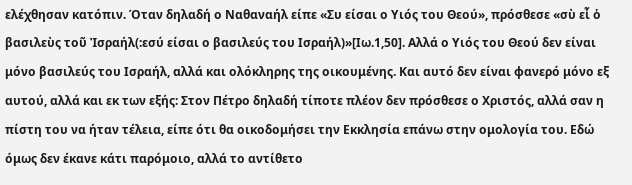ελέχθησαν κατόπιν. Όταν δηλαδή ο Ναθαναήλ είπε «Συ είσαι ο Υιός του Θεού», πρόσθεσε «σὺ εἶ ὁ βασιλεὺς τοῦ Ἰσραήλ(:εσύ είσαι ο βασιλεύς του Ισραήλ)»[Ιω.1,50]. Αλλά ο Υιός του Θεού δεν είναι μόνο βασιλεύς του Ισραήλ, αλλά και ολόκληρης της οικουμένης. Και αυτό δεν είναι φανερό μόνο εξ αυτού, αλλά και εκ των εξής: Στον Πέτρο δηλαδή τίποτε πλέον δεν πρόσθεσε ο Χριστός, αλλά σαν η πίστη του να ήταν τέλεια, είπε ότι θα οικοδομήσει την Εκκλησία επάνω στην ομολογία του. Εδώ όμως δεν έκανε κάτι παρόμοιο, αλλά το αντίθετο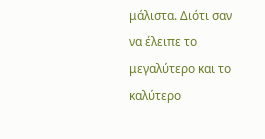μάλιστα. Διότι σαν να έλειπε το μεγαλύτερο και το καλύτερο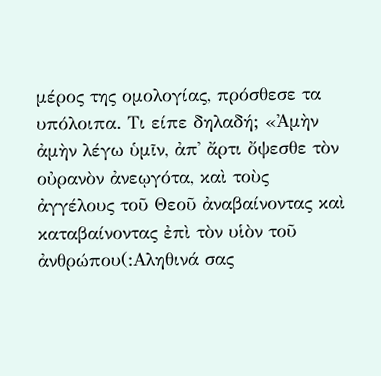μέρος της ομολογίας, πρόσθεσε τα υπόλοιπα. Τι είπε δηλαδή; «Ἀμὴν ἀμὴν λέγω ὑμῖν, ἀπ᾿ ἄρτι ὄψεσθε τὸν οὐρανὸν ἀνεῳγότα, καὶ τοὺς ἀγγέλους τοῦ Θεοῦ ἀναβαίνοντας καὶ καταβαίνοντας ἐπὶ τὸν υἱὸν τοῦ ἀνθρώπου(:Αληθινά σας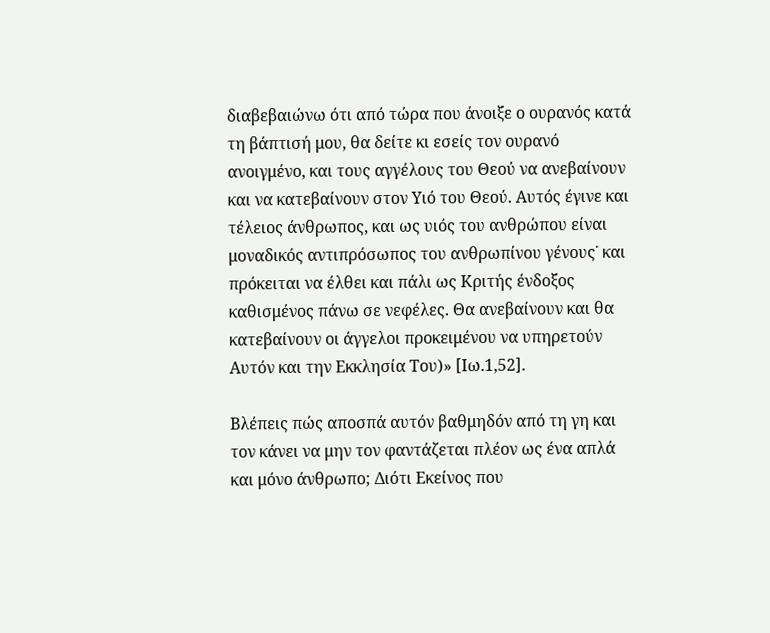διαβεβαιώνω ότι από τώρα που άνοιξε ο ουρανός κατά τη βάπτισή μου, θα δείτε κι εσείς τον ουρανό ανοιγμένο, και τους αγγέλους του Θεού να ανεβαίνουν και να κατεβαίνουν στον Υιό του Θεού. Αυτός έγινε και τέλειος άνθρωπος, και ως υιός του ανθρώπου είναι μοναδικός αντιπρόσωπος του ανθρωπίνου γένους˙ και πρόκειται να έλθει και πάλι ως Κριτής ένδοξος καθισμένος πάνω σε νεφέλες. Θα ανεβαίνουν και θα κατεβαίνουν οι άγγελοι προκειμένου να υπηρετούν Αυτόν και την Εκκλησία Του)» [Ιω.1,52].

Βλέπεις πώς αποσπά αυτόν βαθμηδόν από τη γη και τον κάνει να μην τον φαντάζεται πλέον ως ένα απλά και μόνο άνθρωπο; Διότι Εκείνος που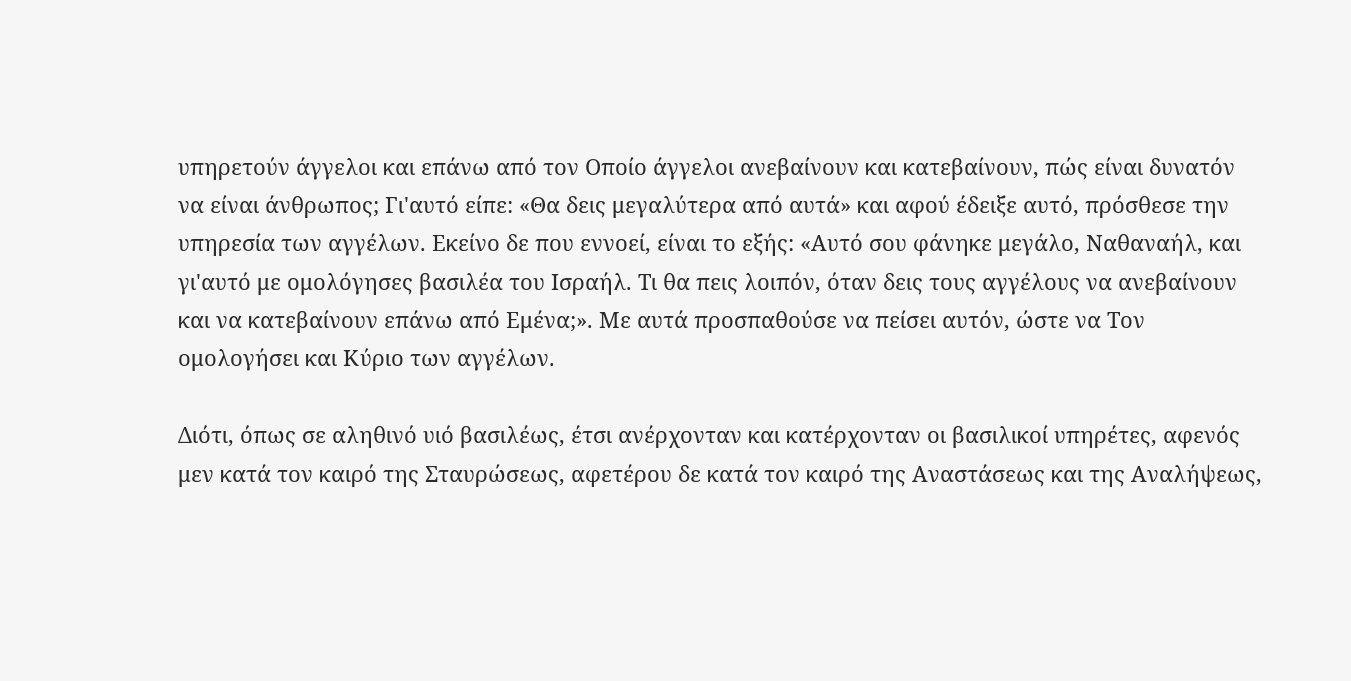υπηρετούν άγγελοι και επάνω από τον Οποίο άγγελοι ανεβαίνουν και κατεβαίνουν, πώς είναι δυνατόν να είναι άνθρωπος; Γι'αυτό είπε: «Θα δεις μεγαλύτερα από αυτά» και αφού έδειξε αυτό, πρόσθεσε την υπηρεσία των αγγέλων. Εκείνο δε που εννοεί, είναι το εξής: «Αυτό σου φάνηκε μεγάλο, Ναθαναήλ, και γι'αυτό με ομολόγησες βασιλέα του Ισραήλ. Τι θα πεις λοιπόν, όταν δεις τους αγγέλους να ανεβαίνουν και να κατεβαίνουν επάνω από Εμένα;». Με αυτά προσπαθούσε να πείσει αυτόν, ώστε να Τον ομολογήσει και Κύριο των αγγέλων.

Διότι, όπως σε αληθινό υιό βασιλέως, έτσι ανέρχονταν και κατέρχονταν οι βασιλικοί υπηρέτες, αφενός μεν κατά τον καιρό της Σταυρώσεως, αφετέρου δε κατά τον καιρό της Αναστάσεως και της Αναλήψεως,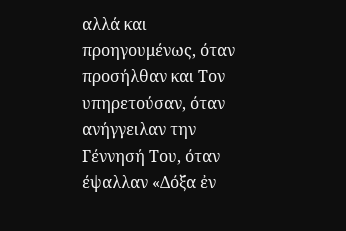αλλά και προηγουμένως, όταν προσήλθαν και Τον υπηρετούσαν, όταν ανήγγειλαν την Γέννησή Του, όταν έψαλλαν «Δόξα ἐν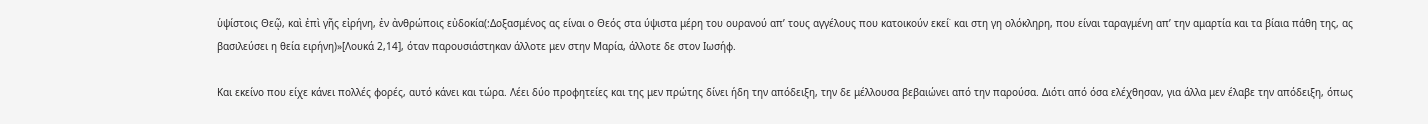ὑψίστοις Θεῷ, καὶ ἐπὶ γῆς εἰρήνη, ἐν ἀνθρώποις εὐδοκία(:Δοξασμένος ας είναι ο Θεός στα ύψιστα μέρη του ουρανού απ’ τους αγγέλους που κατοικούν εκεί˙ και στη γη ολόκληρη, που είναι ταραγμένη απ’ την αμαρτία και τα βίαια πάθη της, ας βασιλεύσει η θεία ειρήνη)»[Λουκά 2,14], όταν παρουσιάστηκαν άλλοτε μεν στην Μαρία, άλλοτε δε στον Ιωσήφ.

Και εκείνο που είχε κάνει πολλές φορές, αυτό κάνει και τώρα. Λέει δύο προφητείες και της μεν πρώτης δίνει ήδη την απόδειξη, την δε μέλλουσα βεβαιώνει από την παρούσα. Διότι από όσα ελέχθησαν, για άλλα μεν έλαβε την απόδειξη, όπως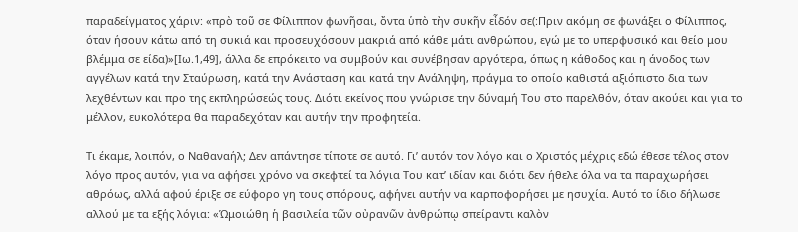παραδείγματος χάριν: «πρὸ τοῦ σε Φίλιππον φωνῆσαι, ὄντα ὑπὸ τὴν συκῆν εἶδόν σε(:Πριν ακόμη σε φωνάξει ο Φίλιππος, όταν ήσουν κάτω από τη συκιά και προσευχόσουν μακριά από κάθε μάτι ανθρώπου, εγώ με το υπερφυσικό και θείο μου βλέμμα σε είδα)»[Ιω.1,49], άλλα δε επρόκειτο να συμβούν και συνέβησαν αργότερα, όπως η κάθοδος και η άνοδος των αγγέλων κατά την Σταύρωση, κατά την Ανάσταση και κατά την Ανάληψη, πράγμα το οποίο καθιστά αξιόπιστο δια των λεχθέντων και προ της εκπληρώσεώς τους. Διότι εκείνος που γνώρισε την δύναμή Του στο παρελθόν, όταν ακούει και για το μέλλον, ευκολότερα θα παραδεχόταν και αυτήν την προφητεία.

Τι έκαμε, λοιπόν, ο Ναθαναήλ; Δεν απάντησε τίποτε σε αυτό. Γι’ αυτόν τον λόγο και ο Χριστός μέχρις εδώ έθεσε τέλος στον λόγο προς αυτόν, για να αφήσει χρόνο να σκεφτεί τα λόγια Του κατ’ ιδίαν και διότι δεν ήθελε όλα να τα παραχωρήσει αθρόως, αλλά αφού έριξε σε εύφορο γη τους σπόρους, αφήνει αυτήν να καρποφορήσει με ησυχία. Αυτό το ίδιο δήλωσε αλλού με τα εξής λόγια: «Ὡμοιώθη ἡ βασιλεία τῶν οὐρανῶν ἀνθρώπῳ σπείραντι καλὸν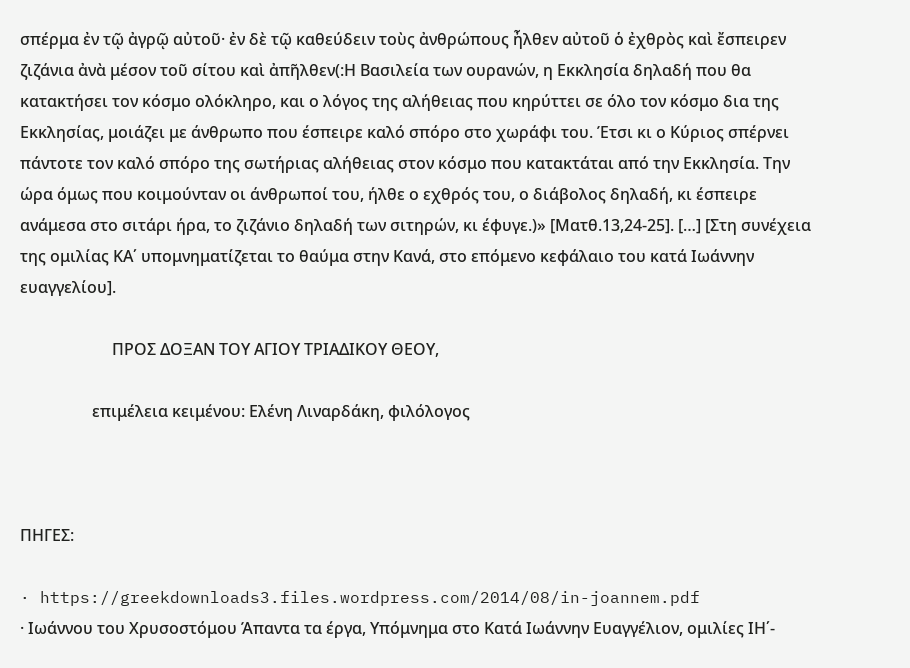σπέρμα ἐν τῷ ἀγρῷ αὐτοῦ· ἐν δὲ τῷ καθεύδειν τοὺς ἀνθρώπους ἦλθεν αὐτοῦ ὁ ἐχθρὸς καὶ ἔσπειρεν ζιζάνια ἀνὰ μέσον τοῦ σίτου καὶ ἀπῆλθεν(:Η Βασιλεία των ουρανών, η Εκκλησία δηλαδή που θα κατακτήσει τον κόσμο ολόκληρο, και ο λόγος της αλήθειας που κηρύττει σε όλο τον κόσμο δια της Εκκλησίας, μοιάζει με άνθρωπο που έσπειρε καλό σπόρο στο χωράφι του. Έτσι κι ο Κύριος σπέρνει πάντοτε τον καλό σπόρο της σωτήριας αλήθειας στον κόσμο που κατακτάται από την Εκκλησία. Την ώρα όμως που κοιμούνταν οι άνθρωποί του, ήλθε ο εχθρός του, ο διάβολος δηλαδή, κι έσπειρε ανάμεσα στο σιτάρι ήρα, το ζιζάνιο δηλαδή των σιτηρών, κι έφυγε.)» [Ματθ.13,24-25]. […] [Στη συνέχεια της ομιλίας ΚΑ΄ υπομνηματίζεται το θαύμα στην Κανά, στο επόμενο κεφάλαιο του κατά Ιωάννην ευαγγελίου].

                       ΠΡΟΣ ΔΟΞΑΝ ΤΟΥ ΑΓΙΟΥ ΤΡΙΑΔΙΚΟΥ ΘΕΟΥ,

                  επιμέλεια κειμένου: Ελένη Λιναρδάκη, φιλόλογος



ΠΗΓΕΣ:

· https://greekdownloads3.files.wordpress.com/2014/08/in-joannem.pdf
· Ιωάννου του Χρυσοστόμου Άπαντα τα έργα, Υπόμνημα στο Κατά Ιωάννην Ευαγγέλιον, ομιλίες ΙΗ΄-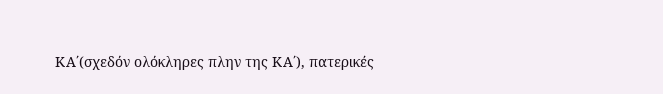ΚΑ΄(σχεδόν ολόκληρες πλην της ΚΑ΄), πατερικές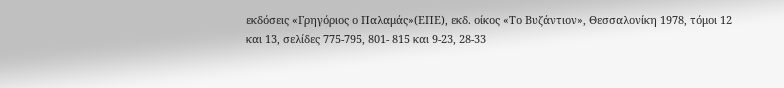εκδόσεις «Γρηγόριος ο Παλαμάς»(ΕΠΕ), εκδ. οίκος «Το Βυζάντιον», Θεσσαλονίκη 1978, τόμοι 12 και 13, σελίδες 775-795, 801- 815 και 9-23, 28-33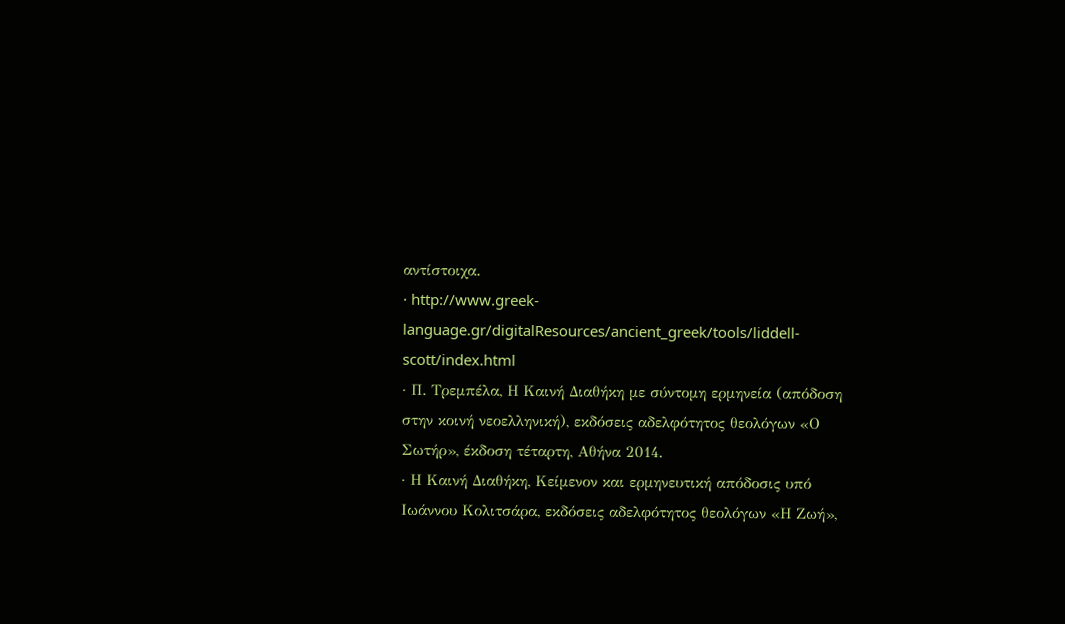αντίστοιχα.
· http://www.greek-language.gr/digitalResources/ancient_greek/tools/liddell-scott/index.html
· Π. Τρεμπέλα, Η Καινή Διαθήκη με σύντομη ερμηνεία (απόδοση στην κοινή νεοελληνική), εκδόσεις αδελφότητος θεολόγων «Ο Σωτήρ», έκδοση τέταρτη, Αθήνα 2014.
· Η Καινή Διαθήκη, Κείμενον και ερμηνευτική απόδοσις υπό Ιωάννου Κολιτσάρα, εκδόσεις αδελφότητος θεολόγων «Η Ζωή»,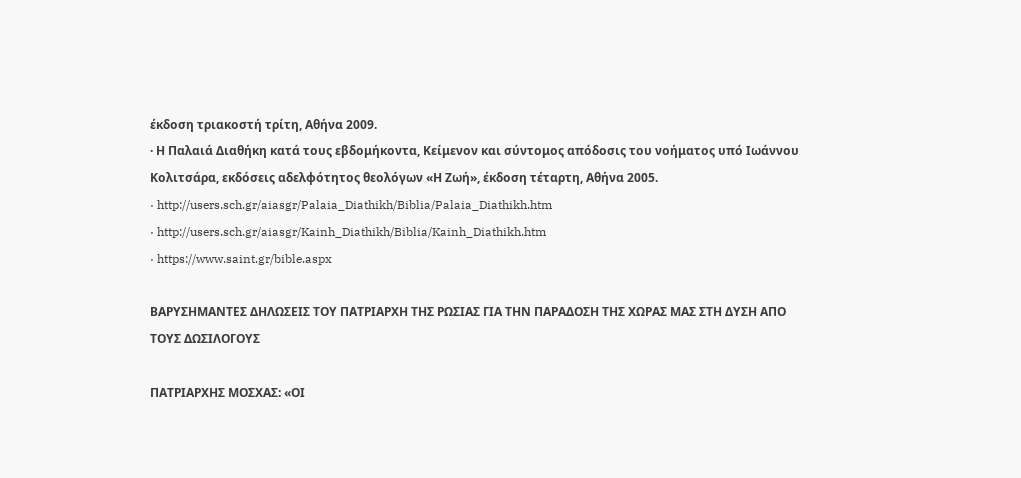έκδοση τριακοστή τρίτη, Αθήνα 2009.
· Η Παλαιά Διαθήκη κατά τους εβδομήκοντα, Κείμενον και σύντομος απόδοσις του νοήματος υπό Ιωάννου Κολιτσάρα, εκδόσεις αδελφότητος θεολόγων «Η Ζωή», έκδοση τέταρτη, Αθήνα 2005.
· http://users.sch.gr/aiasgr/Palaia_Diathikh/Biblia/Palaia_Diathikh.htm
· http://users.sch.gr/aiasgr/Kainh_Diathikh/Biblia/Kainh_Diathikh.htm
· https://www.saint.gr/bible.aspx

ΒΑΡΥΣΗΜΑΝΤΕΣ ΔΗΛΩΣΕΙΣ ΤΟΥ ΠΑΤΡΙΑΡΧΗ ΤΗΣ ΡΩΣΙΑΣ ΓΙΑ ΤΗΝ ΠΑΡΑΔΟΣΗ ΤΗΣ ΧΩΡΑΣ ΜΑΣ ΣΤΗ ΔΥΣΗ ΑΠΟ ΤΟΥΣ ΔΩΣΙΛΟΓΟΥΣ

ΠΑΤΡΙΑΡΧΗΣ ΜΟΣΧΑΣ: «ΟΙ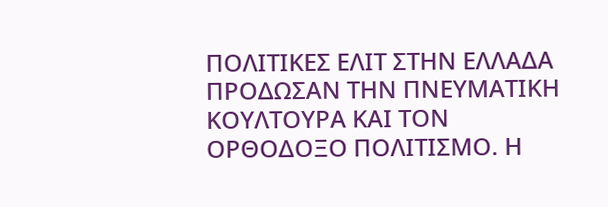ΠΟΛΙΤΙΚΕΣ ΕΛΙΤ ΣΤΗΝ ΕΛΛΑΔΑ ΠΡΟΔΩΣΑΝ ΤΗΝ ΠΝΕΥΜΑΤΙΚΗ ΚΟΥΛΤΟΥΡΑ ΚΑΙ ΤΟΝ ΟΡΘΟΔΟΞΟ ΠΟΛΙΤΙΣΜΟ. Η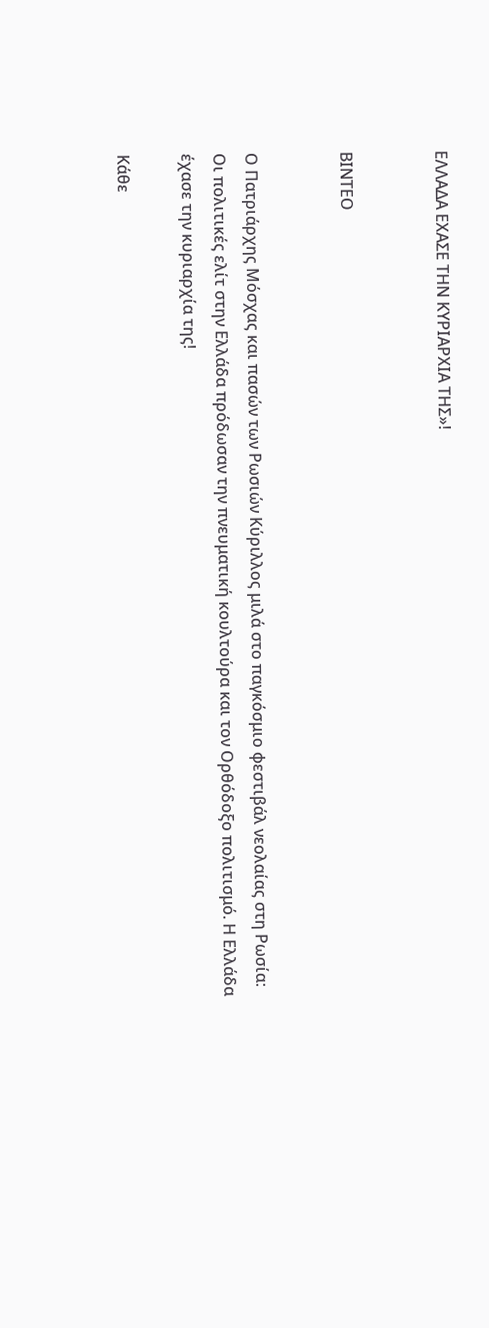ΕΛΛΑΔΑ ΕΧΑΣΕ ΤΗΝ ΚΥΡΙΑΡΧΙΑ ΤΗΣ»!


ΒΙΝΤΕΟ


Ο Πατριάρχης Μόσχας και πασών των Ρωσιών Κύριλλος μιλά στο παγκόσμιο φεστιβάλ νεολαίας στη Ρωσία: Οι πολιτικές ελίτ στην Ελλάδα πρόδωσαν την πνευματική κουλτούρα και τον Ορθόδοξο πολιτισμό. Η Ελλάδα έχασε την κυριαρχία της!

Κάθε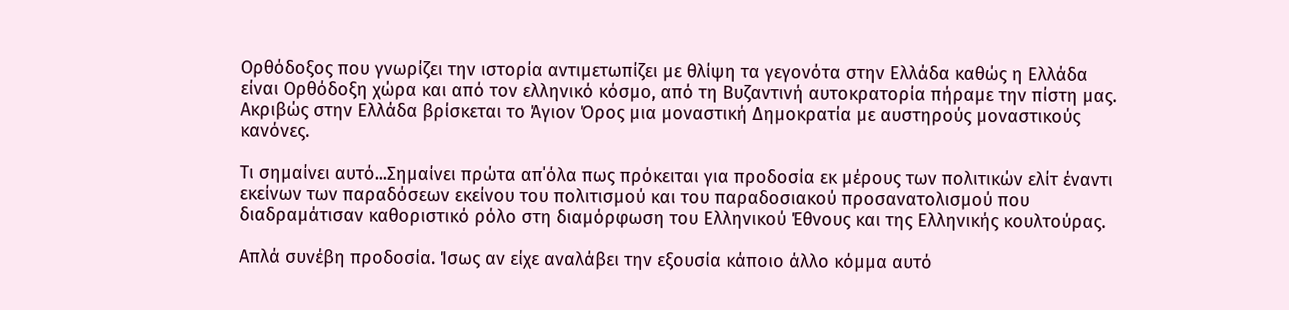Ορθόδοξος που γνωρίζει την ιστορία αντιμετωπίζει με θλίψη τα γεγονότα στην Ελλάδα καθώς η Ελλάδα είναι Ορθόδοξη χώρα και από τον ελληνικό κόσμο, από τη Βυζαντινή αυτοκρατορία πήραμε την πίστη μας. Ακριβώς στην Ελλάδα βρίσκεται το Άγιον Όρος μια μοναστική Δημοκρατία με αυστηρούς μοναστικούς κανόνες.

Τι σημαίνει αυτό...Σημαίνει πρώτα απ΄όλα πως πρόκειται για προδοσία εκ μέρους των πολιτικών ελίτ έναντι εκείνων των παραδόσεων εκείνου του πολιτισμού και του παραδοσιακού προσανατολισμού που διαδραμάτισαν καθοριστικό ρόλο στη διαμόρφωση του Ελληνικού Έθνους και της Ελληνικής κουλτούρας.

Απλά συνέβη προδοσία. Ίσως αν είχε αναλάβει την εξουσία κάποιο άλλο κόμμα αυτό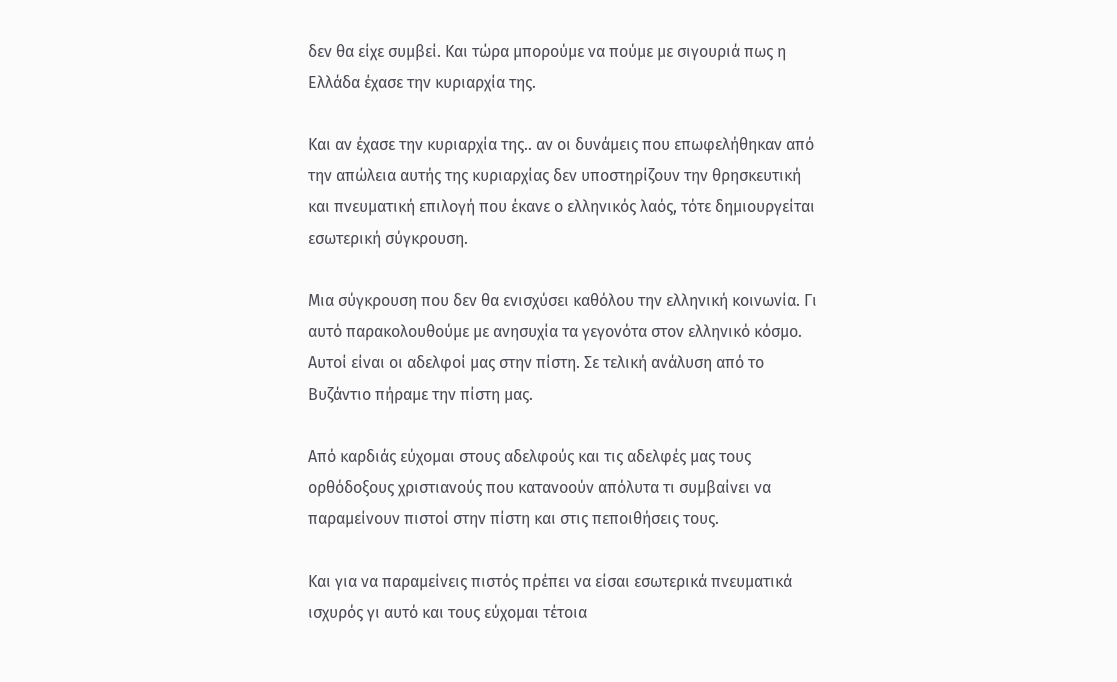δεν θα είχε συμβεί. Και τώρα μπορούμε να πούμε με σιγουριά πως η Ελλάδα έχασε την κυριαρχία της.

Και αν έχασε την κυριαρχία της.. αν οι δυνάμεις που επωφελήθηκαν από την απώλεια αυτής της κυριαρχίας δεν υποστηρίζουν την θρησκευτική και πνευματική επιλογή που έκανε ο ελληνικός λαός, τότε δημιουργείται εσωτερική σύγκρουση.

Μια σύγκρουση που δεν θα ενισχύσει καθόλου την ελληνική κοινωνία. Γι αυτό παρακολουθούμε με ανησυχία τα γεγονότα στον ελληνικό κόσμο. Αυτοί είναι οι αδελφοί μας στην πίστη. Σε τελική ανάλυση από το Βυζάντιο πήραμε την πίστη μας.

Από καρδιάς εύχομαι στους αδελφούς και τις αδελφές μας τους ορθόδοξους χριστιανούς που κατανοούν απόλυτα τι συμβαίνει να παραμείνουν πιστοί στην πίστη και στις πεποιθήσεις τους.

Και για να παραμείνεις πιστός πρέπει να είσαι εσωτερικά πνευματικά ισχυρός γι αυτό και τους εύχομαι τέτοια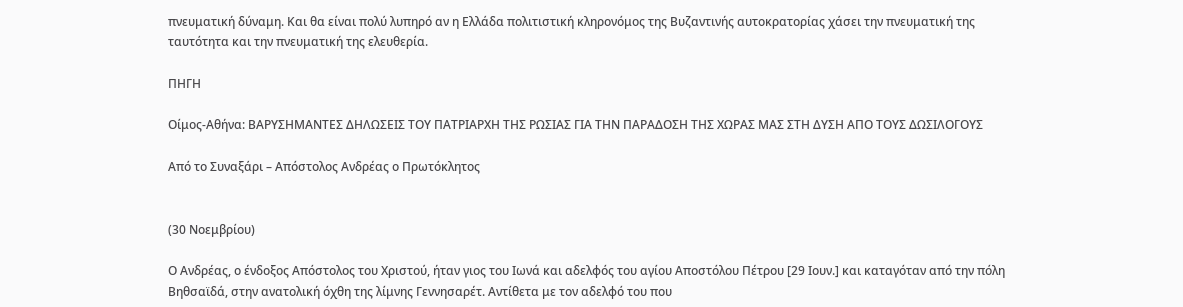πνευματική δύναμη. Και θα είναι πολύ λυπηρό αν η Ελλάδα πολιτιστική κληρονόμος της Βυζαντινής αυτοκρατορίας χάσει την πνευματική της ταυτότητα και την πνευματική της ελευθερία.

ΠΗΓΗ

Οίμος-Αθήνα: ΒΑΡΥΣΗΜΑΝΤΕΣ ΔΗΛΩΣΕΙΣ ΤΟΥ ΠΑΤΡΙΑΡΧΗ ΤΗΣ ΡΩΣΙΑΣ ΓΙΑ ΤΗΝ ΠΑΡΑΔΟΣΗ ΤΗΣ ΧΩΡΑΣ ΜΑΣ ΣΤΗ ΔΥΣΗ ΑΠΟ ΤΟΥΣ ΔΩΣΙΛΟΓΟΥΣ

Από το Συναξάρι – Απόστολος Ανδρέας ο Πρωτόκλητος


(30 Νοεμβρίου)

Ο Ανδρέας, ο ένδοξος Απόστολος του Χριστού, ήταν γιος του Ιωνά και αδελφός του αγίου Αποστόλου Πέτρου [29 Ιουν.] και καταγόταν από την πόλη Βηθσαϊδά, στην ανατολική όχθη της λίμνης Γεννησαρέτ. Αντίθετα με τον αδελφό του που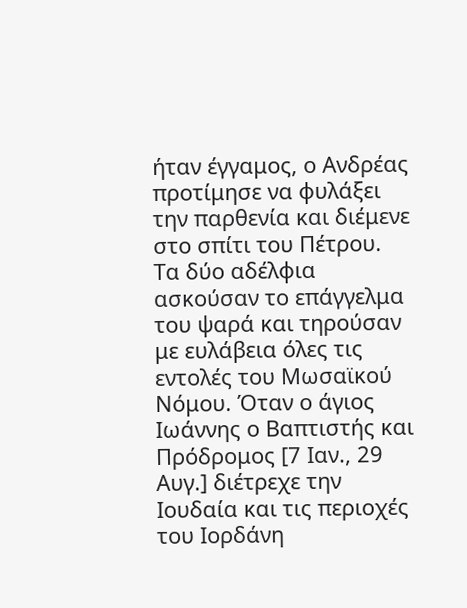ήταν έγγαμος, ο Ανδρέας προτίμησε να φυλάξει την παρθενία και διέμενε στο σπίτι του Πέτρου. Τα δύο αδέλφια ασκούσαν το επάγγελμα του ψαρά και τηρούσαν με ευλάβεια όλες τις εντολές του Μωσαϊκού Νόμου. Όταν ο άγιος Ιωάννης ο Βαπτιστής και Πρόδρομος [7 Ιαν., 29 Αυγ.] διέτρεχε την Ιουδαία και τις περιοχές του Ιορδάνη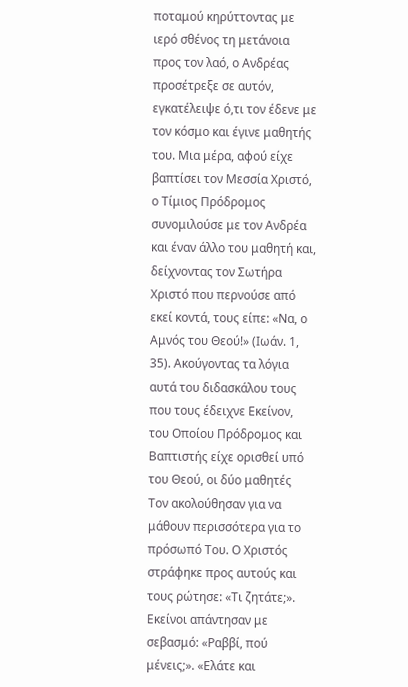ποταμού κηρύττοντας με ιερό σθένος τη μετάνοια προς τον λαό, ο Ανδρέας προσέτρεξε σε αυτόν, εγκατέλειψε ό,τι τον έδενε με τον κόσμο και έγινε μαθητής του. Μια μέρα, αφού είχε βαπτίσει τον Μεσσία Χριστό, ο Τίμιος Πρόδρομος συνομιλούσε με τον Ανδρέα και έναν άλλο του μαθητή και, δείχνοντας τον Σωτήρα Χριστό που περνούσε από εκεί κοντά, τους είπε: «Να, ο Αμνός του Θεού!» (Ιωάν. 1, 35). Ακούγοντας τα λόγια αυτά του διδασκάλου τους που τους έδειχνε Εκείνον, του Οποίου Πρόδρομος και Βαπτιστής είχε ορισθεί υπό του Θεού, οι δύο μαθητές Τον ακολούθησαν για να μάθουν περισσότερα για το πρόσωπό Του. Ο Χριστός στράφηκε προς αυτούς και τους ρώτησε: «Τι ζητάτε;». Εκείνοι απάντησαν με σεβασμό: «Ραββί, πού μένεις;». «Ελάτε και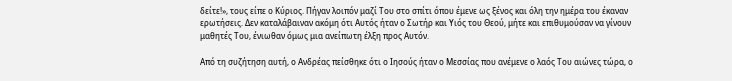δείτε!», τους είπε ο Κύριος. Πήγαν λοιπόν μαζί Του στο σπίτι όπου έμενε ως ξένος και όλη την ημέρα του έκαναν ερωτήσεις. Δεν καταλάβαιναν ακόμη ότι Αυτός ήταν ο Σωτήρ και Υιός του Θεού, μήτε και επιθυμούσαν να γίνουν μαθητές Του, ένιωθαν όμως μια ανείπωτη έλξη προς Αυτόν.

Από τη συζήτηση αυτή, ο Ανδρέας πείσθηκε ότι ο Ιησούς ήταν ο Μεσσίας που ανέμενε ο λαός Του αιώνες τώρα, ο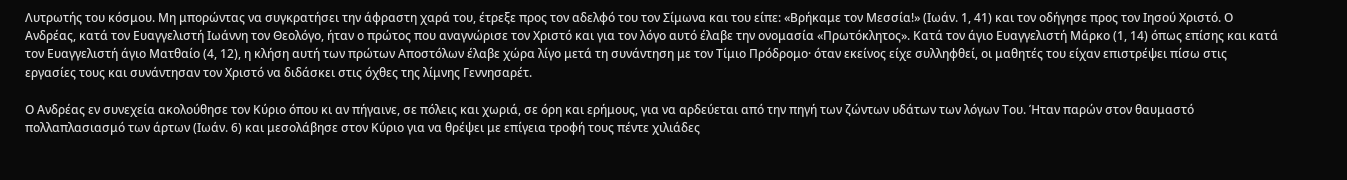Λυτρωτής του κόσμου. Μη μπορώντας να συγκρατήσει την άφραστη χαρά του, έτρεξε προς τον αδελφό του τον Σίμωνα και του είπε: «Βρήκαμε τον Μεσσία!» (Ιωάν. 1, 41) και τον οδήγησε προς τον Ιησού Χριστό. Ο Ανδρέας, κατά τον Ευαγγελιστή Ιωάννη τον Θεολόγο, ήταν ο πρώτος που αναγνώρισε τον Χριστό και για τον λόγο αυτό έλαβε την ονομασία «Πρωτόκλητος». Κατά τον άγιο Ευαγγελιστή Μάρκο (1, 14) όπως επίσης και κατά τον Ευαγγελιστή άγιο Ματθαίο (4, 12), η κλήση αυτή των πρώτων Αποστόλων έλαβε χώρα λίγο μετά τη συνάντηση με τον Τίμιο Πρόδρομο· όταν εκείνος είχε συλληφθεί, οι μαθητές του είχαν επιστρέψει πίσω στις εργασίες τους και συνάντησαν τον Χριστό να διδάσκει στις όχθες της λίμνης Γεννησαρέτ.

Ο Ανδρέας εν συνεχεία ακολούθησε τον Κύριο όπου κι αν πήγαινε, σε πόλεις και χωριά, σε όρη και ερήμους, για να αρδεύεται από την πηγή των ζώντων υδάτων των λόγων Του. Ήταν παρών στον θαυμαστό πολλαπλασιασμό των άρτων (Ιωάν. 6) και μεσολάβησε στον Κύριο για να θρέψει με επίγεια τροφή τους πέντε χιλιάδες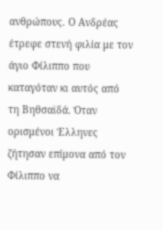ανθρώπους. Ο Ανδρέας έτρεφε στενή φιλία με τον άγιο Φίλιππο που καταγόταν κι αυτός από τη Βηθσαϊδά. Όταν ορισμένοι Έλληνες ζήτησαν επίμονα από τον Φίλιππο να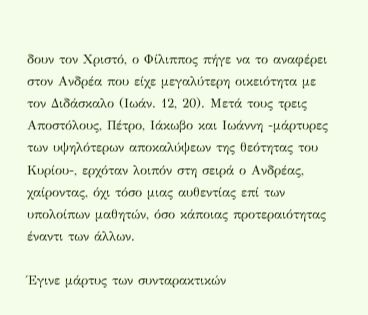δουν τον Χριστό, ο Φίλιππος πήγε να το αναφέρει στον Ανδρέα που είχε μεγαλύτερη οικειότητα με τον Διδάσκαλο (Ιωάν. 12, 20). Μετά τους τρεις Αποστόλους, Πέτρο, Ιάκωβο και Ιωάννη -μάρτυρες των υψηλότερων αποκαλύψεων της θεότητας του Κυρίου-, ερχόταν λοιπόν στη σειρά ο Ανδρέας, χαίροντας, όχι τόσο μιας αυθεντίας επί των υπολοίπων μαθητών, όσο κάποιας προτεραιότητας έναντι των άλλων.

Έγινε μάρτυς των συνταρακτικών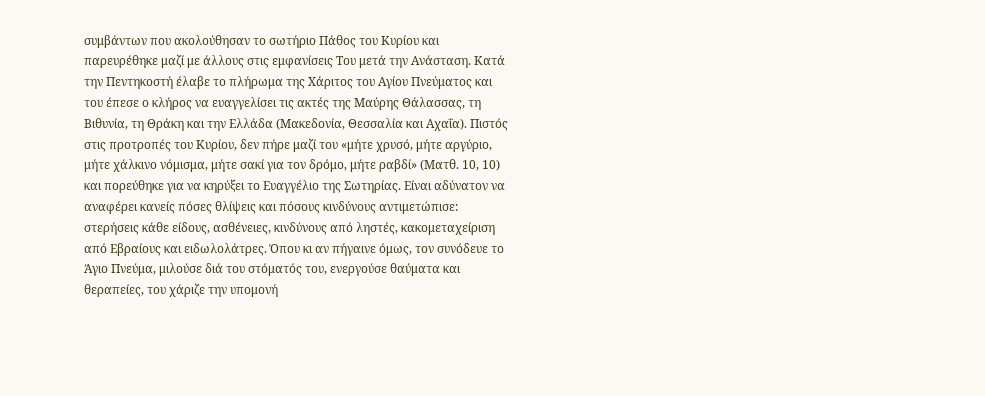συμβάντων που ακολούθησαν το σωτήριο Πάθος του Κυρίου και παρευρέθηκε μαζί με άλλους στις εμφανίσεις Του μετά την Ανάσταση. Κατά την Πεντηκοστή έλαβε το πλήρωμα της Χάριτος του Αγίου Πνεύματος και του έπεσε ο κλήρος να ευαγγελίσει τις ακτές της Μαύρης Θάλασσας, τη Βιθυνία, τη Θράκη και την Ελλάδα (Μακεδονία, Θεσσαλία και Αχαΐα). Πιστός στις προτροπές του Κυρίου, δεν πήρε μαζί του «μήτε χρυσό, μήτε αργύριο, μήτε χάλκινο νόμισμα, μήτε σακί για τον δρόμο, μήτε ραβδί» (Ματθ. 10, 10) και πορεύθηκε για να κηρύξει το Ευαγγέλιο της Σωτηρίας. Είναι αδύνατον να αναφέρει κανείς πόσες θλίψεις και πόσους κινδύνους αντιμετώπισε: στερήσεις κάθε είδους, ασθένειες, κινδύνους από ληστές, κακομεταχείριση από Εβραίους και ειδωλολάτρες. Όπου κι αν πήγαινε όμως, τον συνόδευε το Άγιο Πνεύμα, μιλούσε διά του στόματός του, ενεργούσε θαύματα και θεραπείες, του χάριζε την υπομονή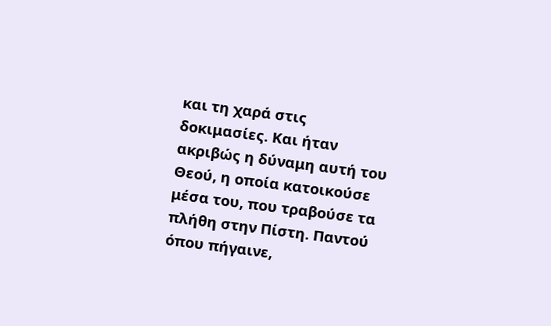και τη χαρά στις δοκιμασίες. Και ήταν ακριβώς η δύναμη αυτή του Θεού, η οποία κατοικούσε μέσα του, που τραβούσε τα πλήθη στην Πίστη. Παντού όπου πήγαινε,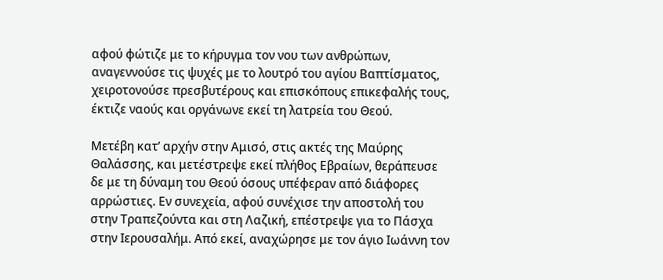αφού φώτιζε με το κήρυγμα τον νου των ανθρώπων, αναγεννούσε τις ψυχές με το λουτρό του αγίου Βαπτίσματος, χειροτονούσε πρεσβυτέρους και επισκόπους επικεφαλής τους, έκτιζε ναούς και οργάνωνε εκεί τη λατρεία του Θεού.

Μετέβη κατ’ αρχήν στην Αμισό, στις ακτές της Μαύρης Θαλάσσης, και μετέστρεψε εκεί πλήθος Εβραίων, θεράπευσε δε με τη δύναμη του Θεού όσους υπέφεραν από διάφορες αρρώστιες. Εν συνεχεία, αφού συνέχισε την αποστολή του στην Τραπεζούντα και στη Λαζική, επέστρεψε για το Πάσχα στην Ιερουσαλήμ. Από εκεί, αναχώρησε με τον άγιο Ιωάννη τον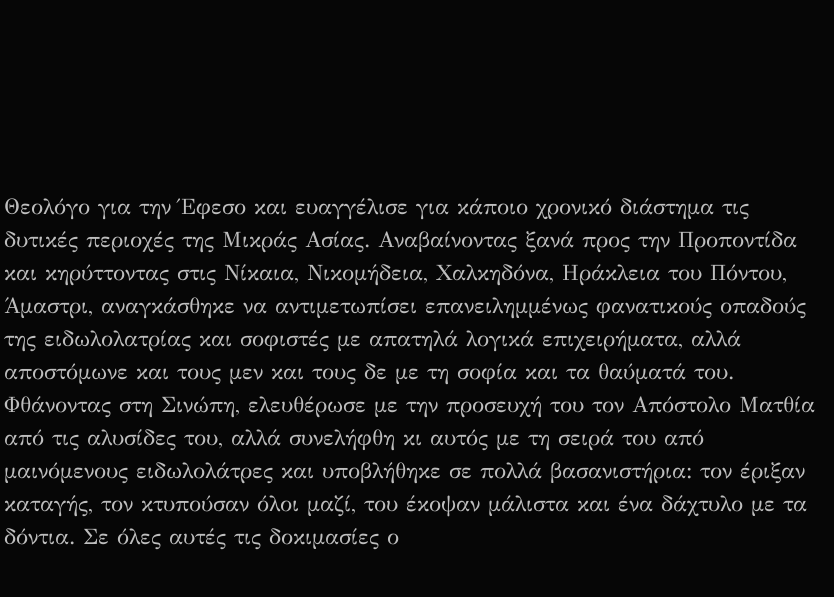Θεολόγο για την Έφεσο και ευαγγέλισε για κάποιο χρονικό διάστημα τις δυτικές περιοχές της Μικράς Ασίας. Αναβαίνοντας ξανά προς την Προποντίδα και κηρύττοντας στις Νίκαια, Νικομήδεια, Χαλκηδόνα, Ηράκλεια του Πόντου, Άμαστρι, αναγκάσθηκε να αντιμετωπίσει επανειλημμένως φανατικούς οπαδούς της ειδωλολατρίας και σοφιστές με απατηλά λογικά επιχειρήματα, αλλά αποστόμωνε και τους μεν και τους δε με τη σοφία και τα θαύματά του. Φθάνοντας στη Σινώπη, ελευθέρωσε με την προσευχή του τον Απόστολο Ματθία από τις αλυσίδες του, αλλά συνελήφθη κι αυτός με τη σειρά του από μαινόμενους ειδωλολάτρες και υποβλήθηκε σε πολλά βασανιστήρια: τον έριξαν καταγής, τον κτυπούσαν όλοι μαζί, του έκοψαν μάλιστα και ένα δάχτυλο με τα δόντια. Σε όλες αυτές τις δοκιμασίες ο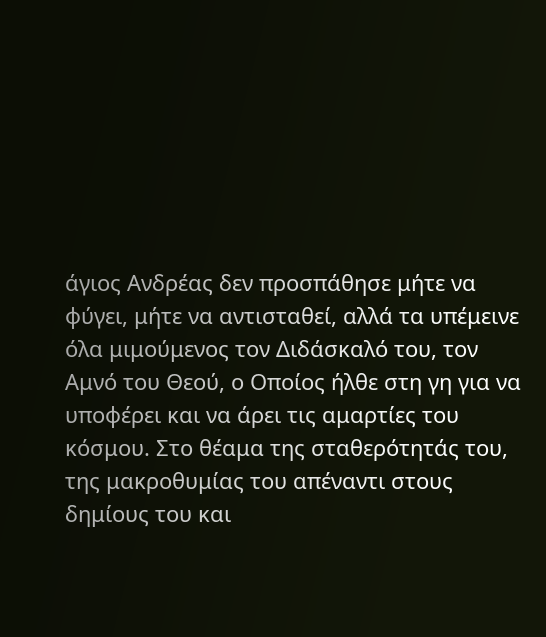άγιος Ανδρέας δεν προσπάθησε μήτε να φύγει, μήτε να αντισταθεί, αλλά τα υπέμεινε όλα μιμούμενος τον Διδάσκαλό του, τον Αμνό του Θεού, ο Οποίος ήλθε στη γη για να υποφέρει και να άρει τις αμαρτίες του κόσμου. Στο θέαμα της σταθερότητάς του, της μακροθυμίας του απέναντι στους δημίους του και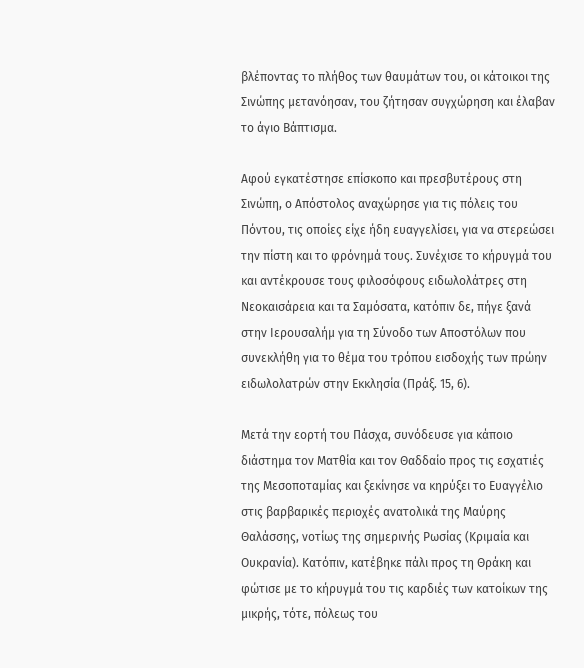βλέποντας το πλήθος των θαυμάτων του, οι κάτοικοι της Σινώπης μετανόησαν, του ζήτησαν συγχώρηση και έλαβαν το άγιο Βάπτισμα.

Αφού εγκατέστησε επίσκοπο και πρεσβυτέρους στη Σινώπη, ο Απόστολος αναχώρησε για τις πόλεις του Πόντου, τις οποίες είχε ήδη ευαγγελίσει, για να στερεώσει την πίστη και το φρόνημά τους. Συνέχισε το κήρυγμά του και αντέκρουσε τους φιλοσόφους ειδωλολάτρες στη Νεοκαισάρεια και τα Σαμόσατα, κατόπιν δε, πήγε ξανά στην Ιερουσαλήμ για τη Σύνοδο των Αποστόλων που συνεκλήθη για το θέμα του τρόπου εισδοχής των πρώην ειδωλολατρών στην Εκκλησία (Πράξ. 15, 6).

Μετά την εορτή του Πάσχα, συνόδευσε για κάποιο διάστημα τον Ματθία και τον Θαδδαίο προς τις εσχατιές της Μεσοποταμίας και ξεκίνησε να κηρύξει το Ευαγγέλιο στις βαρβαρικές περιοχές ανατολικά της Μαύρης Θαλάσσης, νοτίως της σημερινής Ρωσίας (Κριμαία και Ουκρανία). Κατόπιν, κατέβηκε πάλι προς τη Θράκη και φώτισε με το κήρυγμά του τις καρδιές των κατοίκων της μικρής, τότε, πόλεως του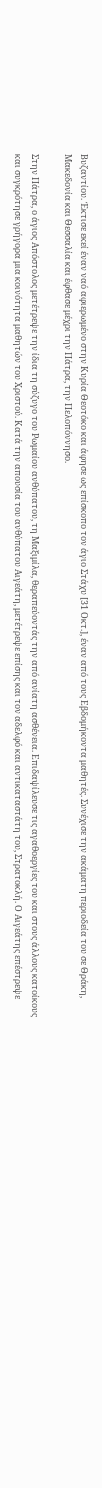Βυζαντίου. Έκτισε εκεί έναν ναό αφιερωμένο στην Κυρία Θεοτόκο και άφησε ως επίσκοπο τον άγιο Στάχυ [31 Οκτ.], έναν από τους Εβδομήκοντα μαθητές. Συνέχισε την ακάματη περιοδεία του σε Θράκη, Μακεδονία και Θεσσαλία και έφθασε μέχρι την Πάτρα, την Πελοπόννησο.

Στην Πάτρα, ο άγιος Απόστολος μετέτρεψε την ίδια τη σύζυγο του Ρωμαίου ανθύπατου, τη Μαξιμίλα, θεραπεύοντάς την από ανίατη ασθένεια. Επιδαψίλευσε τις αγαθοεργίες του και στους άλλους κατοίκους και συγκρότησε γρήγορα μια κοινότητα μαθητών του Χριστού. Κατά την απουσία του ανθύπατου Αιγεάτη, μετέτρεψε επίσης και τον αδελφό και αντικαταστάτη του, Στρατοκλή. Ο Αιγεάτης επέστρεψε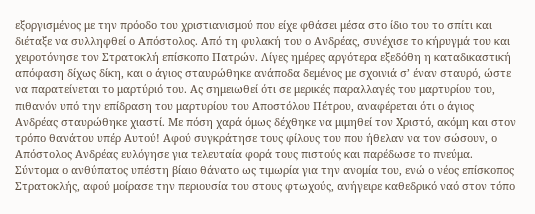εξοργισμένος με την πρόοδο του χριστιανισμού που είχε φθάσει μέσα στο ίδιο του το σπίτι και διέταξε να συλληφθεί ο Απόστολος. Από τη φυλακή του ο Ανδρέας, συνέχισε το κήρυγμά του και χειροτόνησε τον Στρατοκλή επίσκοπο Πατρών. Λίγες ημέρες αργότερα εξεδόθη η καταδικαστική απόφαση δίχως δίκη, και ο άγιος σταυρώθηκε ανάποδα δεμένος με σχοινιά σ’ έναν σταυρό, ώστε να παρατείνεται το μαρτύριό του. Ας σημειωθεί ότι σε μερικές παραλλαγές του μαρτυρίου του, πιθανόν υπό την επίδραση του μαρτυρίου του Αποστόλου Πέτρου, αναφέρεται ότι ο άγιος Ανδρέας σταυρώθηκε χιαστί. Με πόση χαρά όμως δέχθηκε να μιμηθεί τον Χριστό, ακόμη και στον τρόπο θανάτου υπέρ Αυτού! Αφού συγκράτησε τους φίλους του που ήθελαν να τον σώσουν, ο Απόστολος Ανδρέας ευλόγησε για τελευταία φορά τους πιστούς και παρέδωσε το πνεύμα. Σύντομα ο ανθύπατος υπέστη βίαιο θάνατο ως τιμωρία για την ανομία του, ενώ ο νέος επίσκοπος Στρατοκλής, αφού μοίρασε την περιουσία του στους φτωχούς, ανήγειρε καθεδρικό ναό στον τόπο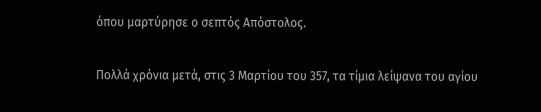όπου μαρτύρησε ο σεπτός Απόστολος.

Πολλά χρόνια μετά, στις 3 Μαρτίου του 357, τα τίμια λείψανα του αγίου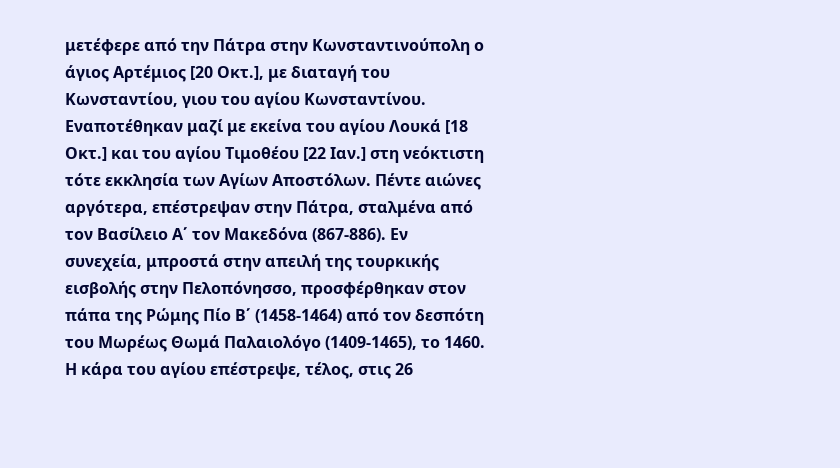μετέφερε από την Πάτρα στην Κωνσταντινούπολη ο άγιος Αρτέμιος [20 Οκτ.], με διαταγή του Κωνσταντίου, γιου του αγίου Κωνσταντίνου. Εναποτέθηκαν μαζί με εκείνα του αγίου Λουκά [18 Οκτ.] και του αγίου Τιμοθέου [22 Ιαν.] στη νεόκτιστη τότε εκκλησία των Αγίων Αποστόλων. Πέντε αιώνες αργότερα, επέστρεψαν στην Πάτρα, σταλμένα από τον Βασίλειο Α΄ τον Μακεδόνα (867-886). Εν συνεχεία, μπροστά στην απειλή της τουρκικής εισβολής στην Πελοπόνησσο, προσφέρθηκαν στον πάπα της Ρώμης Πίο Β΄ (1458-1464) από τον δεσπότη του Μωρέως Θωμά Παλαιολόγο (1409-1465), το 1460. Η κάρα του αγίου επέστρεψε, τέλος, στις 26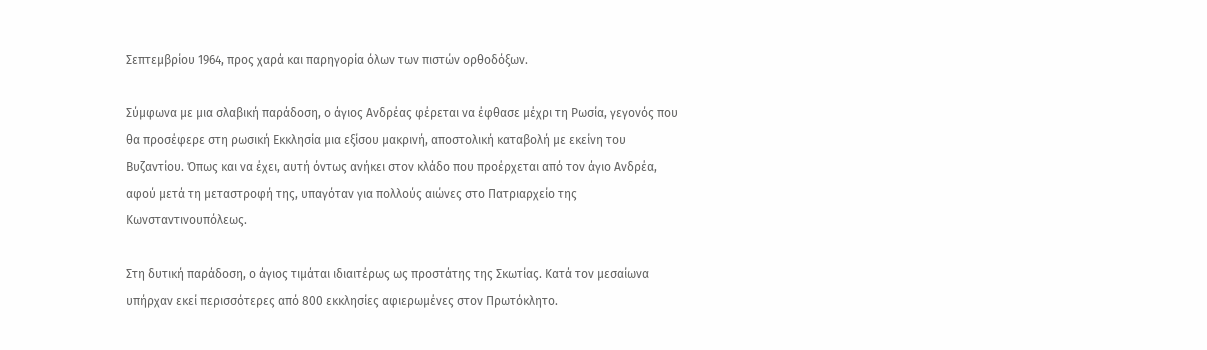Σεπτεμβρίου 1964, προς χαρά και παρηγορία όλων των πιστών ορθοδόξων.

Σύμφωνα με μια σλαβική παράδοση, ο άγιος Ανδρέας φέρεται να έφθασε μέχρι τη Ρωσία, γεγονός που θα προσέφερε στη ρωσική Εκκλησία μια εξίσου μακρινή, αποστολική καταβολή με εκείνη του Βυζαντίου. Όπως και να έχει, αυτή όντως ανήκει στον κλάδο που προέρχεται από τον άγιο Ανδρέα, αφού μετά τη μεταστροφή της, υπαγόταν για πολλούς αιώνες στο Πατριαρχείο της Κωνσταντινουπόλεως.

Στη δυτική παράδοση, ο άγιος τιμάται ιδιαιτέρως ως προστάτης της Σκωτίας. Κατά τον μεσαίωνα υπήρχαν εκεί περισσότερες από 800 εκκλησίες αφιερωμένες στον Πρωτόκλητο.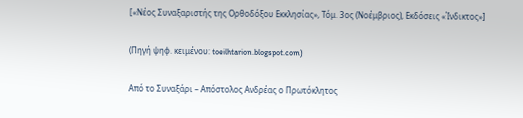[«Νέος Συναξαριστής της Ορθοδόξου Εκκλησίας», Τόμ. 3ος (Νοέμβριος), Εκδόσεις «Ίνδικτος»]

(Πηγή ψηφ. κειμένου: toeilhtarion.blogspot.com)

Από το Συναξάρι – Απόστολος Ανδρέας ο Πρωτόκλητος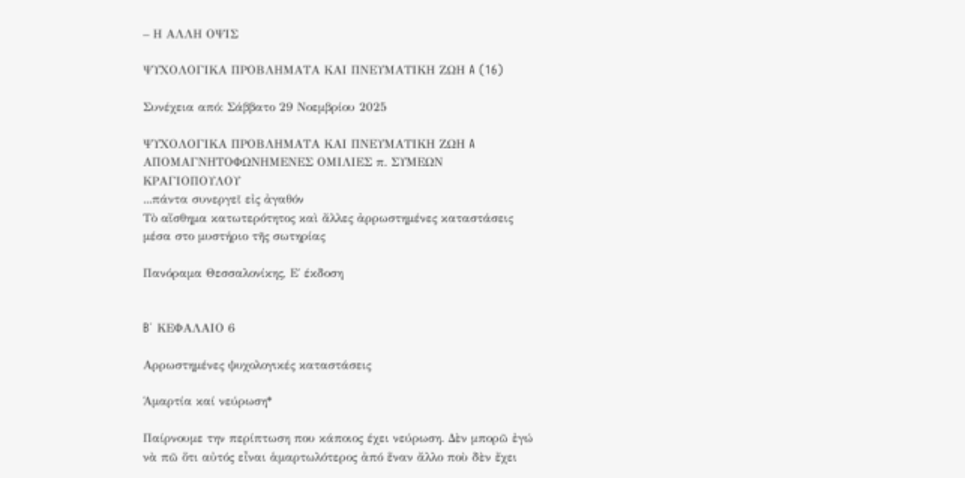– Η ΑΛΛΗ ΟΨΙΣ

ΨΥΧΟΛΟΓΙΚΑ ΠΡΟΒΛΗΜΑΤΑ ΚΑΙ ΠΝΕΥΜΑΤΙΚΗ ΖΩΗ A (16)

Συνέχεια από: Σάββατο 29 Νοεμβρίου 2025

ΨΥΧΟΛΟΓΙΚΑ ΠΡΟΒΛΗΜΑΤΑ ΚΑΙ ΠΝΕΥΜΑΤΙΚΗ ΖΩΗ A
ΑΠΟΜΑΓΝΗΤΟΦΩΝΗΜΕΝΕΣ ΟΜΙΛΙΕΣ π. ΣΥΜΕΩΝ ΚΡΑΓΙΟΠΟΥΛΟΥ
...πάντα συνεργεῖ εἰς ἀγαθόν
Τὸ αἴσθημα κατωτερότητος καὶ ἄλλες ἀρρωστημένες καταστάσεις
μέσα στο μυστήριο τῆς σωτηρίας

Πανόραμα Θεσσαλονίκης, Ε΄ έκδοση


B΄ ΚΕΦΑΛΑΙΟ 6

Αρρωστημένες ψυχολογικές καταστάσεις

Ἁμαρτία καί νεύρωση*

Παίρνουμε την περίπτωση που κάποιος έχει νεύρωση. Δὲν μπορῶ ἐγώ νὰ πῶ ὅτι αὐτός εἶναι ἁμαρτωλότερος ἀπό ἕναν ἄλλο ποὺ δὲν ἔχει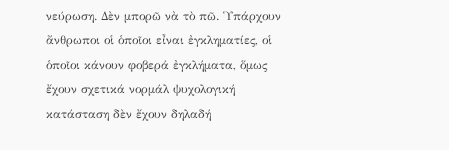νεύρωση. Δὲν μπορῶ νὰ τὸ πῶ. Ὑπάρχουν ἄνθρωποι οἱ ὁποῖοι εἶναι ἐγκληματίες, οἱ ὁποῖοι κάνουν φοβερά ἐγκλήματα, ὅμως ἔχουν σχετικά νορμάλ ψυχολογική κατάσταση δὲν ἔχουν δηλαδή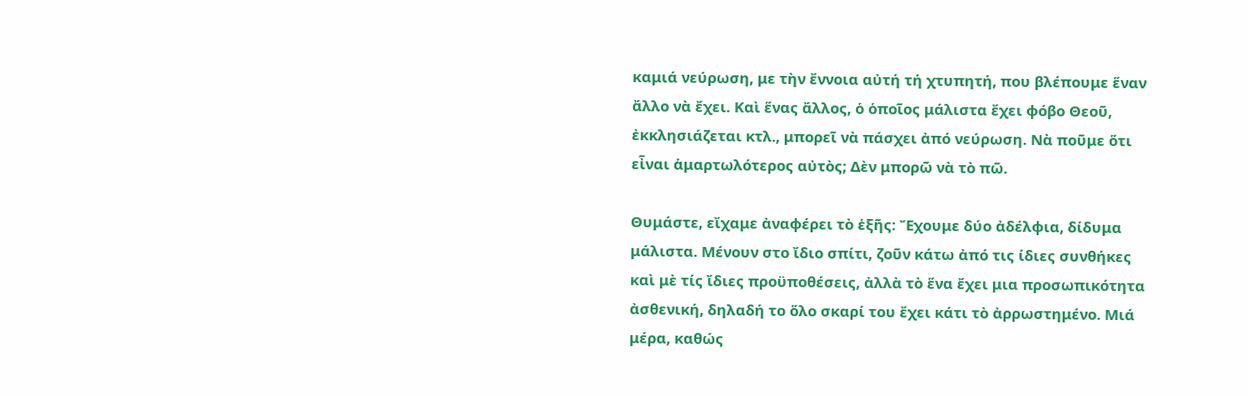καμιά νεύρωση, με τὴν ἔννοια αὐτή τή χτυπητή, που βλέπουμε ἕναν ἄλλο νὰ ἔχει. Καὶ ἕνας ἄλλος, ὁ ὁποῖος μάλιστα ἔχει φόβο Θεοῦ, ἐκκλησιάζεται κτλ., μπορεῖ νὰ πάσχει ἀπό νεύρωση. Νὰ ποῦμε ὅτι εἶναι ἁμαρτωλότερος αὐτὸς; Δὲν μπορῶ νὰ τὸ πῶ.

Θυμάστε, εἴχαμε ἀναφέρει τὸ ἑξῆς: Ἔχουμε δύο ἀδέλφια, δίδυμα μάλιστα. Μένουν στο ἴδιο σπίτι, ζοῦν κάτω ἀπό τις ίδιες συνθήκες καὶ μὲ τίς ἴδιες προϋποθέσεις, ἀλλὰ τὸ ἕνα ἔχει μια προσωπικότητα ἀσθενική, δηλαδή το ὅλο σκαρί του ἔχει κάτι τὸ ἀρρωστημένο. Μιά μέρα, καθώς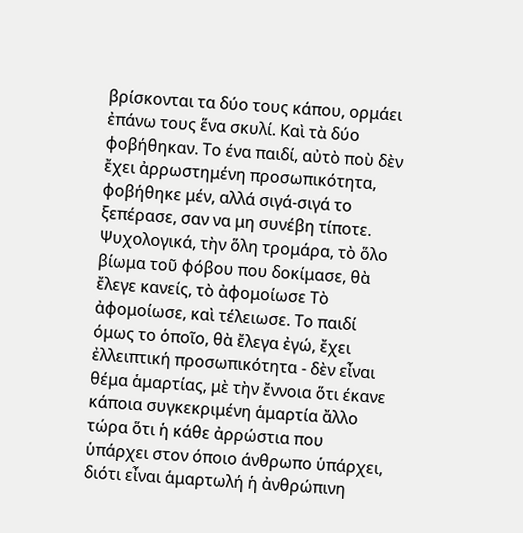βρίσκονται τα δύο τους κάπου, ορμάει ἐπάνω τους ἕνα σκυλί. Καὶ τὰ δύο φοβήθηκαν. Το ένα παιδί, αὐτὸ ποὺ δὲν ἔχει ἀρρωστημένη προσωπικότητα, φοβήθηκε μέν, αλλά σιγά-σιγά το ξεπέρασε, σαν να μη συνέβη τίποτε. Ψυχολογικά, τὴν ὅλη τρομάρα, τὸ ὅλο βίωμα τοῦ φόβου που δοκίμασε, θὰ ἔλεγε κανείς, τὸ ἀφομοίωσε Τὸ ἀφομοίωσε, καὶ τέλειωσε. Το παιδί όμως το ὁποῖο, θὰ ἔλεγα ἐγώ, ἔχει ἐλλειπτική προσωπικότητα - δὲν εἶναι θέμα ἁμαρτίας, μὲ τὴν ἔννοια ὅτι έκανε κάποια συγκεκριμένη ἁμαρτία ἄλλο τώρα ὅτι ἡ κάθε ἀρρώστια που ὑπάρχει στον όποιο άνθρωπο ὑπάρχει, διότι εἶναι ἁμαρτωλή ἡ ἀνθρώπινη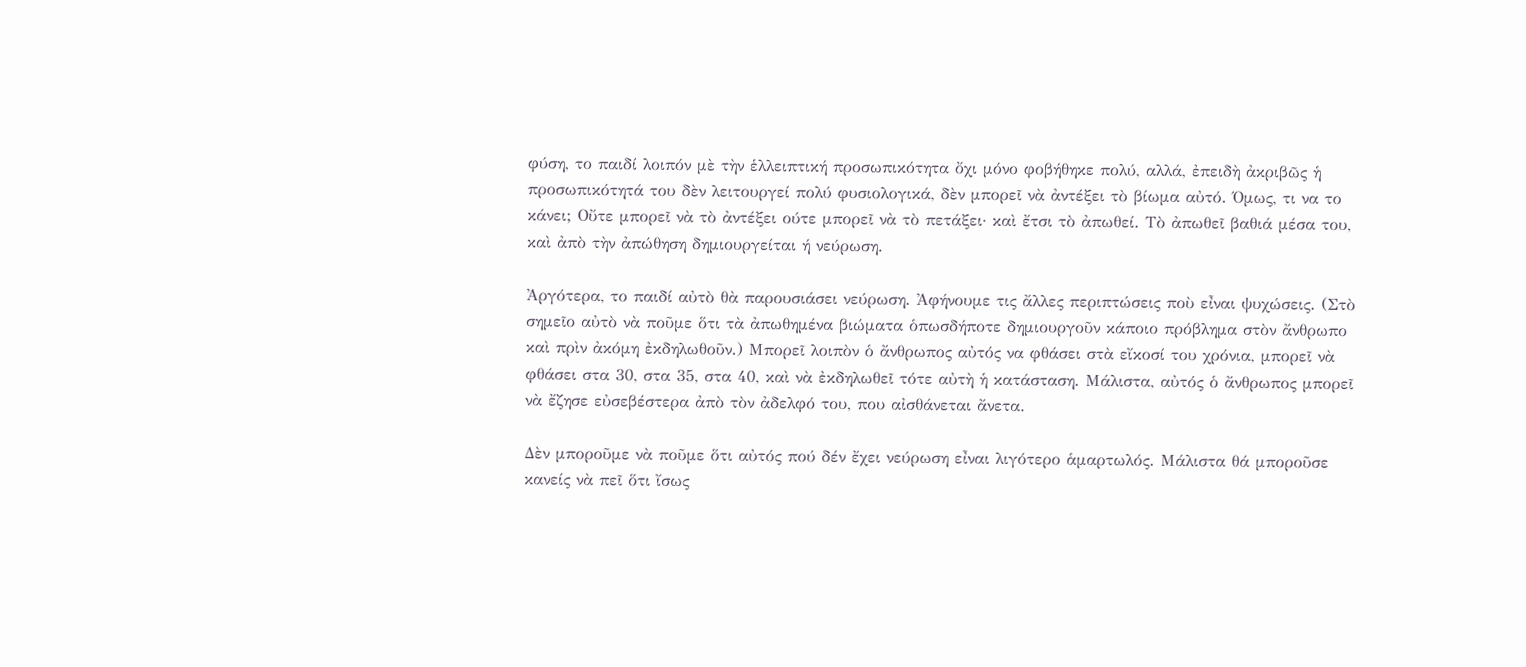φύση, το παιδί λοιπόν μὲ τὴν ἑλλειπτική προσωπικότητα ὄχι μόνο φοβήθηκε πολύ, αλλά, ἐπειδὴ ἀκριβῶς ἡ προσωπικότητά του δὲν λειτουργεί πολύ φυσιολογικά, δὲν μπορεῖ νὰ ἀντέξει τὸ βίωμα αὐτό. Όμως, τι να το κάνει; Οὔτε μπορεῖ νὰ τὸ ἀντέξει ούτε μπορεῖ νὰ τὸ πετάξει· καὶ ἔτσι τὸ ἀπωθεί. Τὸ ἀπωθεῖ βαθιά μέσα του, καὶ ἀπὸ τὴν ἀπώθηση δημιουργείται ή νεύρωση.

Ἀργότερα, το παιδί αὐτὸ θὰ παρουσιάσει νεύρωση. Ἀφήνουμε τις ἄλλες περιπτώσεις ποὺ εἶναι ψυχώσεις. (Στὸ σημεῖο αὐτὸ νὰ ποῦμε ὅτι τὰ ἀπωθημένα βιώματα ὁπωσδήποτε δημιουργοῦν κάποιο πρόβλημα στὸν ἄνθρωπο καὶ πρὶν ἀκόμη ἐκδηλωθοῦν.) Μπορεῖ λοιπὸν ὁ ἄνθρωπος αὐτός να φθάσει στὰ εἴκοσί του χρόνια, μπορεῖ νὰ φθάσει στα 30, στα 35, στα 40, καὶ νὰ ἐκδηλωθεῖ τότε αὐτὴ ἡ κατάσταση. Μάλιστα, αὐτός ὁ ἄνθρωπος μπορεῖ νὰ ἔζησε εὐσεβέστερα ἀπὸ τὸν ἀδελφό του, που αἰσθάνεται ἄνετα.

Δὲν μποροῦμε νὰ ποῦμε ὅτι αὐτός πού δέν ἔχει νεύρωση εἶναι λιγότερο ἁμαρτωλός. Μάλιστα θά μποροῦσε κανείς νὰ πεῖ ὅτι ἴσως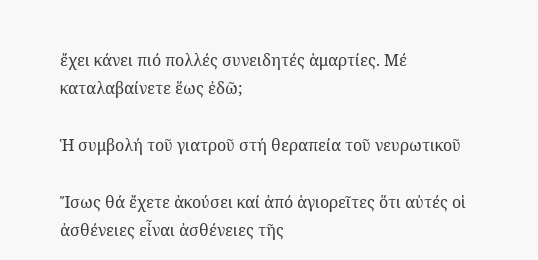ἔχει κάνει πιό πολλές συνειδητές ἁμαρτίες. Μέ καταλαβαίνετε ἕως ἐδῶ;

Ἡ συμβολή τοῦ γιατροῦ στή θεραπεία τοῦ νευρωτικοῦ

Ἴσως θά ἔχετε ἀκούσει καί ἀπό ἁγιορεῖτες ὅτι αὐτές οἱ ἀσθένειες εἶναι ἀσθένειες τῆς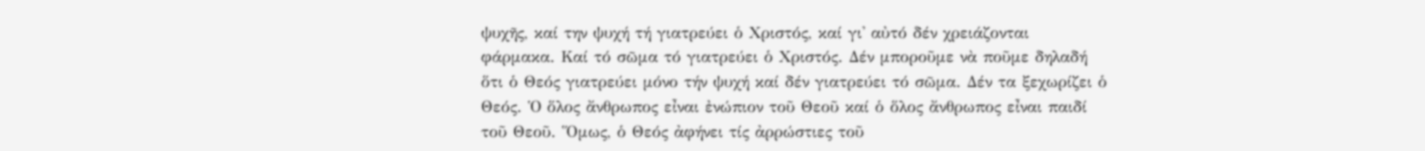ψυχῆς, καί την ψυχή τή γιατρεύει ὁ Χριστός, καί γι' αὐτό δέν χρειάζονται φάρμακα. Καί τό σῶμα τό γιατρεύει ὁ Χριστός. Δέν μποροῦμε νὰ ποῦμε δηλαδή ὅτι ὁ Θεός γιατρεύει μόνο τήν ψυχή καί δέν γιατρεύει τό σῶμα. Δέν τα ξεχωρίζει ὁ Θεός. Ὁ ὅλος ἄνθρωπος εἶναι ἐνώπιον τοῦ Θεοῦ καί ὁ ὅλος ἄνθρωπος εἶναι παιδί τοῦ Θεοῦ. Ὅμως, ὁ Θεός ἀφήνει τίς ἀρρώστιες τοῦ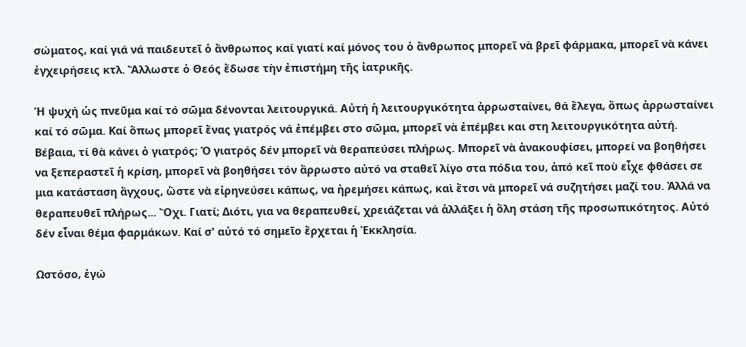σώματος, καί γιά νά παιδευτεῖ ὁ ἄνθρωπος καί γιατί καί μόνος του ὁ ἄνθρωπος μπορεῖ νὰ βρεῖ φάρμακα, μπορεῖ νὰ κάνει ἐγχειρήσεις κτλ. Ἄλλωστε ὁ Θεός ἔδωσε τὴν ἐπιστήμη τῆς ἰατρικῆς.

Ἡ ψυχή ὡς πνεῦμα καί τό σῶμα δένονται λειτουργικά. Αὐτή ἡ λειτουργικότητα ἀρρωσταίνει, θά ἔλεγα, ὅπως ἀρρωσταίνει καί τό σῶμα. Καί ὅπως μπορεῖ ἕνας γιατρός νά ἐπέμβει στο σῶμα, μπορεῖ νὰ ἐπέμβει και στη λειτουργικότητα αὐτή. Βέβαια, τί θὰ κάνει ὁ γιατρός; Ὁ γιατρός δέν μπορεῖ νὰ θεραπεύσει πλήρως. Μπορεῖ νὰ ἀνακουφίσει, μπορεί να βοηθήσει να ξεπεραστεῖ ἡ κρίση, μπορεῖ νὰ βοηθήσει τόν ἄρρωστο αὐτό να σταθεῖ λίγο στα πόδια του, ἀπό κεῖ ποὺ εἶχε φθάσει σε μια κατάσταση ἄγχους, ὥστε νὰ εἰρηνεύσει κάπως, να ἠρεμήσει κάπως, καὶ ἔτσι νὰ μπορεῖ νά συζητήσει μαζί του. Ἀλλά να θεραπευθεῖ πλήρως... Ὄχι. Γιατί; Διότι, για να θεραπευθεί, χρειάζεται νά ἀλλάξει ἡ ὅλη στάση τῆς προσωπικότητος. Αὐτό δέν εἶναι θέμα φαρμάκων. Καί σ' αὐτό τό σημεῖο ἔρχεται ἡ Ἐκκλησία.

Ωστόσο, ἐγώ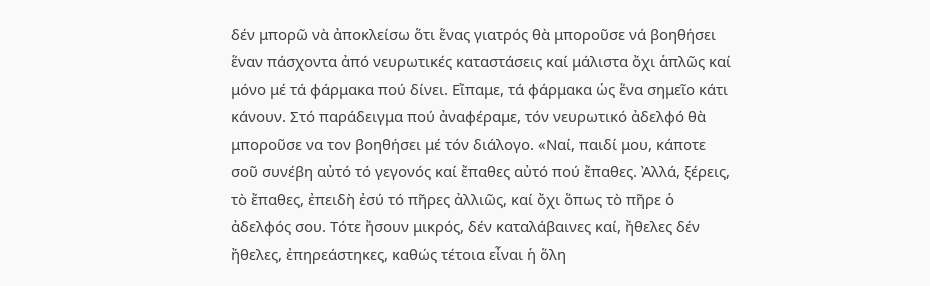δέν μπορῶ νὰ ἀποκλείσω ὅτι ἕνας γιατρός θὰ μποροῦσε νά βοηθήσει ἕναν πάσχοντα ἀπό νευρωτικές καταστάσεις καί μάλιστα ὄχι ἁπλῶς καί μόνο μέ τά φάρμακα πού δίνει. Εἴπαμε, τά φάρμακα ὡς ἕνα σημεῖο κάτι κάνουν. Στό παράδειγμα πού ἀναφέραμε, τόν νευρωτικό ἀδελφό θὰ μποροῦσε να τον βοηθήσει μέ τόν διάλογο. «Ναί, παιδί μου, κάποτε σοῦ συνέβη αὐτό τό γεγονός καί ἔπαθες αὐτό πού ἔπαθες. Ἀλλά, ξέρεις, τὸ ἔπαθες, ἐπειδὴ ἐσύ τό πῆρες ἀλλιῶς, καί ὄχι ὅπως τὸ πῆρε ὁ ἀδελφός σου. Τότε ἤσουν μικρός, δέν καταλάβαινες καί, ἤθελες δέν ἤθελες, ἐπηρεάστηκες, καθώς τέτοια εἶναι ἡ ὅλη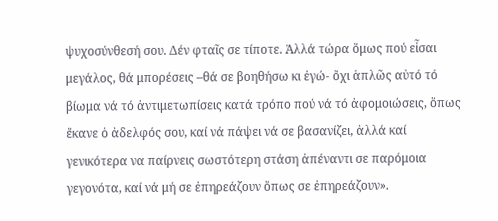ψυχοσύνθεσή σου. Δέν φταῖς σε τίποτε. Ἀλλά τώρα ὅμως πού εἶσαι μεγάλος, θά μπορέσεις –θά σε βοηθήσω κι ἐγώ- ὄχι ἁπλῶς αὐτό τό βίωμα νά τό ἀντιμετωπίσεις κατά τρόπο πού νά τό ἀφομοιώσεις, ὅπως ἔκανε ὁ ἀδελφός σου, καί νά πάψει νά σε βασανίζει, ἀλλά καί γενικότερα να παίρνεις σωστότερη στάση ἀπέναντι σε παρόμοια γεγονότα, καί νά μή σε ἐπηρεάζουν ὅπως σε ἐπηρεάζουν».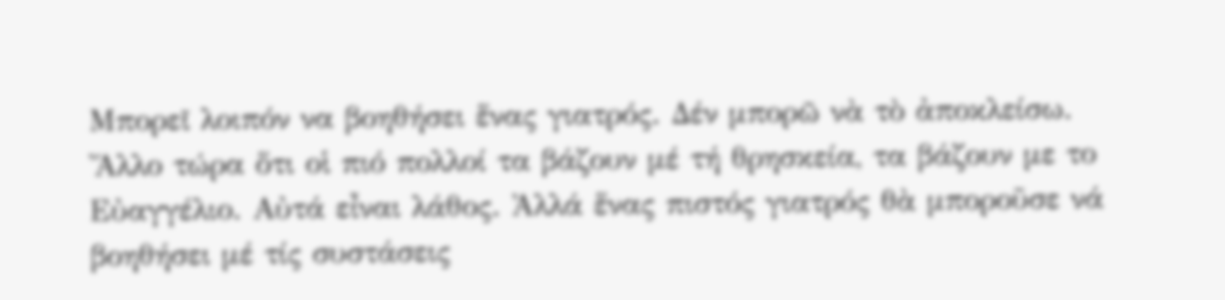Μπορεῖ λοιπόν να βοηθήσει ἕνας γιατρός. Δέν μπορῶ νὰ τὸ ἀποκλείσω. Ἄλλο τώρα ὅτι οἱ πιό πολλοί τα βάζουν μέ τή θρησκεία, τα βάζουν με το Εὐαγγέλιο. Αὐτά εἶναι λάθος. Ἀλλά ἕνας πιστός γιατρός θὰ μποροῦσε νά βοηθήσει μέ τίς συστάσεις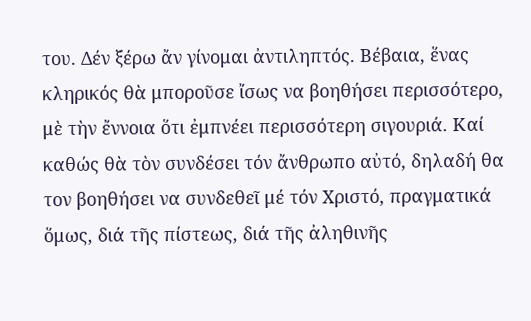του. Δέν ξέρω ἄν γίνομαι ἀντιληπτός. Βέβαια, ἕνας κληρικός θὰ μποροῦσε ἴσως να βοηθήσει περισσότερο, μὲ τὴν ἔννοια ὅτι ἐμπνέει περισσότερη σιγουριά. Καί καθώς θὰ τὸν συνδέσει τόν ἄνθρωπο αὐτό, δηλαδή θα τον βοηθήσει να συνδεθεῖ μέ τόν Χριστό, πραγματικά ὅμως, διά τῆς πίστεως, διά τῆς ἀληθινῆς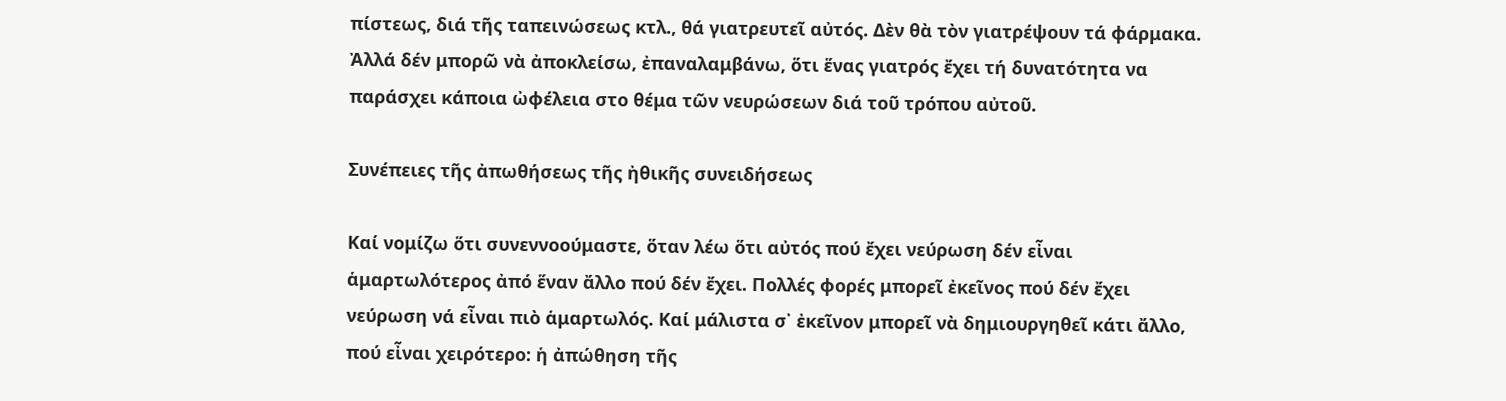πίστεως, διά τῆς ταπεινώσεως κτλ., θά γιατρευτεῖ αὐτός. Δὲν θὰ τὸν γιατρέψουν τά φάρμακα. Ἀλλά δέν μπορῶ νὰ ἀποκλείσω, ἐπαναλαμβάνω, ὅτι ἕνας γιατρός ἔχει τή δυνατότητα να παράσχει κάποια ὠφέλεια στο θέμα τῶν νευρώσεων διά τοῦ τρόπου αὐτοῦ.

Συνέπειες τῆς ἀπωθήσεως τῆς ἠθικῆς συνειδήσεως

Καί νομίζω ὅτι συνεννοούμαστε, ὅταν λέω ὅτι αὐτός πού ἔχει νεύρωση δέν εἶναι ἁμαρτωλότερος ἀπό ἕναν ἄλλο πού δέν ἔχει. Πολλές φορές μπορεῖ ἐκεῖνος πού δέν ἔχει νεύρωση νά εἶναι πιὸ ἁμαρτωλός. Καί μάλιστα σ᾽ ἐκεῖνον μπορεῖ νὰ δημιουργηθεῖ κάτι ἄλλο, πού εἶναι χειρότερο: ἡ ἀπώθηση τῆς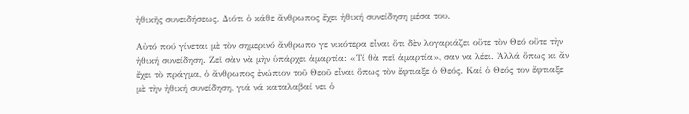ἠθικῆς συνειδήσεως. Διότι ὁ κάθε ἄνθρωπος ἔχει ἠθική συνείδηση μέσα του.

Αὐτό πού γίνεται μὲ τὸν σημερινό ἄνθρωπο γε νικότερα εἶναι ὅτι δὲν λογαριάζει οὔτε τὸν Θεό οὔτε τὴν ἠθική συνείδηση. Ζεῖ σὰν νὰ μὴν ὑπάρχει ἁμαρτία: «Τί θὰ πεῖ ἁμαρτία», σαν να λέει. Ἀλλά ὅπως κι ἄν ἔχει τὸ πράγμα, ὁ ἄνθρωπος ἐνώπιον τοῦ Θεοῦ εἶναι ὅπως τὸν ἔφτιαξε ὁ Θεός. Καί ὁ Θεός τον ἔφτιαξε μὲ τὴν ἠθική συνείδηση, γιά νά καταλαβαί νει ὁ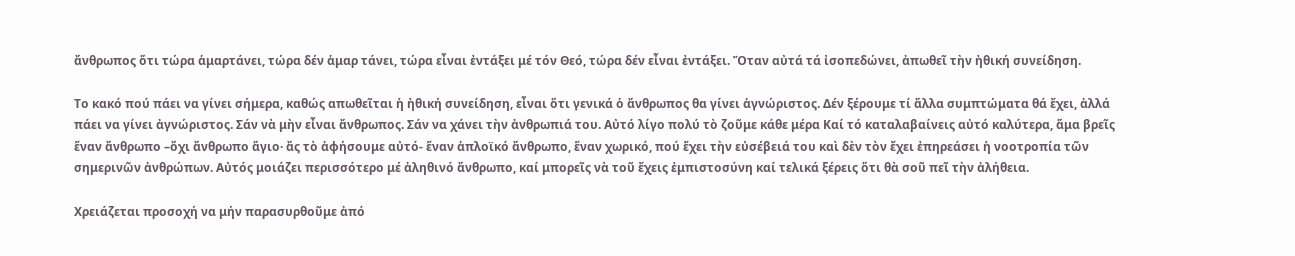ἄνθρωπος ὅτι τώρα ἁμαρτάνει, τώρα δέν ἁμαρ τάνει, τώρα εἶναι ἐντάξει μέ τόν Θεό, τώρα δέν εἶναι ἐντάξει. Ὅταν αὐτά τά ἰσοπεδώνει, ἀπωθεῖ τὴν ἠθική συνείδηση.

Το κακό πού πάει να γίνει σήμερα, καθώς απωθεῖται ἡ ἠθική συνείδηση, εἶναι ὅτι γενικά ὁ ἄνθρωπος θα γίνει ἀγνώριστος. Δέν ξέρουμε τί ἄλλα συμπτώματα θά ἔχει, ἀλλά πάει να γίνει ἀγνώριστος. Σάν νὰ μὴν εἶναι ἄνθρωπος. Σάν να χάνει τὴν ἀνθρωπιά του. Αὐτό λίγο πολύ τὸ ζοῦμε κάθε μέρα Καί τό καταλαβαίνεις αὐτό καλύτερα, ἅμα βρεῖς ἕναν ἄνθρωπο –ὄχι ἄνθρωπο ἅγιο· ἄς τὸ ἀφήσουμε αὐτό- ἕναν ἁπλοϊκό ἄνθρωπο, ἕναν χωρικό, πού ἔχει τὴν εὐσέβειά του καὶ δὲν τὸν ἔχει ἐπηρεάσει ἡ νοοτροπία τῶν σημερινῶν ἀνθρώπων. Αὐτός μοιάζει περισσότερο μέ ἀληθινό ἄνθρωπο, καί μπορεῖς νὰ τοῦ ἔχεις ἐμπιστοσύνη καί τελικά ξέρεις ὅτι θὰ σοῦ πεῖ τὴν ἀλήθεια.

Χρειάζεται προσοχή να μήν παρασυρθοῦμε ἀπό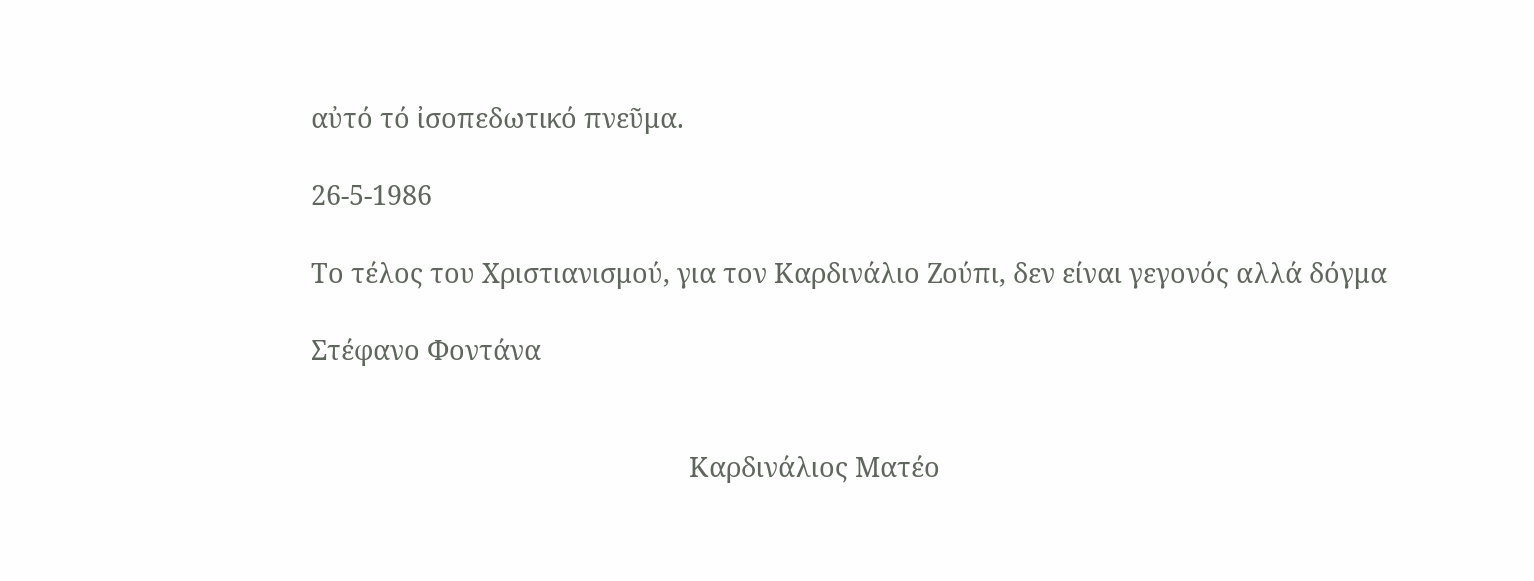αὐτό τό ἰσοπεδωτικό πνεῦμα.

26-5-1986

Το τέλος του Χριστιανισμού, για τον Καρδινάλιο Ζούπι, δεν είναι γεγονός αλλά δόγμα

Στέφανο Φοντάνα


                                                      Καρδινάλιος Ματέο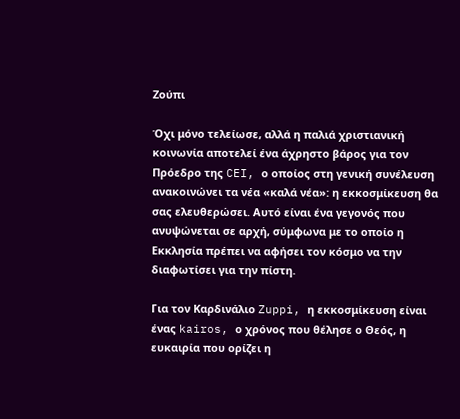Ζούπι

Όχι μόνο τελείωσε, αλλά η παλιά χριστιανική κοινωνία αποτελεί ένα άχρηστο βάρος για τον Πρόεδρο της CEI, ο οποίος στη γενική συνέλευση ανακοινώνει τα νέα «καλά νέα»: η εκκοσμίκευση θα σας ελευθερώσει. Αυτό είναι ένα γεγονός που ανυψώνεται σε αρχή, σύμφωνα με το οποίο η Εκκλησία πρέπει να αφήσει τον κόσμο να την διαφωτίσει για την πίστη.

Για τον Καρδινάλιο Zuppi, η εκκοσμίκευση είναι ένας kairos, ο χρόνος που θέλησε ο Θεός, η ευκαιρία που ορίζει η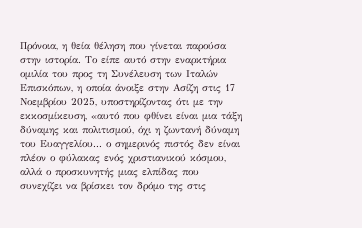Πρόνοια, η θεία θέληση που γίνεται παρούσα στην ιστορία. Το είπε αυτό στην εναρκτήρια ομιλία του προς τη Συνέλευση των Ιταλών Επισκόπων, η οποία άνοιξε στην Ασίζη στις 17 Νοεμβρίου 2025, υποστηρίζοντας ότι με την εκκοσμίκευση, «αυτό που φθίνει είναι μια τάξη δύναμης και πολιτισμού, όχι η ζωντανή δύναμη του Ευαγγελίου... ο σημερινός πιστός δεν είναι πλέον ο φύλακας ενός χριστιανικού κόσμου, αλλά ο προσκυνητής μιας ελπίδας που συνεχίζει να βρίσκει τον δρόμο της στις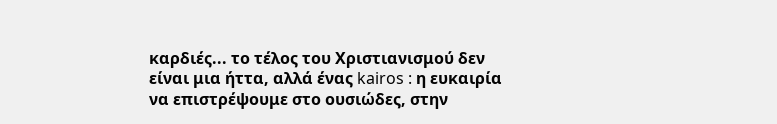καρδιές... το τέλος του Χριστιανισμού δεν είναι μια ήττα, αλλά ένας kairos : η ευκαιρία να επιστρέψουμε στο ουσιώδες, στην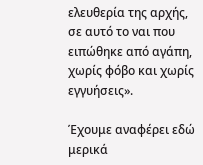ελευθερία της αρχής, σε αυτό το ναι που ειπώθηκε από αγάπη, χωρίς φόβο και χωρίς εγγυήσεις».

Έχουμε αναφέρει εδώ μερικά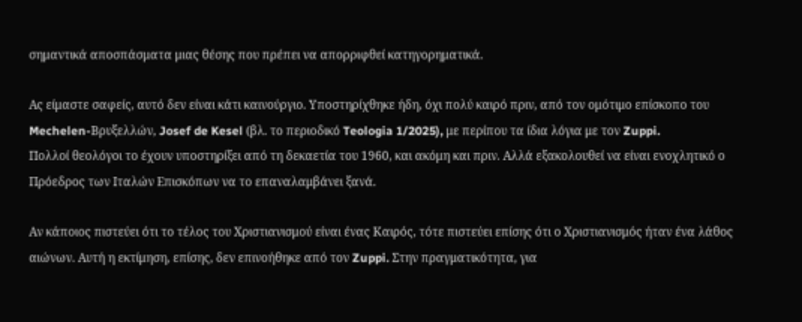σημαντικά αποσπάσματα μιας θέσης που πρέπει να απορριφθεί κατηγορηματικά.

Ας είμαστε σαφείς, αυτό δεν είναι κάτι καινούργιο. Υποστηρίχθηκε ήδη, όχι πολύ καιρό πριν, από τον ομότιμο επίσκοπο του Mechelen-Βρυξελλών, Josef de Kesel (βλ. το περιοδικό Teologia 1/2025), με περίπου τα ίδια λόγια με τον Zuppi.
Πολλοί θεολόγοι το έχουν υποστηρίξει από τη δεκαετία του 1960, και ακόμη και πριν. Αλλά εξακολουθεί να είναι ενοχλητικό ο Πρόεδρος των Ιταλών Επισκόπων να το επαναλαμβάνει ξανά.

Αν κάποιος πιστεύει ότι το τέλος του Χριστιανισμού είναι ένας Καιρός, τότε πιστεύει επίσης ότι ο Χριστιανισμός ήταν ένα λάθος αιώνων. Αυτή η εκτίμηση, επίσης, δεν επινοήθηκε από τον Zuppi. Στην πραγματικότητα, για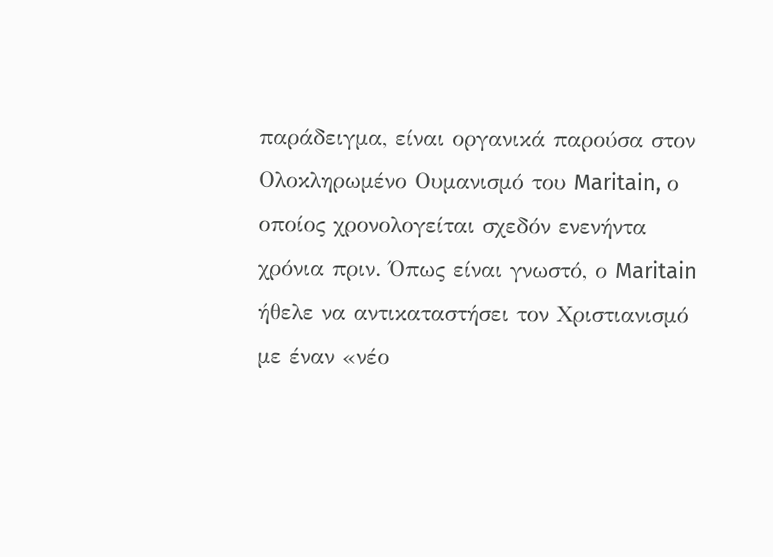παράδειγμα, είναι οργανικά παρούσα στον Ολοκληρωμένο Ουμανισμό του Maritain, ο οποίος χρονολογείται σχεδόν ενενήντα χρόνια πριν. Όπως είναι γνωστό, ο Maritain ήθελε να αντικαταστήσει τον Χριστιανισμό με έναν «νέο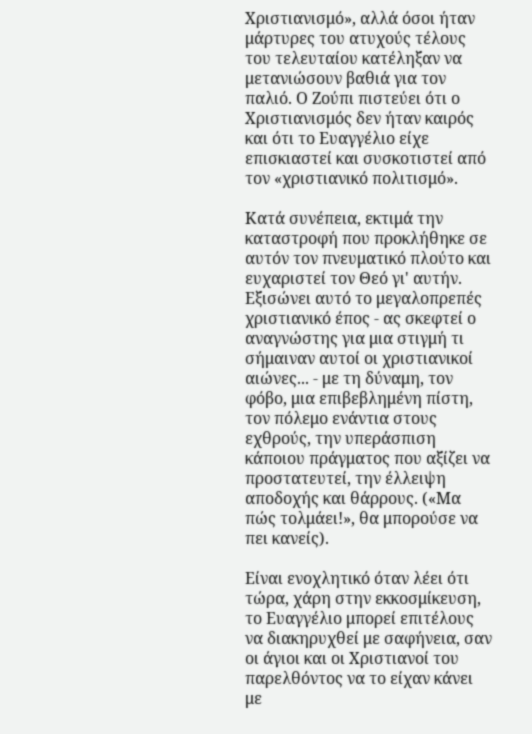Χριστιανισμό», αλλά όσοι ήταν μάρτυρες του ατυχούς τέλους του τελευταίου κατέληξαν να μετανιώσουν βαθιά για τον παλιό. Ο Ζούπι πιστεύει ότι ο Χριστιανισμός δεν ήταν καιρός και ότι το Ευαγγέλιο είχε επισκιαστεί και συσκοτιστεί από τον «χριστιανικό πολιτισμό».

Κατά συνέπεια, εκτιμά την καταστροφή που προκλήθηκε σε αυτόν τον πνευματικό πλούτο και ευχαριστεί τον Θεό γι' αυτήν. Εξισώνει αυτό το μεγαλοπρεπές χριστιανικό έπος - ας σκεφτεί ο αναγνώστης για μια στιγμή τι σήμαιναν αυτοί οι χριστιανικοί αιώνες... - με τη δύναμη, τον φόβο, μια επιβεβλημένη πίστη, τον πόλεμο ενάντια στους εχθρούς, την υπεράσπιση κάποιου πράγματος που αξίζει να προστατευτεί, την έλλειψη αποδοχής και θάρρους. («Μα πώς τολμάει!», θα μπορούσε να πει κανείς).

Είναι ενοχλητικό όταν λέει ότι τώρα, χάρη στην εκκοσμίκευση, το Ευαγγέλιο μπορεί επιτέλους να διακηρυχθεί με σαφήνεια, σαν οι άγιοι και οι Χριστιανοί του παρελθόντος να το είχαν κάνει με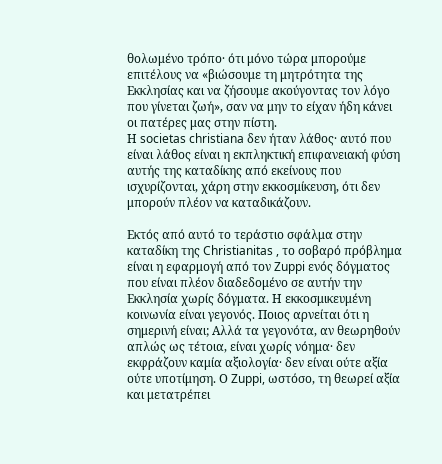θολωμένο τρόπο· ότι μόνο τώρα μπορούμε επιτέλους να «βιώσουμε τη μητρότητα της Εκκλησίας και να ζήσουμε ακούγοντας τον λόγο που γίνεται ζωή», σαν να μην το είχαν ήδη κάνει οι πατέρες μας στην πίστη.
Η societas christiana δεν ήταν λάθος· αυτό που είναι λάθος είναι η εκπληκτική επιφανειακή φύση αυτής της καταδίκης από εκείνους που ισχυρίζονται, χάρη στην εκκοσμίκευση, ότι δεν μπορούν πλέον να καταδικάζουν.

Εκτός από αυτό το τεράστιο σφάλμα στην καταδίκη της Christianitas , το σοβαρό πρόβλημα είναι η εφαρμογή από τον Zuppi ενός δόγματος που είναι πλέον διαδεδομένο σε αυτήν την Εκκλησία χωρίς δόγματα. Η εκκοσμικευμένη κοινωνία είναι γεγονός. Ποιος αρνείται ότι η σημερινή είναι; Αλλά τα γεγονότα, αν θεωρηθούν απλώς ως τέτοια, είναι χωρίς νόημα· δεν εκφράζουν καμία αξιολογία· δεν είναι ούτε αξία ούτε υποτίμηση. Ο Zuppi, ωστόσο, τη θεωρεί αξία και μετατρέπει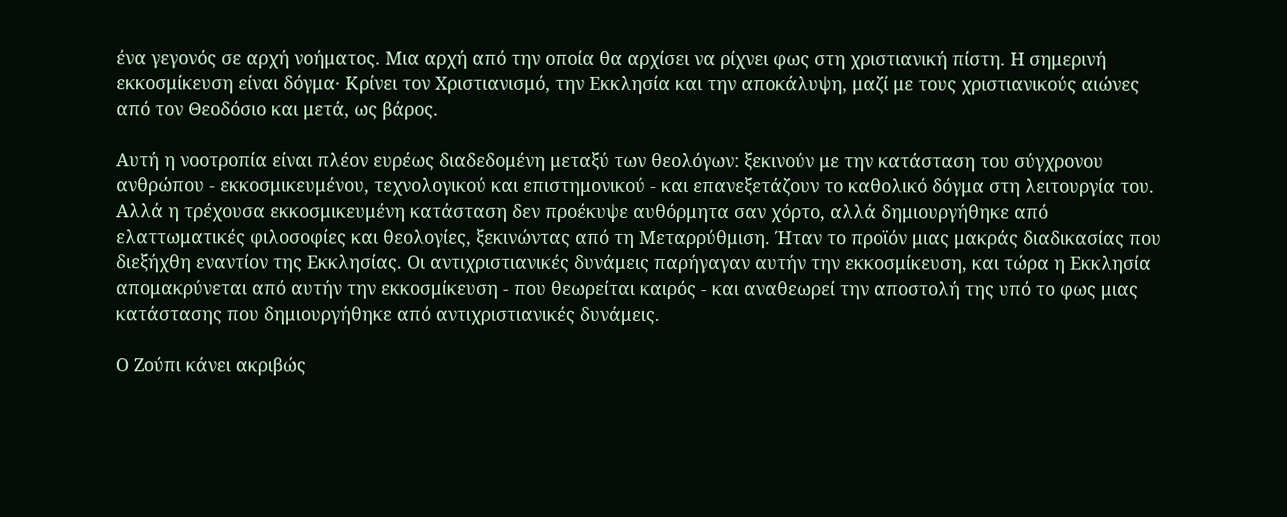ένα γεγονός σε αρχή νοήματος. Μια αρχή από την οποία θα αρχίσει να ρίχνει φως στη χριστιανική πίστη. Η σημερινή εκκοσμίκευση είναι δόγμα· Κρίνει τον Χριστιανισμό, την Εκκλησία και την αποκάλυψη, μαζί με τους χριστιανικούς αιώνες από τον Θεοδόσιο και μετά, ως βάρος.

Αυτή η νοοτροπία είναι πλέον ευρέως διαδεδομένη μεταξύ των θεολόγων: ξεκινούν με την κατάσταση του σύγχρονου ανθρώπου - εκκοσμικευμένου, τεχνολογικού και επιστημονικού - και επανεξετάζουν το καθολικό δόγμα στη λειτουργία του. Αλλά η τρέχουσα εκκοσμικευμένη κατάσταση δεν προέκυψε αυθόρμητα σαν χόρτο, αλλά δημιουργήθηκε από ελαττωματικές φιλοσοφίες και θεολογίες, ξεκινώντας από τη Μεταρρύθμιση. Ήταν το προϊόν μιας μακράς διαδικασίας που διεξήχθη εναντίον της Εκκλησίας. Οι αντιχριστιανικές δυνάμεις παρήγαγαν αυτήν την εκκοσμίκευση, και τώρα η Εκκλησία απομακρύνεται από αυτήν την εκκοσμίκευση - που θεωρείται καιρός - και αναθεωρεί την αποστολή της υπό το φως μιας κατάστασης που δημιουργήθηκε από αντιχριστιανικές δυνάμεις.

Ο Ζούπι κάνει ακριβώς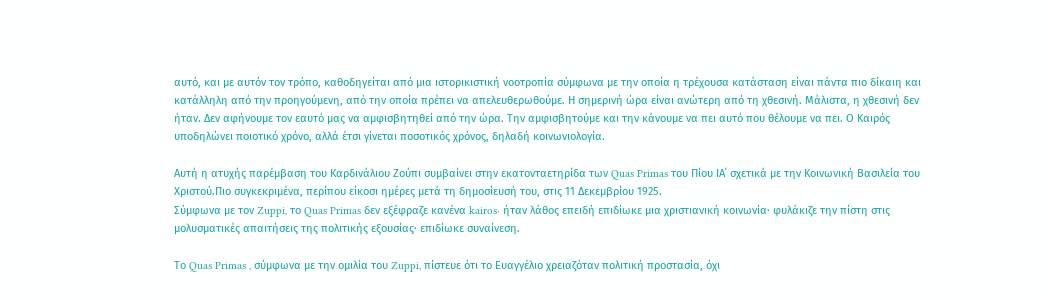αυτό, και με αυτόν τον τρόπο, καθοδηγείται από μια ιστορικιστική νοοτροπία σύμφωνα με την οποία η τρέχουσα κατάσταση είναι πάντα πιο δίκαιη και κατάλληλη από την προηγούμενη, από την οποία πρέπει να απελευθερωθούμε. Η σημερινή ώρα είναι ανώτερη από τη χθεσινή. Μάλιστα, η χθεσινή δεν ήταν. Δεν αφήνουμε τον εαυτό μας να αμφισβητηθεί από την ώρα. Την αμφισβητούμε και την κάνουμε να πει αυτό που θέλουμε να πει. Ο Καιρός υποδηλώνει ποιοτικό χρόνο, αλλά έτσι γίνεται ποσοτικός χρόνος, δηλαδή κοινωνιολογία.

Αυτή η ατυχής παρέμβαση του Καρδινάλιου Ζούπι συμβαίνει στην εκατονταετηρίδα των Quas Primas του Πίου ΙΑ΄ σχετικά με την Κοινωνική Βασιλεία του Χριστού.Πιο συγκεκριμένα, περίπου είκοσι ημέρες μετά τη δημοσίευσή του, στις 11 Δεκεμβρίου 1925.
Σύμφωνα με τον Zuppi, το Quas Primas δεν εξέφραζε κανένα kairos· ήταν λάθος επειδή επιδίωκε μια χριστιανική κοινωνία· φυλάκιζε την πίστη στις μολυσματικές απαιτήσεις της πολιτικής εξουσίας· επιδίωκε συναίνεση.

Το Quas Primas , σύμφωνα με την ομιλία του Zuppi, πίστευε ότι το Ευαγγέλιο χρειαζόταν πολιτική προστασία, όχι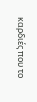καρδιές που το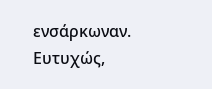ενσάρκωναν.
Ευτυχώς,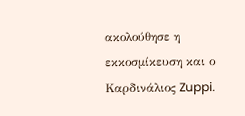ακολούθησε η εκκοσμίκευση και ο Καρδινάλιος Zuppi.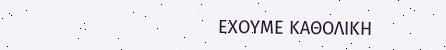ΕΧΟΥΜΕ ΚΑΘΟΛΙΚΗ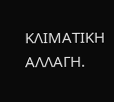ΚΛΙΜΑΤΙΚΗ ΑΛΛΑΓΗ.